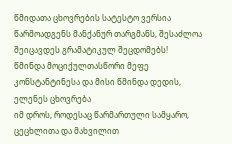წმიდათა ცხოვრების სატესტო ვერსია წარმოადგენს მანქანურ თარგმანს, შესაძლოა შეიცავდეს გრამატიკულ შეცდომებს!
წმინდა მოციქულთასწორი მეფე კონსტანტინესა და მისი წმინდა დედის, ელენეს ცხოვრება
იმ დროს, როდესაც წარმართული სამყარო, ცეცხლითა და მახვილით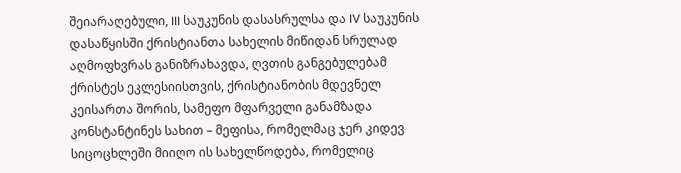შეიარაღებული, III საუკუნის დასასრულსა და IV საუკუნის დასაწყისში ქრისტიანთა სახელის მიწიდან სრულად აღმოფხვრას განიზრახავდა, ღვთის განგებულებამ ქრისტეს ეკლესიისთვის, ქრისტიანობის მდევნელ კეისართა შორის, სამეფო მფარველი განამზადა კონსტანტინეს სახით – მეფისა, რომელმაც ჯერ კიდევ სიცოცხლეში მიიღო ის სახელწოდება, რომელიც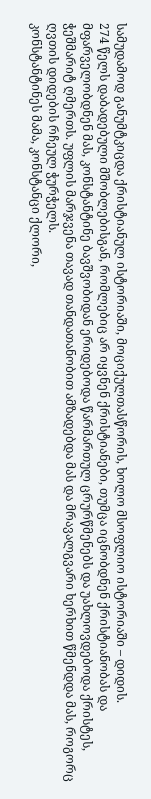სამუდამოდ განუმტკიცდა ქრისტიანულ ისტორიაში, მოციქულთასწორის, ხოლო მსოფლიო ისტორიაში – დიდის.
274 წელს დაბადებული მშობლებისგან, რომლებიც არ იყვნენ ქრისტიანები, თუმცა იცნობდნენ ქრისტიანობას და მფარველობდნენ მას, კონსტანტინე ბავშვობიდან ერიდებოდა წარმართულ ცრურწმენებს და უახლოვდებოდა ქრისტეს, ჭეშმარიტ ღმერთს. უფლის მარჯვენა თავად თანდათანობით ამზადებდა მას და მრავალგვარი ხერხით წმენდდა მას, როგორც ღვთის დიდების რჩეულ ჭურჭელს.
კონსტანტინეს მამა, კონსტანცი ქლორი,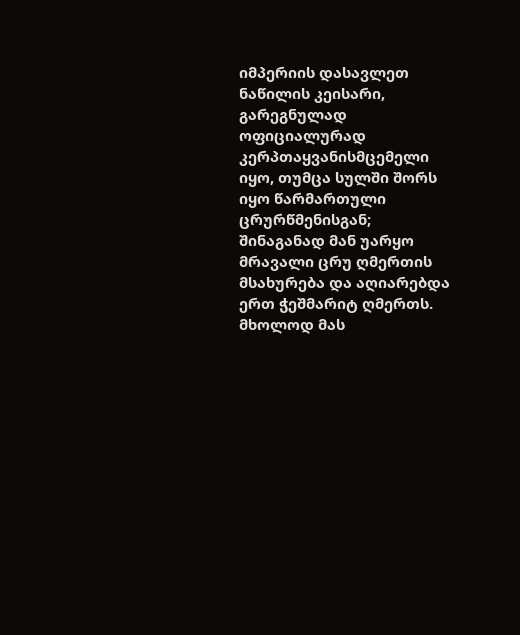იმპერიის დასავლეთ ნაწილის კეისარი, გარეგნულად ოფიციალურად კერპთაყვანისმცემელი იყო, თუმცა სულში შორს იყო წარმართული ცრურწმენისგან; შინაგანად მან უარყო მრავალი ცრუ ღმერთის მსახურება და აღიარებდა ერთ ჭეშმარიტ ღმერთს. მხოლოდ მას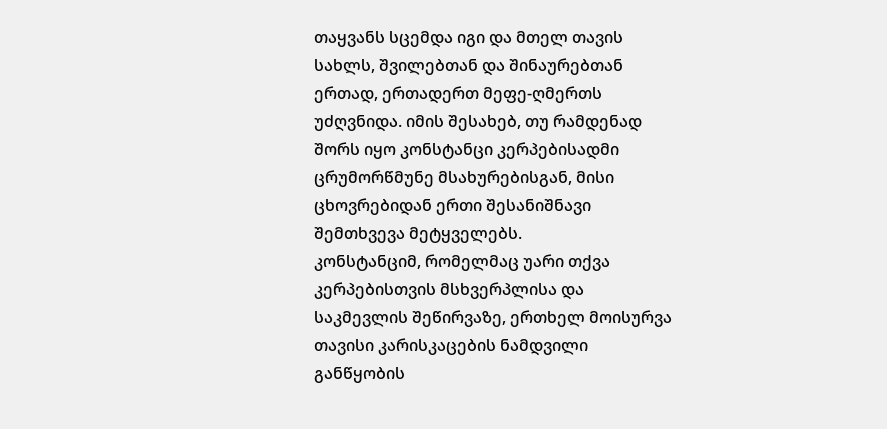თაყვანს სცემდა იგი და მთელ თავის სახლს, შვილებთან და შინაურებთან ერთად, ერთადერთ მეფე-ღმერთს უძღვნიდა. იმის შესახებ, თუ რამდენად შორს იყო კონსტანცი კერპებისადმი ცრუმორწმუნე მსახურებისგან, მისი ცხოვრებიდან ერთი შესანიშნავი შემთხვევა მეტყველებს.
კონსტანციმ, რომელმაც უარი თქვა კერპებისთვის მსხვერპლისა და საკმევლის შეწირვაზე, ერთხელ მოისურვა თავისი კარისკაცების ნამდვილი განწყობის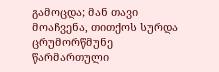გამოცდა; მან თავი მოაჩვენა, თითქოს სურდა ცრუმორწმუნე წარმართული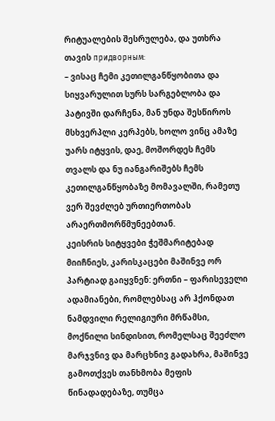რიტუალების შესრულება, და უთხრა თავის придворным:
– ვისაც ჩემი კეთილგანწყობითა და სიყვარულით სურს სარგებლობა და პატივში დარჩენა, მან უნდა შესწიროს მსხვერპლი კერპებს, ხოლო ვინც ამაზე უარს იტყვის, დაე, მოშორდეს ჩემს თვალს და ნუ იანგარიშებს ჩემს კეთილგანწყობაზე მომავალში, რამეთუ ვერ შევძლებ ურთიერთობას არაერთმორწმუნეებთან.
კეისრის სიტყვები ჭეშმარიტებად მიიჩნიეს, კარისკაცები მაშინვე ორ პარტიად გაიყვნენ: ერთნი – ფარისეველი ადამიანები, რომლებსაც არ ჰქონდათ ნამდვილი რელიგიური მრწამსი, მოქნილი სინდისით, რომელსაც შეეძლო მარჯვნივ და მარცხნივ გადახრა, მაშინვე გამოთქვეს თანხმობა მეფის წინადადებაზე, თუმცა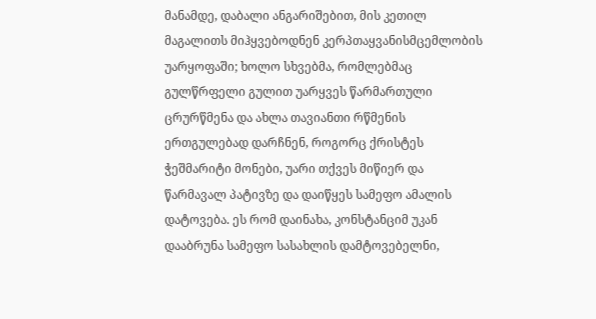მანამდე, დაბალი ანგარიშებით, მის კეთილ მაგალითს მიჰყვებოდნენ კერპთაყვანისმცემლობის უარყოფაში; ხოლო სხვებმა, რომლებმაც გულწრფელი გულით უარყვეს წარმართული ცრურწმენა და ახლა თავიანთი რწმენის ერთგულებად დარჩნენ, როგორც ქრისტეს ჭეშმარიტი მონები, უარი თქვეს მიწიერ და წარმავალ პატივზე და დაიწყეს სამეფო ამალის დატოვება. ეს რომ დაინახა, კონსტანციმ უკან დააბრუნა სამეფო სასახლის დამტოვებელნი,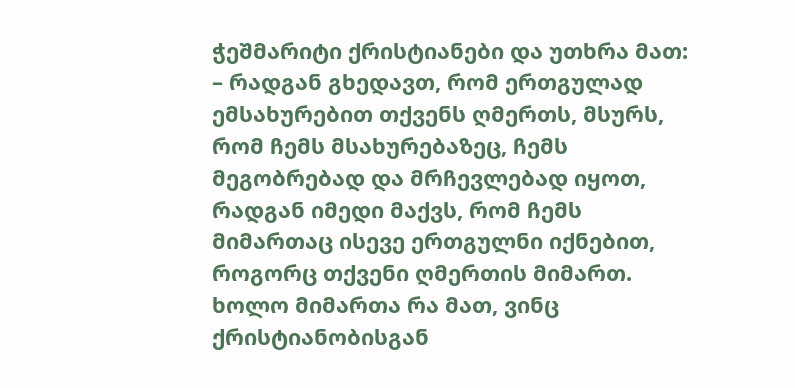ჭეშმარიტი ქრისტიანები და უთხრა მათ:
– რადგან გხედავთ, რომ ერთგულად ემსახურებით თქვენს ღმერთს, მსურს, რომ ჩემს მსახურებაზეც, ჩემს მეგობრებად და მრჩევლებად იყოთ, რადგან იმედი მაქვს, რომ ჩემს მიმართაც ისევე ერთგულნი იქნებით, როგორც თქვენი ღმერთის მიმართ.
ხოლო მიმართა რა მათ, ვინც ქრისტიანობისგან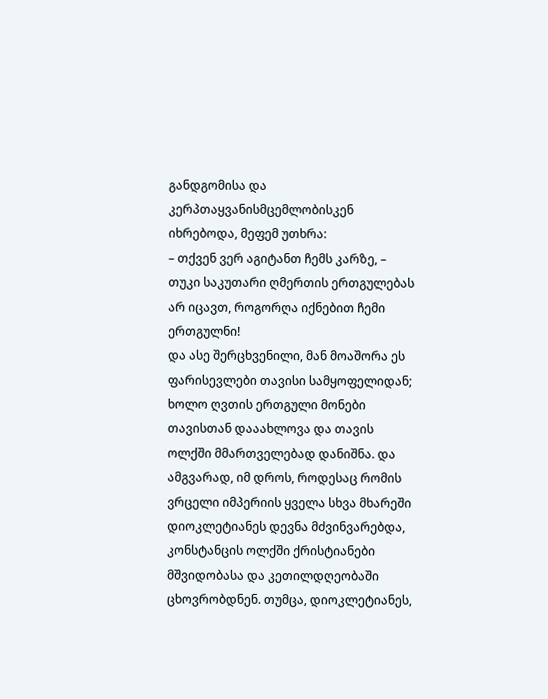განდგომისა და კერპთაყვანისმცემლობისკენ იხრებოდა, მეფემ უთხრა:
– თქვენ ვერ აგიტანთ ჩემს კარზე, – თუკი საკუთარი ღმერთის ერთგულებას არ იცავთ, როგორღა იქნებით ჩემი ერთგულნი!
და ასე შერცხვენილი, მან მოაშორა ეს ფარისევლები თავისი სამყოფელიდან; ხოლო ღვთის ერთგული მონები თავისთან დააახლოვა და თავის ოლქში მმართველებად დანიშნა. და ამგვარად, იმ დროს, როდესაც რომის ვრცელი იმპერიის ყველა სხვა მხარეში დიოკლეტიანეს დევნა მძვინვარებდა, კონსტანცის ოლქში ქრისტიანები მშვიდობასა და კეთილდღეობაში ცხოვრობდნენ. თუმცა, დიოკლეტიანეს,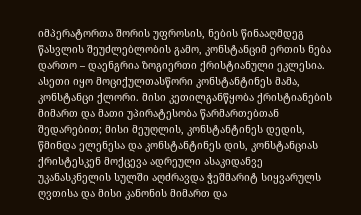იმპერატორთა შორის უფროსის, ნების წინააღმდეგ წასვლის შეუძლებლობის გამო, კონსტანციმ ერთის ნება დართო – დაენგრია ზოგიერთი ქრისტიანული ეკლესია.
ასეთი იყო მოციქულთასწორი კონსტანტინეს მამა, კონსტანცი ქლორი. მისი კეთილგანწყობა ქრისტიანების მიმართ და მათი უპირატესობა წარმართებთან შედარებით; მისი მეუღლის, კონსტანტინეს დედის, წმინდა ელენესა და კონსტანტინეს დის, კონსტანციას ქრისტესკენ მოქცევა ადრეული ასაკიდანვე უკანასკნელის სულში აღძრავდა ჭეშმარიტ სიყვარულს ღვთისა და მისი კანონის მიმართ და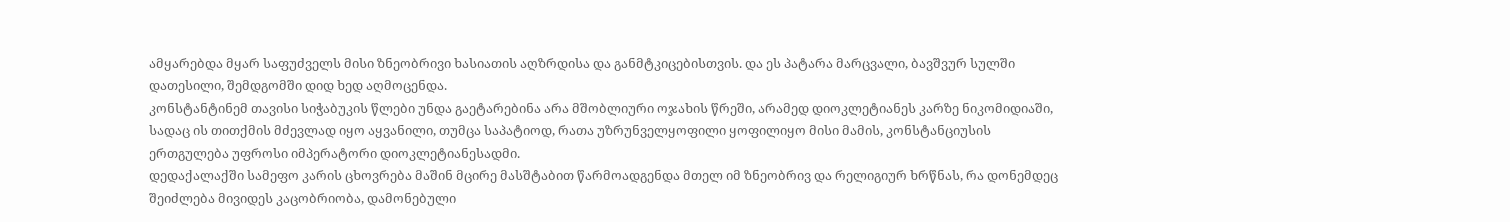ამყარებდა მყარ საფუძველს მისი ზნეობრივი ხასიათის აღზრდისა და განმტკიცებისთვის. და ეს პატარა მარცვალი, ბავშვურ სულში დათესილი, შემდგომში დიდ ხედ აღმოცენდა.
კონსტანტინემ თავისი სიჭაბუკის წლები უნდა გაეტარებინა არა მშობლიური ოჯახის წრეში, არამედ დიოკლეტიანეს კარზე ნიკომიდიაში, სადაც ის თითქმის მძევლად იყო აყვანილი, თუმცა საპატიოდ, რათა უზრუნველყოფილი ყოფილიყო მისი მამის, კონსტანციუსის ერთგულება უფროსი იმპერატორი დიოკლეტიანესადმი.
დედაქალაქში სამეფო კარის ცხოვრება მაშინ მცირე მასშტაბით წარმოადგენდა მთელ იმ ზნეობრივ და რელიგიურ ხრწნას, რა დონემდეც შეიძლება მივიდეს კაცობრიობა, დამონებული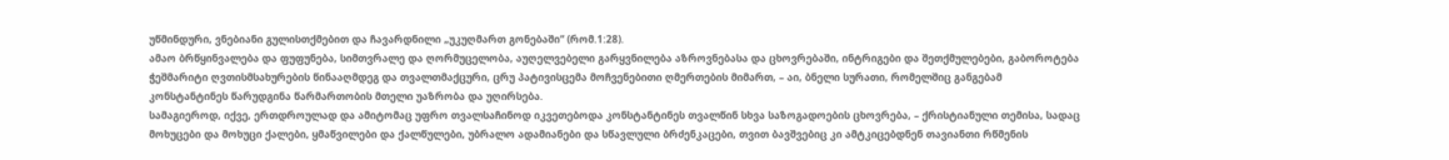უწმინდური, ვნებიანი გულისთქმებით და ჩავარდნილი „უკუღმართ გონებაში“ (რომ.1:28).
ამაო ბრწყინვალება და ფუფუნება, სიმთვრალე და ღორმუცელობა, აუღელვებელი გარყვნილება აზროვნებასა და ცხოვრებაში, ინტრიგები და შეთქმულებები, გაბოროტება ჭეშმარიტი ღვთისმსახურების წინააღმდეგ და თვალთმაქცური, ცრუ პატივისცემა მოჩვენებითი ღმერთების მიმართ, – აი, ბნელი სურათი, რომელშიც განგებამ კონსტანტინეს წარუდგინა წარმართობის მთელი უაზრობა და უღირსება.
სამაგიეროდ, იქვე, ერთდროულად და ამიტომაც უფრო თვალსაჩინოდ იკვეთებოდა კონსტანტინეს თვალწინ სხვა საზოგადოების ცხოვრება, – ქრისტიანული თემისა, სადაც მოხუცები და მოხუცი ქალები, ყმაწვილები და ქალწულები, უბრალო ადამიანები და სწავლული ბრძენკაცები, თვით ბავშვებიც კი ამტკიცებდნენ თავიანთი რწმენის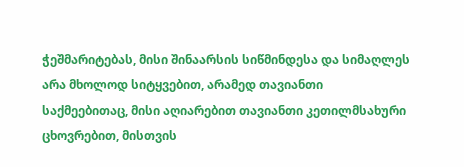ჭეშმარიტებას, მისი შინაარსის სიწმინდესა და სიმაღლეს არა მხოლოდ სიტყვებით, არამედ თავიანთი საქმეებითაც, მისი აღიარებით თავიანთი კეთილმსახური ცხოვრებით, მისთვის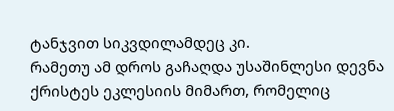ტანჯვით სიკვდილამდეც კი.
რამეთუ ამ დროს გაჩაღდა უსაშინლესი დევნა ქრისტეს ეკლესიის მიმართ, რომელიც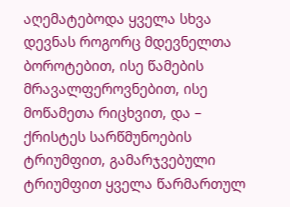აღემატებოდა ყველა სხვა დევნას როგორც მდევნელთა ბოროტებით, ისე წამების მრავალფეროვნებით, ისე მოწამეთა რიცხვით, და – ქრისტეს სარწმუნოების ტრიუმფით, გამარჯვებული ტრიუმფით ყველა წარმართულ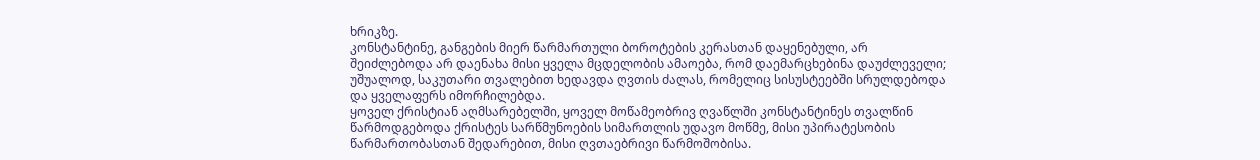ხრიკზე.
კონსტანტინე, განგების მიერ წარმართული ბოროტების კერასთან დაყენებული, არ შეიძლებოდა არ დაენახა მისი ყველა მცდელობის ამაოება, რომ დაემარცხებინა დაუძლეველი; უშუალოდ, საკუთარი თვალებით ხედავდა ღვთის ძალას, რომელიც სისუსტეებში სრულდებოდა და ყველაფერს იმორჩილებდა.
ყოველ ქრისტიან აღმსარებელში, ყოველ მოწამეობრივ ღვაწლში კონსტანტინეს თვალწინ წარმოდგებოდა ქრისტეს სარწმუნოების სიმართლის უდავო მოწმე, მისი უპირატესობის წარმართობასთან შედარებით, მისი ღვთაებრივი წარმოშობისა.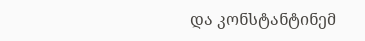და კონსტანტინემ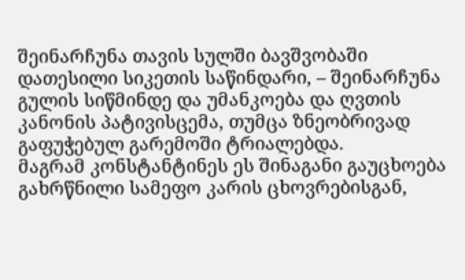შეინარჩუნა თავის სულში ბავშვობაში დათესილი სიკეთის საწინდარი, – შეინარჩუნა გულის სიწმინდე და უმანკოება და ღვთის კანონის პატივისცემა, თუმცა ზნეობრივად გაფუჭებულ გარემოში ტრიალებდა.
მაგრამ კონსტანტინეს ეს შინაგანი გაუცხოება გახრწნილი სამეფო კარის ცხოვრებისგან,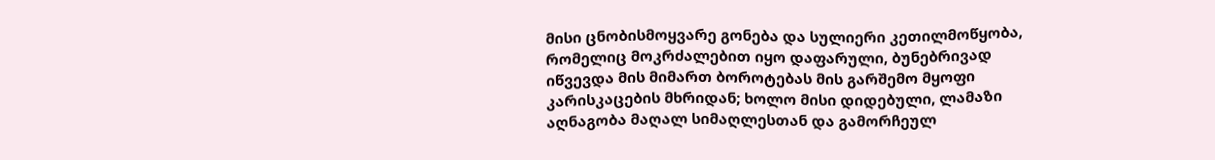მისი ცნობისმოყვარე გონება და სულიერი კეთილმოწყობა, რომელიც მოკრძალებით იყო დაფარული, ბუნებრივად იწვევდა მის მიმართ ბოროტებას მის გარშემო მყოფი კარისკაცების მხრიდან; ხოლო მისი დიდებული, ლამაზი აღნაგობა მაღალ სიმაღლესთან და გამორჩეულ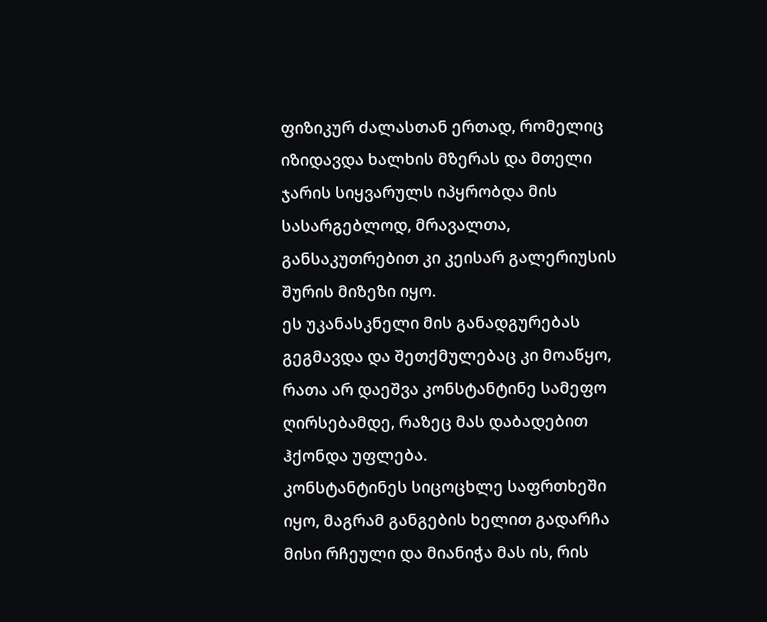ფიზიკურ ძალასთან ერთად, რომელიც იზიდავდა ხალხის მზერას და მთელი ჯარის სიყვარულს იპყრობდა მის სასარგებლოდ, მრავალთა, განსაკუთრებით კი კეისარ გალერიუსის შურის მიზეზი იყო.
ეს უკანასკნელი მის განადგურებას გეგმავდა და შეთქმულებაც კი მოაწყო, რათა არ დაეშვა კონსტანტინე სამეფო ღირსებამდე, რაზეც მას დაბადებით ჰქონდა უფლება.
კონსტანტინეს სიცოცხლე საფრთხეში იყო, მაგრამ განგების ხელით გადარჩა მისი რჩეული და მიანიჭა მას ის, რის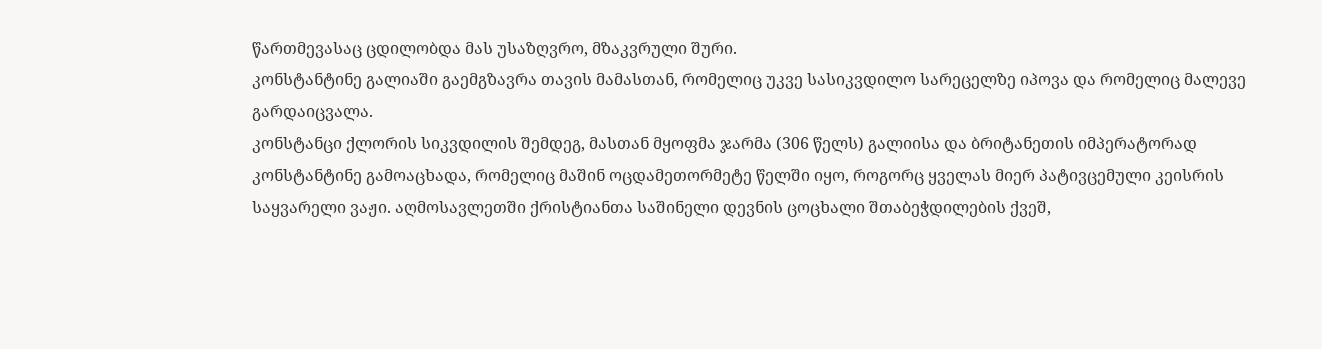წართმევასაც ცდილობდა მას უსაზღვრო, მზაკვრული შური.
კონსტანტინე გალიაში გაემგზავრა თავის მამასთან, რომელიც უკვე სასიკვდილო სარეცელზე იპოვა და რომელიც მალევე გარდაიცვალა.
კონსტანცი ქლორის სიკვდილის შემდეგ, მასთან მყოფმა ჯარმა (306 წელს) გალიისა და ბრიტანეთის იმპერატორად კონსტანტინე გამოაცხადა, რომელიც მაშინ ოცდამეთორმეტე წელში იყო, როგორც ყველას მიერ პატივცემული კეისრის საყვარელი ვაჟი. აღმოსავლეთში ქრისტიანთა საშინელი დევნის ცოცხალი შთაბეჭდილების ქვეშ,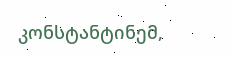კონსტანტინემ,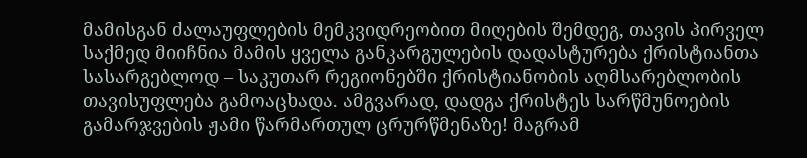მამისგან ძალაუფლების მემკვიდრეობით მიღების შემდეგ, თავის პირველ საქმედ მიიჩნია მამის ყველა განკარგულების დადასტურება ქრისტიანთა სასარგებლოდ – საკუთარ რეგიონებში ქრისტიანობის აღმსარებლობის თავისუფლება გამოაცხადა. ამგვარად, დადგა ქრისტეს სარწმუნოების გამარჯვების ჟამი წარმართულ ცრურწმენაზე! მაგრამ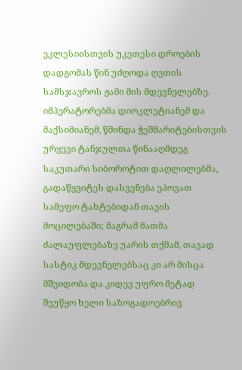ეკლესიისთვის უკეთესი დროების დადგომას წინ უძღოდა ღვთის სამსჯავროს ჟამი მის მდევნელებზე. იმპერატორებმა დიოკლეტიანემ და მაქსიმიანემ, წმინდა ჭეშმარიტებისთვის ურყევი ტანჯულთა წინააღმდეგ საკუთარი სიბოროტით დაღლილებმა, გადაწყვიტეს დასვენება ეპოვათ სამეფო ტახტებიდან თავის მოცილებაში; მაგრამ მათმა ძალაუფლებაზე უარის თქმამ, თავად სასტიკ მდევნელებსაც კი არ მისცა მშვიდობა და კიდევ უფრო მეტად შეუწყო ხელი საზოგადოებრივ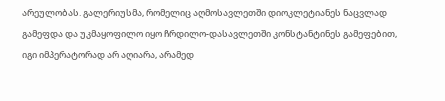არეულობას. გალერიუსმა, რომელიც აღმოსავლეთში დიოკლეტიანეს ნაცვლად გამეფდა და უკმაყოფილო იყო ჩრდილო-დასავლეთში კონსტანტინეს გამეფებით, იგი იმპერატორად არ აღიარა, არამედ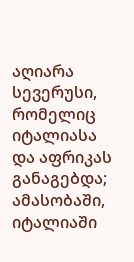აღიარა სევერუსი, რომელიც იტალიასა და აფრიკას განაგებდა; ამასობაში, იტალიაში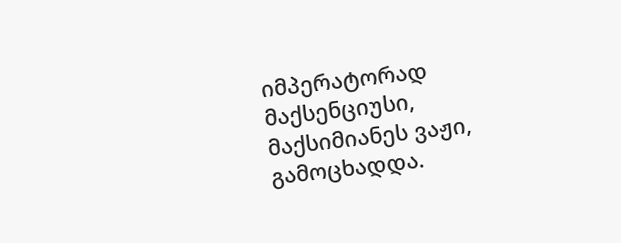იმპერატორად მაქსენციუსი, მაქსიმიანეს ვაჟი, გამოცხადდა.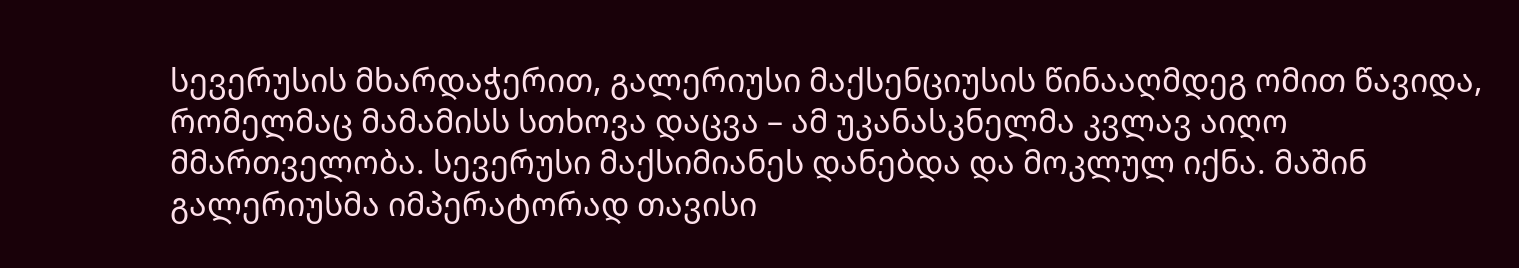სევერუსის მხარდაჭერით, გალერიუსი მაქსენციუსის წინააღმდეგ ომით წავიდა, რომელმაც მამამისს სთხოვა დაცვა – ამ უკანასკნელმა კვლავ აიღო მმართველობა. სევერუსი მაქსიმიანეს დანებდა და მოკლულ იქნა. მაშინ გალერიუსმა იმპერატორად თავისი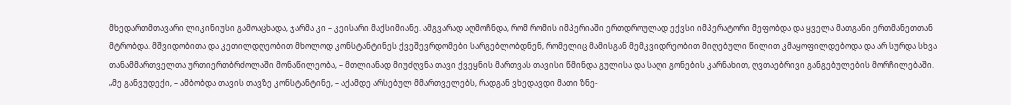მხედართმთავარი ლიკინიუსი გამოაცხადა, ჯარმა კი – კეისარი მაქსიმიანე. ამგვარად აღმოჩნდა, რომ რომის იმპერიაში ერთდროულად ექვსი იმპერატორი მეფობდა და ყველა მათგანი ერთმანეთთან მტრობდა. მშვიდობითა და კეთილდღეობით მხოლოდ კონსტანტინეს ქვეშევრდომები სარგებლობდნენ, რომელიც მამისგან მემკვიდრეობით მიღებული წილით კმაყოფილდებოდა და არ სურდა სხვა თანამმართველთა ურთიერთბრძოლაში მონაწილეობა, – მთლიანად მიუძღვნა თავი ქვეყნის მართვას თავისი წმინდა გულისა და საღი გონების კარნახით, ღვთაებრივი განგებულების მორჩილებაში.
„მე განვუდექი, – ამბობდა თავის თავზე კონსტანტინე, – აქამდე არსებულ მმართველებს, რადგან ვხედავდი მათი ზნე-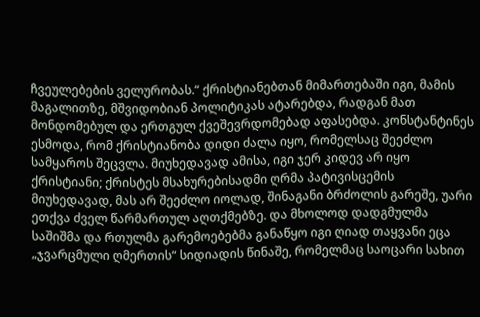ჩვეულებების ველურობას.“ ქრისტიანებთან მიმართებაში იგი, მამის მაგალითზე, მშვიდობიან პოლიტიკას ატარებდა, რადგან მათ მონდომებულ და ერთგულ ქვეშევრდომებად აფასებდა. კონსტანტინეს ესმოდა, რომ ქრისტიანობა დიდი ძალა იყო, რომელსაც შეეძლო სამყაროს შეცვლა. მიუხედავად ამისა, იგი ჯერ კიდევ არ იყო ქრისტიანი; ქრისტეს მსახურებისადმი ღრმა პატივისცემის მიუხედავად, მას არ შეეძლო იოლად, შინაგანი ბრძოლის გარეშე, უარი ეთქვა ძველ წარმართულ აღთქმებზე. და მხოლოდ დადგმულმა საშიშმა და რთულმა გარემოებებმა განაწყო იგი ღიად თაყვანი ეცა „ჯვარცმული ღმერთის“ სიდიადის წინაშე, რომელმაც საოცარი სახით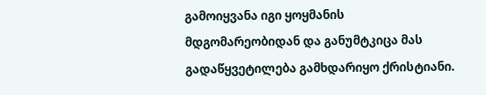გამოიყვანა იგი ყოყმანის მდგომარეობიდან და განუმტკიცა მას გადაწყვეტილება გამხდარიყო ქრისტიანი.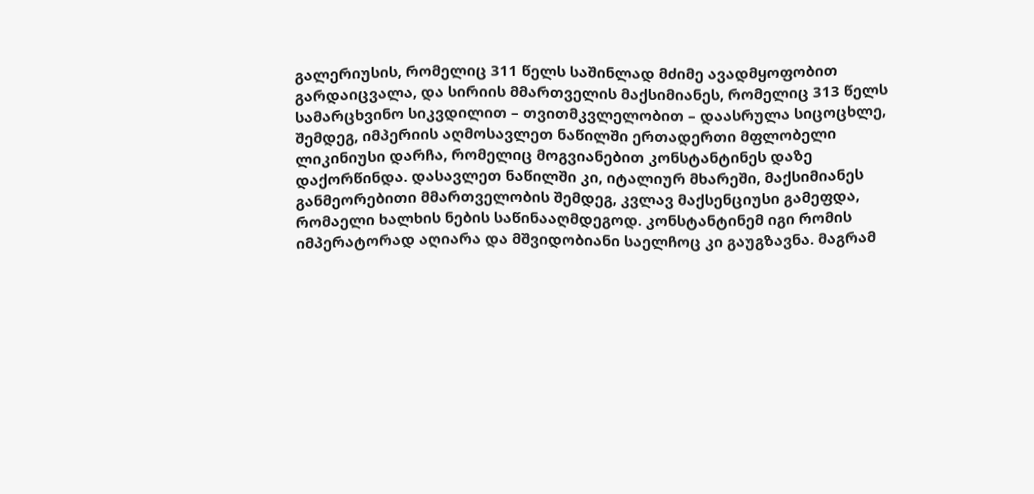გალერიუსის, რომელიც 311 წელს საშინლად მძიმე ავადმყოფობით გარდაიცვალა, და სირიის მმართველის მაქსიმიანეს, რომელიც 313 წელს სამარცხვინო სიკვდილით – თვითმკვლელობით – დაასრულა სიცოცხლე, შემდეგ, იმპერიის აღმოსავლეთ ნაწილში ერთადერთი მფლობელი ლიკინიუსი დარჩა, რომელიც მოგვიანებით კონსტანტინეს დაზე დაქორწინდა. დასავლეთ ნაწილში კი, იტალიურ მხარეში, მაქსიმიანეს განმეორებითი მმართველობის შემდეგ, კვლავ მაქსენციუსი გამეფდა, რომაელი ხალხის ნების საწინააღმდეგოდ. კონსტანტინემ იგი რომის იმპერატორად აღიარა და მშვიდობიანი საელჩოც კი გაუგზავნა. მაგრამ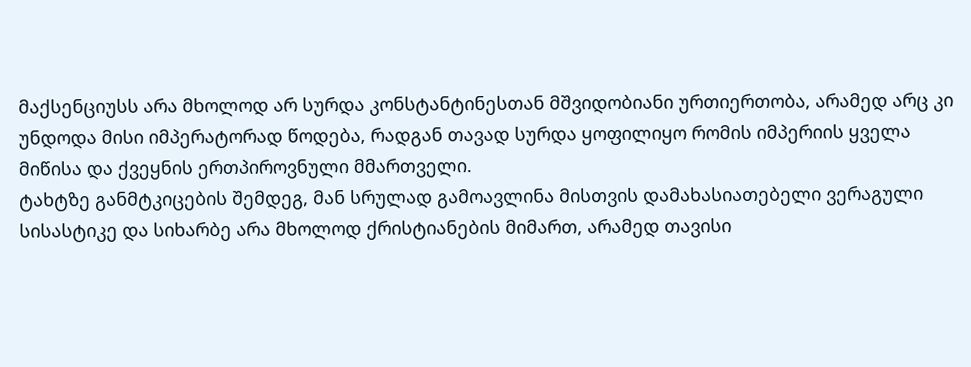მაქსენციუსს არა მხოლოდ არ სურდა კონსტანტინესთან მშვიდობიანი ურთიერთობა, არამედ არც კი უნდოდა მისი იმპერატორად წოდება, რადგან თავად სურდა ყოფილიყო რომის იმპერიის ყველა მიწისა და ქვეყნის ერთპიროვნული მმართველი.
ტახტზე განმტკიცების შემდეგ, მან სრულად გამოავლინა მისთვის დამახასიათებელი ვერაგული სისასტიკე და სიხარბე არა მხოლოდ ქრისტიანების მიმართ, არამედ თავისი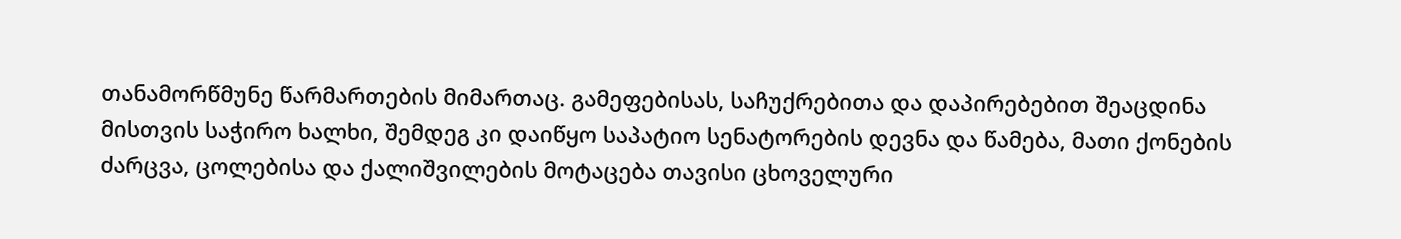თანამორწმუნე წარმართების მიმართაც. გამეფებისას, საჩუქრებითა და დაპირებებით შეაცდინა მისთვის საჭირო ხალხი, შემდეგ კი დაიწყო საპატიო სენატორების დევნა და წამება, მათი ქონების ძარცვა, ცოლებისა და ქალიშვილების მოტაცება თავისი ცხოველური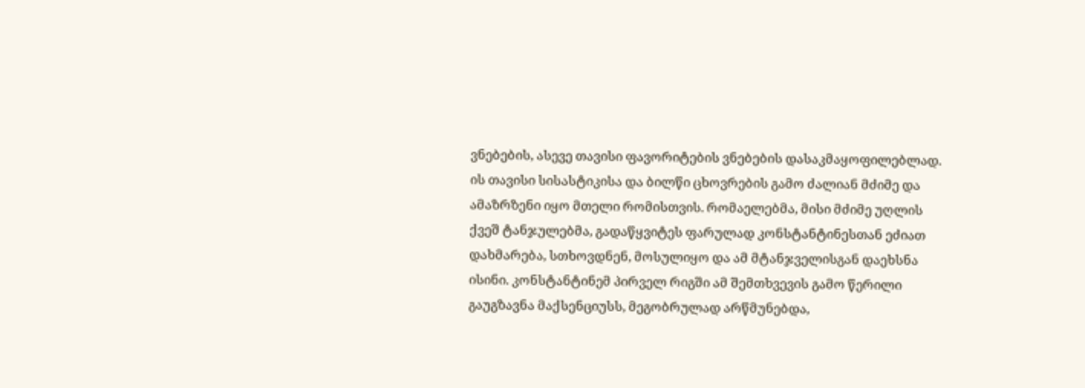ვნებების, ასევე თავისი ფავორიტების ვნებების დასაკმაყოფილებლად. ის თავისი სისასტიკისა და ბილწი ცხოვრების გამო ძალიან მძიმე და ამაზრზენი იყო მთელი რომისთვის. რომაელებმა, მისი მძიმე უღლის ქვეშ ტანჯულებმა, გადაწყვიტეს ფარულად კონსტანტინესთან ეძიათ დახმარება, სთხოვდნენ, მოსულიყო და ამ მტანჯველისგან დაეხსნა ისინი. კონსტანტინემ პირველ რიგში ამ შემთხვევის გამო წერილი გაუგზავნა მაქსენციუსს, მეგობრულად არწმუნებდა,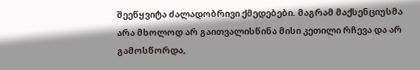შეეწყვიტა ძალადობრივი ქმედებები. მაგრამ მაქსენციუსმა არა მხოლოდ არ გაითვალისწინა მისი კეთილი რჩევა და არ გამოსწორდა,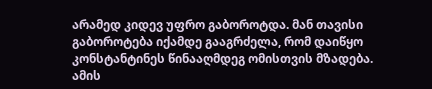არამედ კიდევ უფრო გაბოროტდა. მან თავისი გაბოროტება იქამდე გააგრძელა, რომ დაიწყო კონსტანტინეს წინააღმდეგ ომისთვის მზადება.
ამის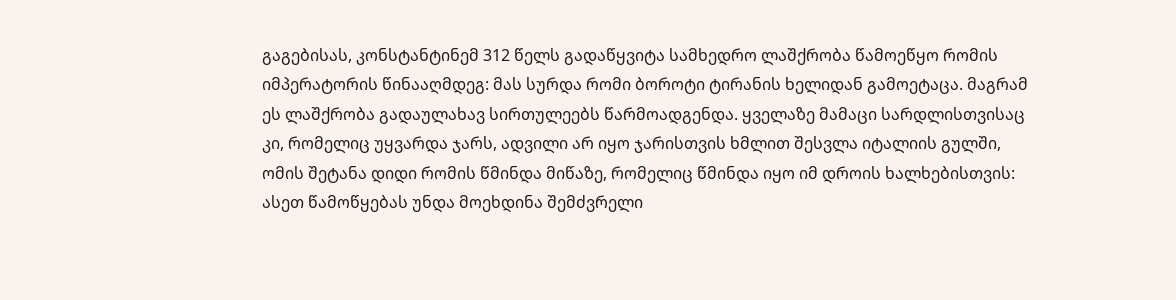გაგებისას, კონსტანტინემ 312 წელს გადაწყვიტა სამხედრო ლაშქრობა წამოეწყო რომის იმპერატორის წინააღმდეგ: მას სურდა რომი ბოროტი ტირანის ხელიდან გამოეტაცა. მაგრამ ეს ლაშქრობა გადაულახავ სირთულეებს წარმოადგენდა. ყველაზე მამაცი სარდლისთვისაც კი, რომელიც უყვარდა ჯარს, ადვილი არ იყო ჯარისთვის ხმლით შესვლა იტალიის გულში, ომის შეტანა დიდი რომის წმინდა მიწაზე, რომელიც წმინდა იყო იმ დროის ხალხებისთვის: ასეთ წამოწყებას უნდა მოეხდინა შემძვრელი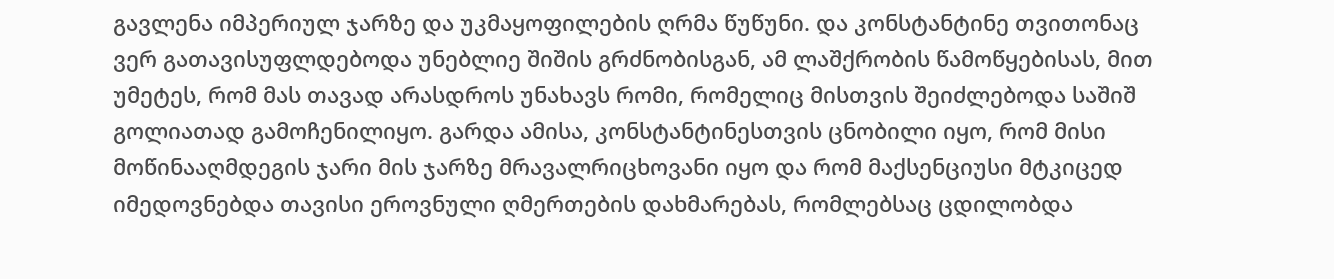გავლენა იმპერიულ ჯარზე და უკმაყოფილების ღრმა წუწუნი. და კონსტანტინე თვითონაც ვერ გათავისუფლდებოდა უნებლიე შიშის გრძნობისგან, ამ ლაშქრობის წამოწყებისას, მით უმეტეს, რომ მას თავად არასდროს უნახავს რომი, რომელიც მისთვის შეიძლებოდა საშიშ გოლიათად გამოჩენილიყო. გარდა ამისა, კონსტანტინესთვის ცნობილი იყო, რომ მისი მოწინააღმდეგის ჯარი მის ჯარზე მრავალრიცხოვანი იყო და რომ მაქსენციუსი მტკიცედ იმედოვნებდა თავისი ეროვნული ღმერთების დახმარებას, რომლებსაც ცდილობდა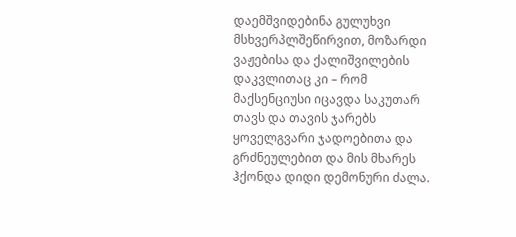დაემშვიდებინა გულუხვი მსხვერპლშეწირვით, მოზარდი ვაჟებისა და ქალიშვილების დაკვლითაც კი – რომ მაქსენციუსი იცავდა საკუთარ თავს და თავის ჯარებს ყოველგვარი ჯადოებითა და გრძნეულებით და მის მხარეს ჰქონდა დიდი დემონური ძალა.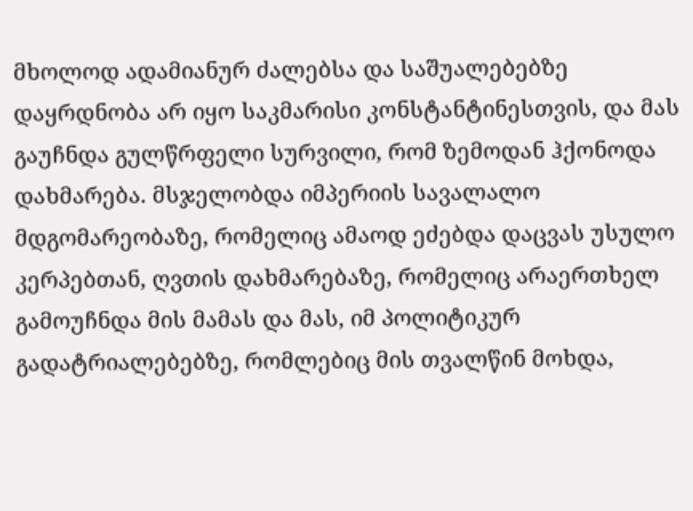მხოლოდ ადამიანურ ძალებსა და საშუალებებზე დაყრდნობა არ იყო საკმარისი კონსტანტინესთვის, და მას გაუჩნდა გულწრფელი სურვილი, რომ ზემოდან ჰქონოდა დახმარება. მსჯელობდა იმპერიის სავალალო მდგომარეობაზე, რომელიც ამაოდ ეძებდა დაცვას უსულო კერპებთან, ღვთის დახმარებაზე, რომელიც არაერთხელ გამოუჩნდა მის მამას და მას, იმ პოლიტიკურ გადატრიალებებზე, რომლებიც მის თვალწინ მოხდა,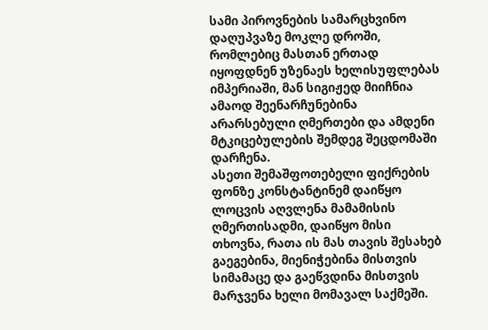სამი პიროვნების სამარცხვინო დაღუპვაზე მოკლე დროში, რომლებიც მასთან ერთად იყოფდნენ უზენაეს ხელისუფლებას იმპერიაში, მან სიგიჟედ მიიჩნია ამაოდ შეენარჩუნებინა არარსებული ღმერთები და ამდენი მტკიცებულების შემდეგ შეცდომაში დარჩენა.
ასეთი შემაშფოთებელი ფიქრების ფონზე კონსტანტინემ დაიწყო ლოცვის აღვლენა მამამისის ღმერთისადმი, დაიწყო მისი თხოვნა, რათა ის მას თავის შესახებ გაეგებინა, მიენიჭებინა მისთვის სიმამაცე და გაეწვდინა მისთვის მარჯვენა ხელი მომავალ საქმეში.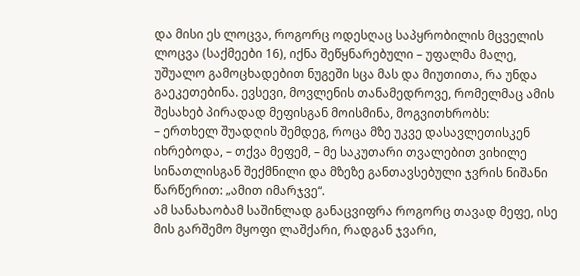და მისი ეს ლოცვა, როგორც ოდესღაც საპყრობილის მცველის ლოცვა (საქმეები 16), იქნა შეწყნარებული – უფალმა მალე, უშუალო გამოცხადებით ნუგეში სცა მას და მიუთითა, რა უნდა გაეკეთებინა. ევსევი, მოვლენის თანამედროვე, რომელმაც ამის შესახებ პირადად მეფისგან მოისმინა, მოგვითხრობს:
– ერთხელ შუადღის შემდეგ, როცა მზე უკვე დასავლეთისკენ იხრებოდა, – თქვა მეფემ, – მე საკუთარი თვალებით ვიხილე სინათლისგან შექმნილი და მზეზე განთავსებული ჯვრის ნიშანი წარწერით: „ამით იმარჯვე“.
ამ სანახაობამ საშინლად განაცვიფრა როგორც თავად მეფე, ისე მის გარშემო მყოფი ლაშქარი, რადგან ჯვარი,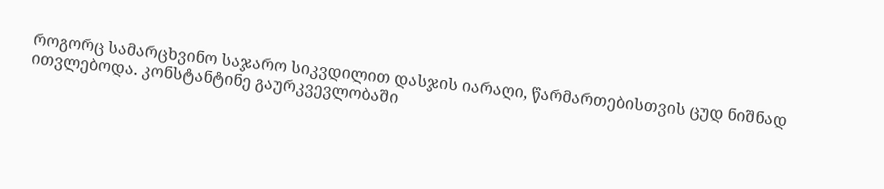როგორც სამარცხვინო საჯარო სიკვდილით დასჯის იარაღი, წარმართებისთვის ცუდ ნიშნად ითვლებოდა. კონსტანტინე გაურკვევლობაში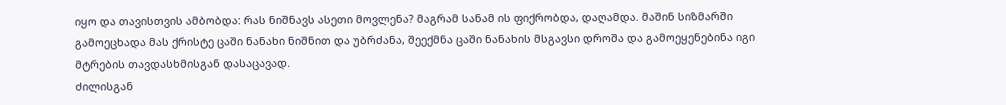იყო და თავისთვის ამბობდა: რას ნიშნავს ასეთი მოვლენა? მაგრამ სანამ ის ფიქრობდა, დაღამდა. მაშინ სიზმარში გამოეცხადა მას ქრისტე ცაში ნანახი ნიშნით და უბრძანა, შეექმნა ცაში ნანახის მსგავსი დროშა და გამოეყენებინა იგი მტრების თავდასხმისგან დასაცავად.
ძილისგან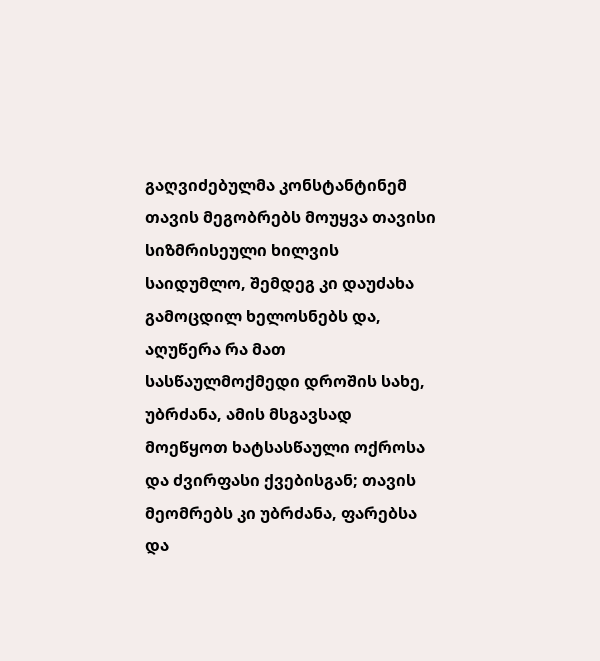გაღვიძებულმა კონსტანტინემ თავის მეგობრებს მოუყვა თავისი სიზმრისეული ხილვის საიდუმლო, შემდეგ კი დაუძახა გამოცდილ ხელოსნებს და, აღუწერა რა მათ სასწაულმოქმედი დროშის სახე, უბრძანა, ამის მსგავსად მოეწყოთ ხატსასწაული ოქროსა და ძვირფასი ქვებისგან; თავის მეომრებს კი უბრძანა, ფარებსა და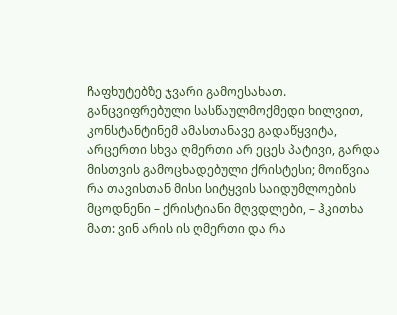ჩაფხუტებზე ჯვარი გამოესახათ. განცვიფრებული სასწაულმოქმედი ხილვით, კონსტანტინემ ამასთანავე გადაწყვიტა, არცერთი სხვა ღმერთი არ ეცეს პატივი, გარდა მისთვის გამოცხადებული ქრისტესი; მოიწვია რა თავისთან მისი სიტყვის საიდუმლოების მცოდნენი – ქრისტიანი მღვდლები, – ჰკითხა მათ: ვინ არის ის ღმერთი და რა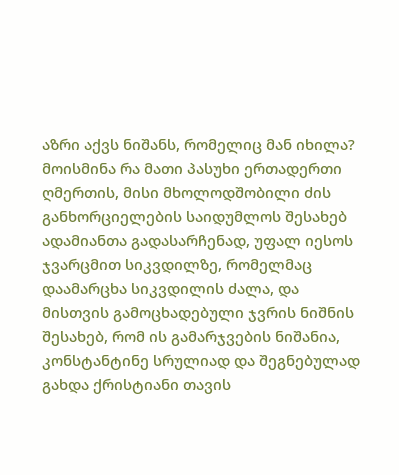აზრი აქვს ნიშანს, რომელიც მან იხილა? მოისმინა რა მათი პასუხი ერთადერთი ღმერთის, მისი მხოლოდშობილი ძის განხორციელების საიდუმლოს შესახებ ადამიანთა გადასარჩენად, უფალ იესოს ჯვარცმით სიკვდილზე, რომელმაც დაამარცხა სიკვდილის ძალა, და მისთვის გამოცხადებული ჯვრის ნიშნის შესახებ, რომ ის გამარჯვების ნიშანია, კონსტანტინე სრულიად და შეგნებულად გახდა ქრისტიანი თავის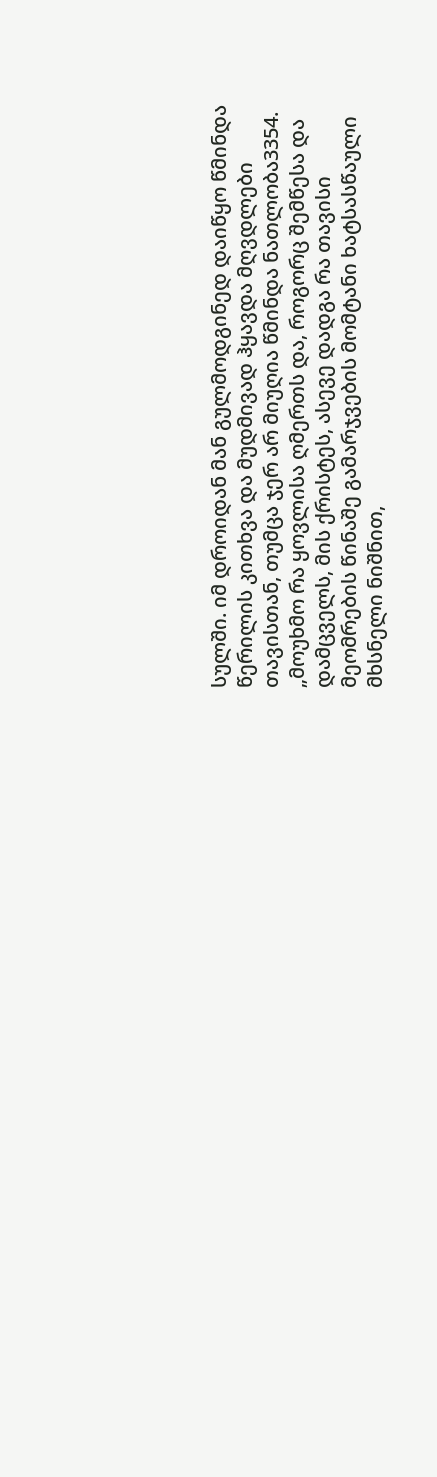სულში. იმ დროიდან მან გულმოდგინედ დაიწყო წმინდა წერილის კითხვა და მუდმივად ჰყავდა მღვდლები თავისთან, თუმცა ჯერ არ მიუღია წმინდა ნათლობა3354.
„მოუხმო რა ყოვლისა ღმერთს და, როგორც შემწესა და დამცველს, მის ქრისტეს, ასევე დადგა რა თავისი მეომრების წინაშე გამარჯვების მომტანი ხატსასწაული მხსნელი ნიშნით,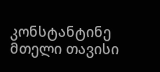კონსტანტინე მთელი თავისი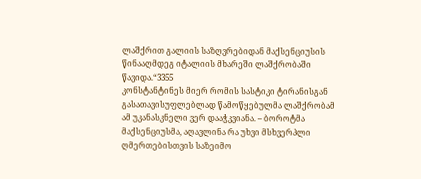ლაშქრით გალიის საზღვრებიდან მაქსენციუსის წინააღმდეგ იტალიის მხარეში ლაშქრობაში წავიდა.“3355
კონსტანტინეს მიერ რომის სასტიკი ტირანისგან გასათავისუფლებლად წამოწყებულმა ლაშქრობამ ამ უკანასკნელი ვერ დააჭკვიანა. – ბოროტმა მაქსენციუსმა, აღავლინა რა უხვი მსხვერპლი ღმერთებისთვის საზეიმო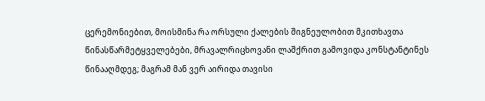ცერემონიებით, მოისმინა რა ორსული ქალების შიგნეულობით მკითხავთა წინასწარმეტყველებები, მრავალრიცხოვანი ლაშქრით გამოვიდა კონსტანტინეს წინააღმდეგ; მაგრამ მან ვერ აირიდა თავისი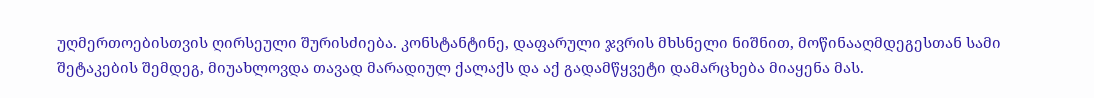უღმერთოებისთვის ღირსეული შურისძიება. კონსტანტინე, დაფარული ჯვრის მხსნელი ნიშნით, მოწინააღმდეგესთან სამი შეტაკების შემდეგ, მიუახლოვდა თავად მარადიულ ქალაქს და აქ გადამწყვეტი დამარცხება მიაყენა მას.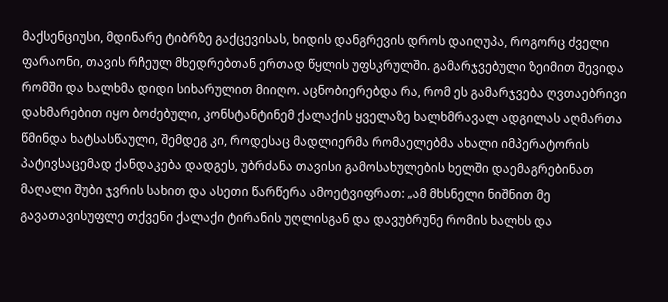მაქსენციუსი, მდინარე ტიბრზე გაქცევისას, ხიდის დანგრევის დროს დაიღუპა, როგორც ძველი ფარაონი, თავის რჩეულ მხედრებთან ერთად წყლის უფსკრულში. გამარჯვებული ზეიმით შევიდა რომში და ხალხმა დიდი სიხარულით მიიღო. აცნობიერებდა რა, რომ ეს გამარჯვება ღვთაებრივი დახმარებით იყო ბოძებული, კონსტანტინემ ქალაქის ყველაზე ხალხმრავალ ადგილას აღმართა წმინდა ხატსასწაული, შემდეგ კი, როდესაც მადლიერმა რომაელებმა ახალი იმპერატორის პატივსაცემად ქანდაკება დადგეს, უბრძანა თავისი გამოსახულების ხელში დაემაგრებინათ მაღალი შუბი ჯვრის სახით და ასეთი წარწერა ამოეტვიფრათ: „ამ მხსნელი ნიშნით მე გავათავისუფლე თქვენი ქალაქი ტირანის უღლისგან და დავუბრუნე რომის ხალხს და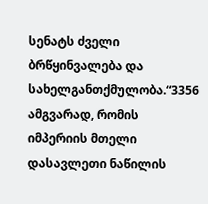სენატს ძველი ბრწყინვალება და სახელგანთქმულობა.“3356
ამგვარად, რომის იმპერიის მთელი დასავლეთი ნაწილის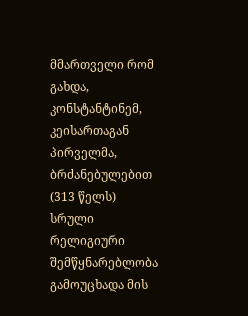მმართველი რომ გახდა, კონსტანტინემ, კეისართაგან პირველმა, ბრძანებულებით (313 წელს) სრული რელიგიური შემწყნარებლობა გამოუცხადა მის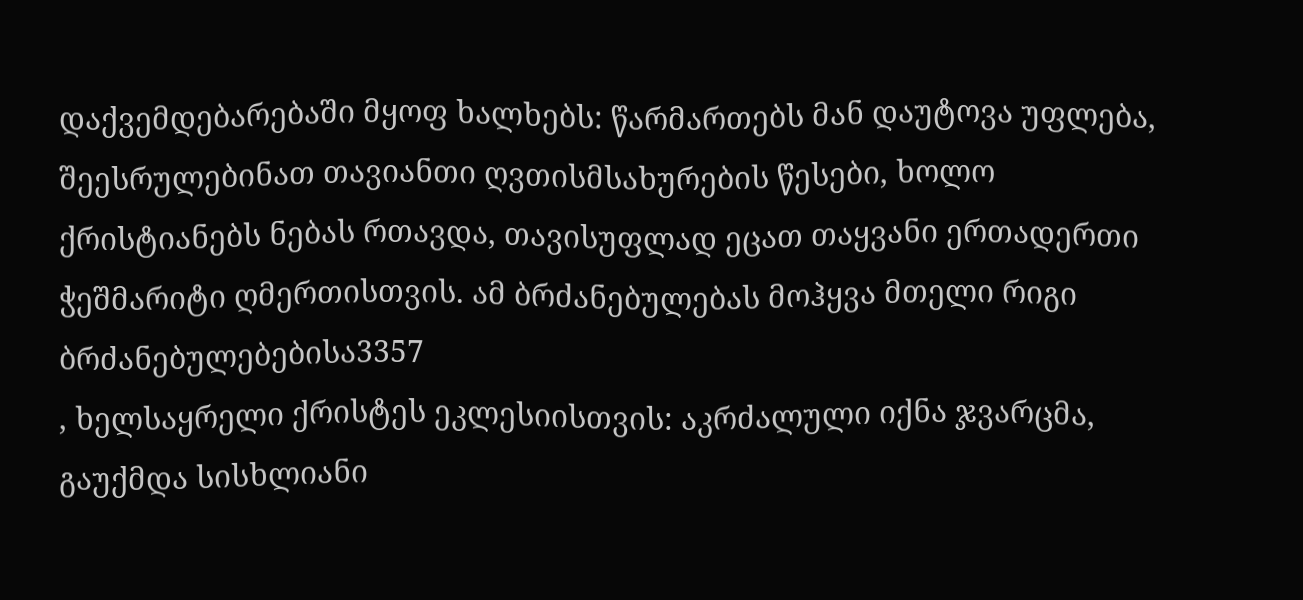დაქვემდებარებაში მყოფ ხალხებს: წარმართებს მან დაუტოვა უფლება, შეესრულებინათ თავიანთი ღვთისმსახურების წესები, ხოლო ქრისტიანებს ნებას რთავდა, თავისუფლად ეცათ თაყვანი ერთადერთი ჭეშმარიტი ღმერთისთვის. ამ ბრძანებულებას მოჰყვა მთელი რიგი ბრძანებულებებისა3357
, ხელსაყრელი ქრისტეს ეკლესიისთვის: აკრძალული იქნა ჯვარცმა, გაუქმდა სისხლიანი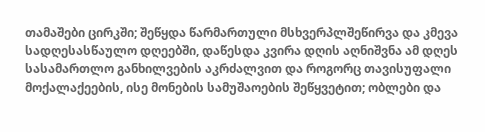თამაშები ცირკში; შეწყდა წარმართული მსხვერპლშეწირვა და კმევა სადღესასწაულო დღეებში, დაწესდა კვირა დღის აღნიშვნა ამ დღეს სასამართლო განხილვების აკრძალვით და როგორც თავისუფალი მოქალაქეების, ისე მონების სამუშაოების შეწყვეტით; ობლები და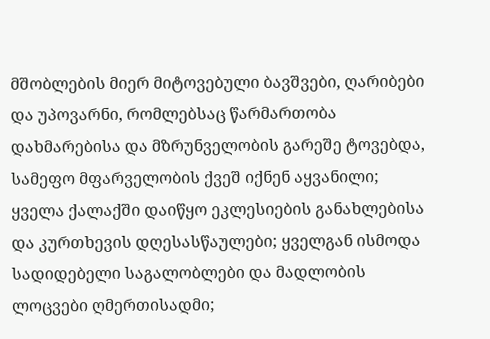მშობლების მიერ მიტოვებული ბავშვები, ღარიბები და უპოვარნი, რომლებსაც წარმართობა დახმარებისა და მზრუნველობის გარეშე ტოვებდა, სამეფო მფარველობის ქვეშ იქნენ აყვანილი; ყველა ქალაქში დაიწყო ეკლესიების განახლებისა და კურთხევის დღესასწაულები; ყველგან ისმოდა სადიდებელი საგალობლები და მადლობის ლოცვები ღმერთისადმი;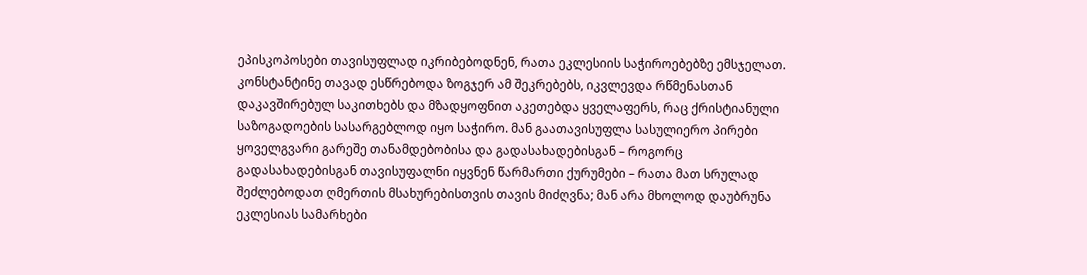ეპისკოპოსები თავისუფლად იკრიბებოდნენ, რათა ეკლესიის საჭიროებებზე ემსჯელათ. კონსტანტინე თავად ესწრებოდა ზოგჯერ ამ შეკრებებს, იკვლევდა რწმენასთან დაკავშირებულ საკითხებს და მზადყოფნით აკეთებდა ყველაფერს, რაც ქრისტიანული საზოგადოების სასარგებლოდ იყო საჭირო. მან გაათავისუფლა სასულიერო პირები ყოველგვარი გარეშე თანამდებობისა და გადასახადებისგან – როგორც გადასახადებისგან თავისუფალნი იყვნენ წარმართი ქურუმები – რათა მათ სრულად შეძლებოდათ ღმერთის მსახურებისთვის თავის მიძღვნა; მან არა მხოლოდ დაუბრუნა ეკლესიას სამარხები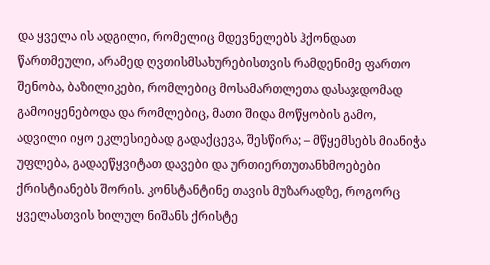და ყველა ის ადგილი, რომელიც მდევნელებს ჰქონდათ წართმეული, არამედ ღვთისმსახურებისთვის რამდენიმე ფართო შენობა, ბაზილიკები, რომლებიც მოსამართლეთა დასაჯდომად გამოიყენებოდა და რომლებიც, მათი შიდა მოწყობის გამო, ადვილი იყო ეკლესიებად გადაქცევა, შესწირა; – მწყემსებს მიანიჭა უფლება, გადაეწყვიტათ დავები და ურთიერთუთანხმოებები ქრისტიანებს შორის. კონსტანტინე თავის მუზარადზე, როგორც ყველასთვის ხილულ ნიშანს ქრისტე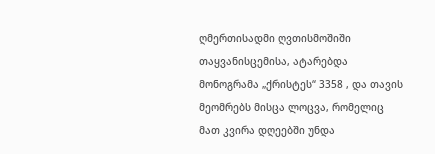ღმერთისადმი ღვთისმოშიში თაყვანისცემისა, ატარებდა მონოგრამა „ქრისტეს“ 3358 , და თავის მეომრებს მისცა ლოცვა, რომელიც მათ კვირა დღეებში უნდა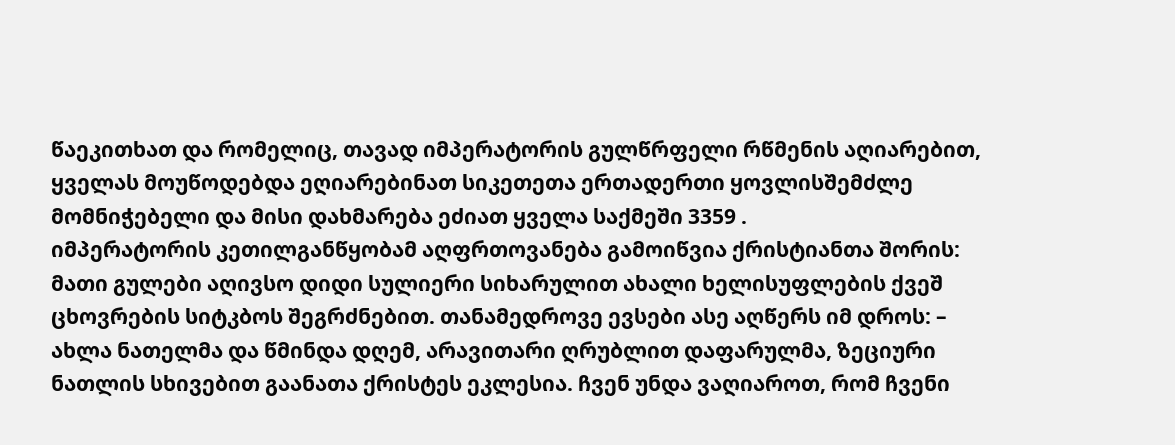წაეკითხათ და რომელიც, თავად იმპერატორის გულწრფელი რწმენის აღიარებით, ყველას მოუწოდებდა ეღიარებინათ სიკეთეთა ერთადერთი ყოვლისშემძლე მომნიჭებელი და მისი დახმარება ეძიათ ყველა საქმეში 3359 .
იმპერატორის კეთილგანწყობამ აღფრთოვანება გამოიწვია ქრისტიანთა შორის: მათი გულები აღივსო დიდი სულიერი სიხარულით ახალი ხელისუფლების ქვეშ ცხოვრების სიტკბოს შეგრძნებით. თანამედროვე ევსები ასე აღწერს იმ დროს: – ახლა ნათელმა და წმინდა დღემ, არავითარი ღრუბლით დაფარულმა, ზეციური ნათლის სხივებით გაანათა ქრისტეს ეკლესია. ჩვენ უნდა ვაღიაროთ, რომ ჩვენი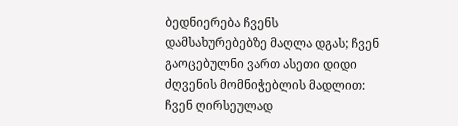ბედნიერება ჩვენს დამსახურებებზე მაღლა დგას; ჩვენ გაოცებულნი ვართ ასეთი დიდი ძღვენის მომნიჭებლის მადლით: ჩვენ ღირსეულად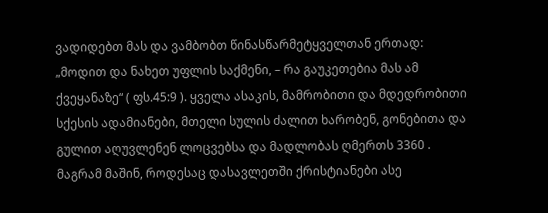ვადიდებთ მას და ვამბობთ წინასწარმეტყველთან ერთად: „მოდით და ნახეთ უფლის საქმენი, – რა გაუკეთებია მას ამ ქვეყანაზე“ ( ფს.45:9 ). ყველა ასაკის, მამრობითი და მდედრობითი სქესის ადამიანები, მთელი სულის ძალით ხარობენ, გონებითა და გულით აღუვლენენ ლოცვებსა და მადლობას ღმერთს 3360 .
მაგრამ მაშინ, როდესაც დასავლეთში ქრისტიანები ასე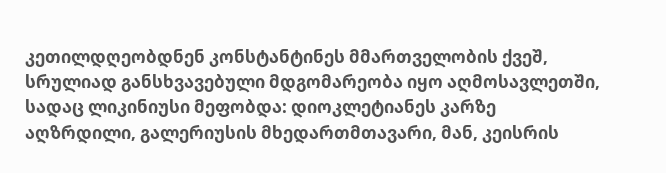კეთილდღეობდნენ კონსტანტინეს მმართველობის ქვეშ, სრულიად განსხვავებული მდგომარეობა იყო აღმოსავლეთში, სადაც ლიკინიუსი მეფობდა: დიოკლეტიანეს კარზე აღზრდილი, გალერიუსის მხედართმთავარი, მან, კეისრის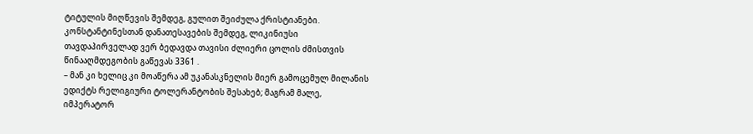ტიტულის მიღწევის შემდეგ, გულით შეიძულა ქრისტიანები. კონსტანტინესთან დანათესავების შემდეგ, ლიკინიუსი თავდაპირველად ვერ ბედავდა თავისი ძლიერი ცოლის ძმისთვის წინააღმდეგობის გაწევას 3361 .
– მან კი ხელიც კი მოაწერა ამ უკანასკნელის მიერ გამოცემულ მილანის ედიქტს რელიგიური ტოლერანტობის შესახებ; მაგრამ მალე, იმპერატორ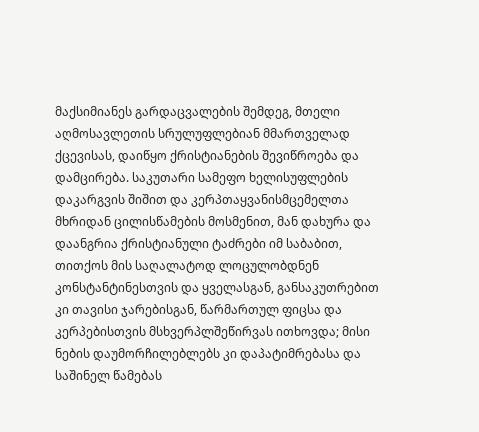მაქსიმიანეს გარდაცვალების შემდეგ, მთელი აღმოსავლეთის სრულუფლებიან მმართველად ქცევისას, დაიწყო ქრისტიანების შევიწროება და დამცირება. საკუთარი სამეფო ხელისუფლების დაკარგვის შიშით და კერპთაყვანისმცემელთა მხრიდან ცილისწამების მოსმენით, მან დახურა და დაანგრია ქრისტიანული ტაძრები იმ საბაბით, თითქოს მის საღალატოდ ლოცულობდნენ კონსტანტინესთვის და ყველასგან, განსაკუთრებით კი თავისი ჯარებისგან, წარმართულ ფიცსა და კერპებისთვის მსხვერპლშეწირვას ითხოვდა; მისი ნების დაუმორჩილებლებს კი დაპატიმრებასა და საშინელ წამებას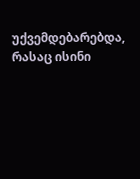უქვემდებარებდა, რასაც ისინი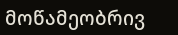მოწამეობრივ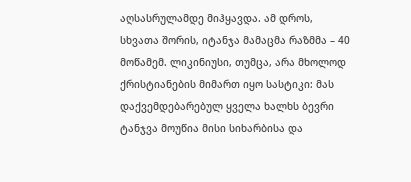აღსასრულამდე მიჰყავდა. ამ დროს, სხვათა შორის, იტანჯა მამაცმა რაზმმა – 40 მოწამემ. ლიკინიუსი, თუმცა, არა მხოლოდ ქრისტიანების მიმართ იყო სასტიკი: მას დაქვემდებარებულ ყველა ხალხს ბევრი ტანჯვა მოუწია მისი სიხარბისა და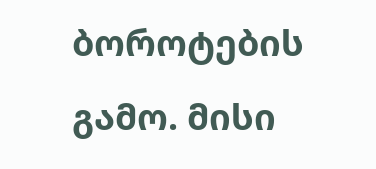ბოროტების გამო. მისი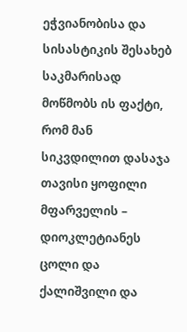ეჭვიანობისა და სისასტიკის შესახებ საკმარისად მოწმობს ის ფაქტი, რომ მან სიკვდილით დასაჯა თავისი ყოფილი მფარველის – დიოკლეტიანეს ცოლი და ქალიშვილი და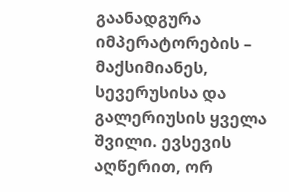გაანადგურა იმპერატორების – მაქსიმიანეს, სევერუსისა და გალერიუსის ყველა შვილი. ევსევის აღწერით, ორ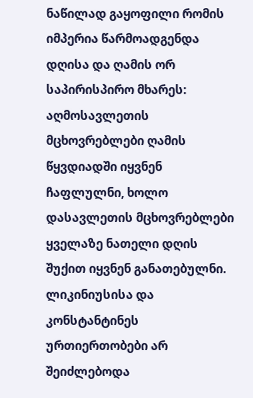ნაწილად გაყოფილი რომის იმპერია წარმოადგენდა დღისა და ღამის ორ საპირისპირო მხარეს: აღმოსავლეთის მცხოვრებლები ღამის წყვდიადში იყვნენ ჩაფლულნი, ხოლო დასავლეთის მცხოვრებლები ყველაზე ნათელი დღის შუქით იყვნენ განათებულნი.
ლიკინიუსისა და კონსტანტინეს ურთიერთობები არ შეიძლებოდა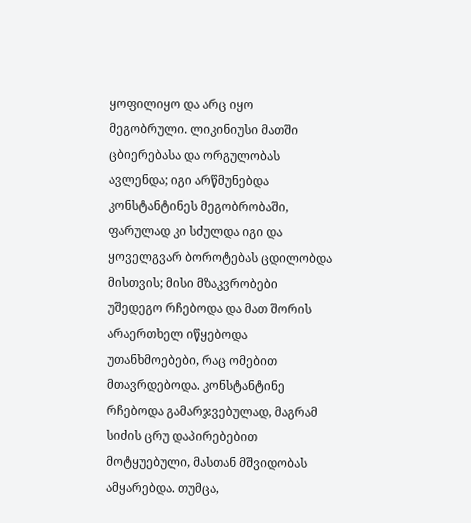ყოფილიყო და არც იყო მეგობრული. ლიკინიუსი მათში ცბიერებასა და ორგულობას ავლენდა; იგი არწმუნებდა კონსტანტინეს მეგობრობაში, ფარულად კი სძულდა იგი და ყოველგვარ ბოროტებას ცდილობდა მისთვის; მისი მზაკვრობები უშედეგო რჩებოდა და მათ შორის არაერთხელ იწყებოდა უთანხმოებები, რაც ომებით მთავრდებოდა. კონსტანტინე რჩებოდა გამარჯვებულად, მაგრამ სიძის ცრუ დაპირებებით მოტყუებული, მასთან მშვიდობას ამყარებდა. თუმცა,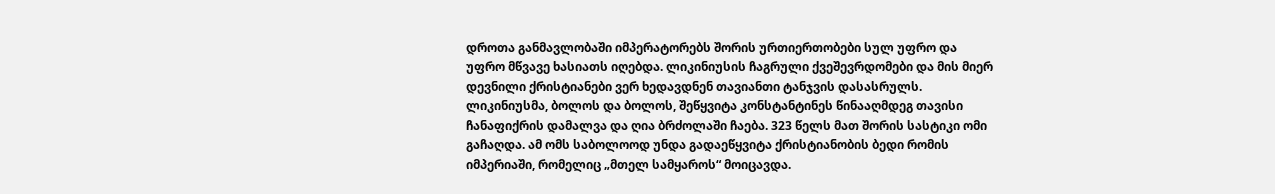დროთა განმავლობაში იმპერატორებს შორის ურთიერთობები სულ უფრო და უფრო მწვავე ხასიათს იღებდა. ლიკინიუსის ჩაგრული ქვეშევრდომები და მის მიერ დევნილი ქრისტიანები ვერ ხედავდნენ თავიანთი ტანჯვის დასასრულს. ლიკინიუსმა, ბოლოს და ბოლოს, შეწყვიტა კონსტანტინეს წინააღმდეგ თავისი ჩანაფიქრის დამალვა და ღია ბრძოლაში ჩაება. 323 წელს მათ შორის სასტიკი ომი გაჩაღდა. ამ ომს საბოლოოდ უნდა გადაეწყვიტა ქრისტიანობის ბედი რომის იმპერიაში, რომელიც „მთელ სამყაროს“ მოიცავდა.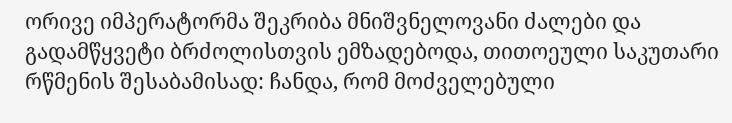ორივე იმპერატორმა შეკრიბა მნიშვნელოვანი ძალები და გადამწყვეტი ბრძოლისთვის ემზადებოდა, თითოეული საკუთარი რწმენის შესაბამისად: ჩანდა, რომ მოძველებული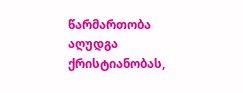წარმართობა აღუდგა ქრისტიანობას,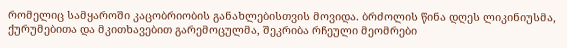რომელიც სამყაროში კაცობრიობის განახლებისთვის მოვიდა. ბრძოლის წინა დღეს ლიკინიუსმა, ქურუმებითა და მკითხავებით გარემოცულმა, შეკრიბა რჩეული მეომრები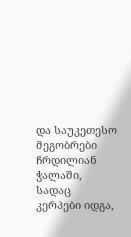და საუკეთესო მეგობრები ჩრდილიან ჭალაში, სადაც კერპები იდგა,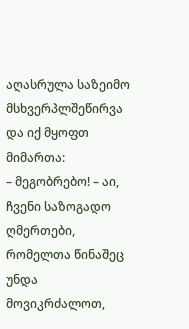აღასრულა საზეიმო მსხვერპლშეწირვა და იქ მყოფთ მიმართა:
– მეგობრებო! – აი, ჩვენი საზოგადო ღმერთები, რომელთა წინაშეც უნდა მოვიკრძალოთ,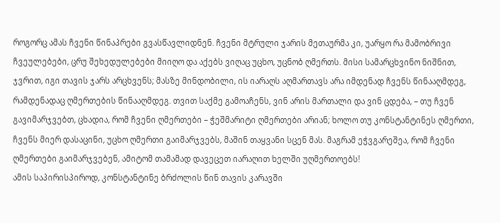როგორც ამას ჩვენი წინაპრები გვასწავლიდნენ. ჩვენი მტრული ჯარის მეთაურმა კი, უარყო რა მამობრივი ჩვეულებები, ცრუ შეხედულებები მიიღო და აქებს ვიღაც უცხო, უცნობ ღმერთს. მისი სამარცხვინო ნიშნით, ჯვრით, იგი თავის ჯარს არცხვენს; მასზე მინდობილი, ის იარაღს აღმართავს არა იმდენად ჩვენს წინააღმდეგ, რამდენადაც ღმერთების წინააღმდეგ. თვით საქმე გამოაჩენს, ვინ არის მართალი და ვინ ცდება, – თუ ჩვენ გავიმარჯვებთ, ცხადია, რომ ჩვენი ღმერთები – ჭეშმარიტი ღმერთები არიან; ხოლო თუ კონსტანტინეს ღმერთი, ჩვენს მიერ დასაცინი, უცხო ღმერთი გაიმარჯვებს, მაშინ თაყვანი სცენ მას. მაგრამ ეჭვგარეშეა, რომ ჩვენი ღმერთები გაიმარჯვებენ, ამიტომ თამამად დავეცეთ იარაღით ხელში უღმერთოებს!
ამის საპირისპიროდ, კონსტანტინე ბრძოლის წინ თავის კარავში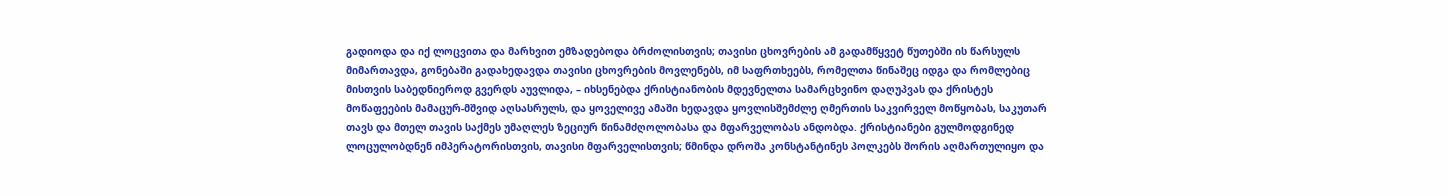გადიოდა და იქ ლოცვითა და მარხვით ემზადებოდა ბრძოლისთვის; თავისი ცხოვრების ამ გადამწყვეტ წუთებში ის წარსულს მიმართავდა, გონებაში გადახედავდა თავისი ცხოვრების მოვლენებს, იმ საფრთხეებს, რომელთა წინაშეც იდგა და რომლებიც მისთვის საბედნიეროდ გვერდს აუვლიდა, – იხსენებდა ქრისტიანობის მდევნელთა სამარცხვინო დაღუპვას და ქრისტეს მოწაფეების მამაცურ-მშვიდ აღსასრულს, და ყოველივე ამაში ხედავდა ყოვლისშემძლე ღმერთის საკვირველ მოწყობას, საკუთარ თავს და მთელ თავის საქმეს უმაღლეს ზეციურ წინამძღოლობასა და მფარველობას ანდობდა. ქრისტიანები გულმოდგინედ ლოცულობდნენ იმპერატორისთვის, თავისი მფარველისთვის; წმინდა დროშა კონსტანტინეს პოლკებს შორის აღმართულიყო და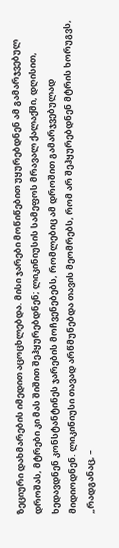ზეციური დახმარების იმედით აცოცხლებდა. მისი ჯარები მოწიწებით უყურებდნენ ამ გამარჯვებულ დროშას, მტრები კი მას შიშით შეჰყურებდნენ; ლიკინიუსის სამეფოს მრავალ ქალაქში, დღისით, ხედავდნენ კონსტანტინეს ჯარების მოჩვენებებს, რომლებიც ამ დროშით გამარჯვებულად მიდიოდნენ. ლიკინიუსი თავად არწმუნებდა თავის მეომრებს, რომ არ შეჰყურებდნენ მტრის ხორუგვს, „რადგანაც, –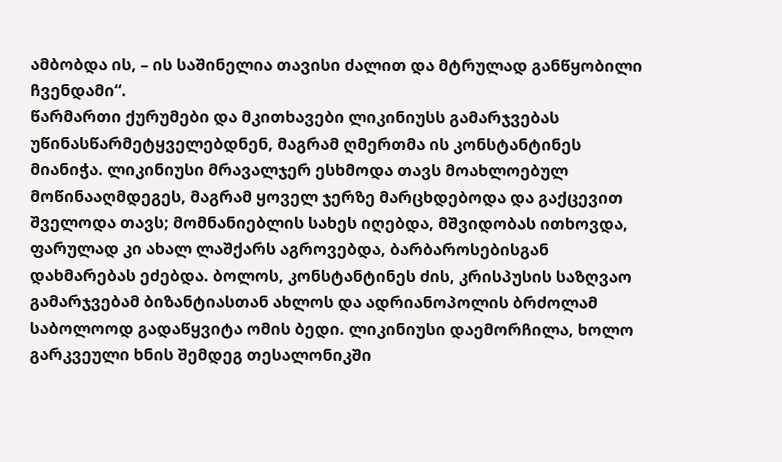ამბობდა ის, – ის საშინელია თავისი ძალით და მტრულად განწყობილი ჩვენდამი“.
წარმართი ქურუმები და მკითხავები ლიკინიუსს გამარჯვებას უწინასწარმეტყველებდნენ, მაგრამ ღმერთმა ის კონსტანტინეს მიანიჭა. ლიკინიუსი მრავალჯერ ესხმოდა თავს მოახლოებულ მოწინააღმდეგეს, მაგრამ ყოველ ჯერზე მარცხდებოდა და გაქცევით შველოდა თავს; მომნანიებლის სახეს იღებდა, მშვიდობას ითხოვდა, ფარულად კი ახალ ლაშქარს აგროვებდა, ბარბაროსებისგან დახმარებას ეძებდა. ბოლოს, კონსტანტინეს ძის, კრისპუსის საზღვაო გამარჯვებამ ბიზანტიასთან ახლოს და ადრიანოპოლის ბრძოლამ საბოლოოდ გადაწყვიტა ომის ბედი. ლიკინიუსი დაემორჩილა, ხოლო გარკვეული ხნის შემდეგ თესალონიკში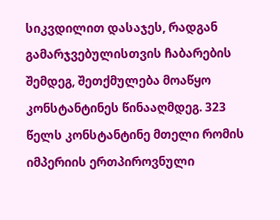სიკვდილით დასაჯეს, რადგან გამარჯვებულისთვის ჩაბარების შემდეგ, შეთქმულება მოაწყო კონსტანტინეს წინააღმდეგ. 323 წელს კონსტანტინე მთელი რომის იმპერიის ერთპიროვნული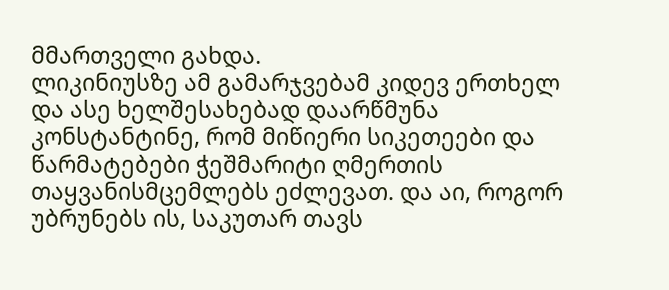მმართველი გახდა.
ლიკინიუსზე ამ გამარჯვებამ კიდევ ერთხელ და ასე ხელშესახებად დაარწმუნა კონსტანტინე, რომ მიწიერი სიკეთეები და წარმატებები ჭეშმარიტი ღმერთის თაყვანისმცემლებს ეძლევათ. და აი, როგორ უბრუნებს ის, საკუთარ თავს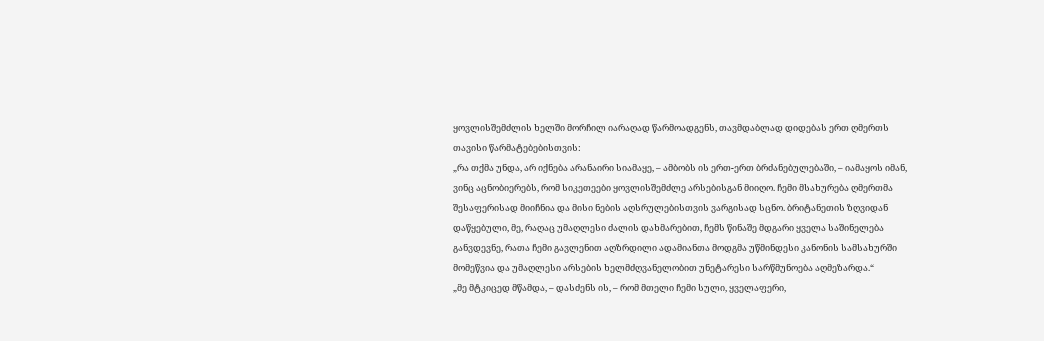ყოვლისშემძლის ხელში მორჩილ იარაღად წარმოადგენს, თავმდაბლად დიდებას ერთ ღმერთს თავისი წარმატებებისთვის:
„რა თქმა უნდა, არ იქნება არანაირი სიამაყე, – ამბობს ის ერთ-ერთ ბრძანებულებაში, – იამაყოს იმან, ვინც აცნობიერებს, რომ სიკეთეები ყოვლისშემძლე არსებისგან მიიღო. ჩემი მსახურება ღმერთმა შესაფერისად მიიჩნია და მისი ნების აღსრულებისთვის ვარგისად სცნო. ბრიტანეთის ზღვიდან დაწყებული, მე, რაღაც უმაღლესი ძალის დახმარებით, ჩემს წინაშე მდგარი ყველა საშინელება განვდევნე, რათა ჩემი გავლენით აღზრდილი ადამიანთა მოდგმა უწმინდესი კანონის სამსახურში მომეწვია და უმაღლესი არსების ხელმძღვანელობით უნეტარესი სარწმუნოება აღმეზარდა.“
„მე მტკიცედ მწამდა, – დასძენს ის, – რომ მთელი ჩემი სული, ყველაფერი,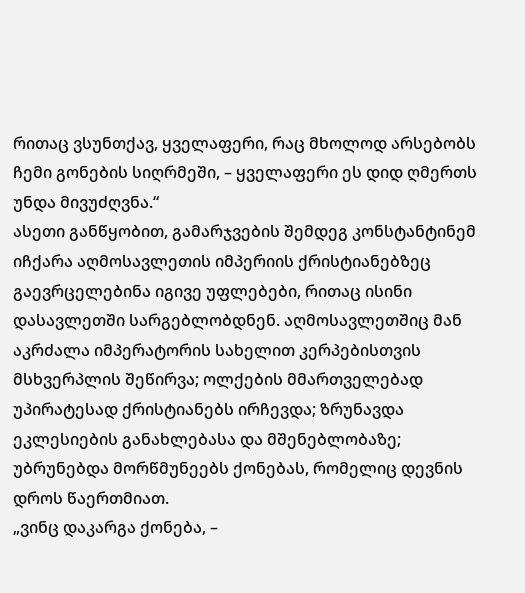რითაც ვსუნთქავ, ყველაფერი, რაც მხოლოდ არსებობს ჩემი გონების სიღრმეში, – ყველაფერი ეს დიდ ღმერთს უნდა მივუძღვნა.“
ასეთი განწყობით, გამარჯვების შემდეგ კონსტანტინემ იჩქარა აღმოსავლეთის იმპერიის ქრისტიანებზეც გაევრცელებინა იგივე უფლებები, რითაც ისინი დასავლეთში სარგებლობდნენ. აღმოსავლეთშიც მან აკრძალა იმპერატორის სახელით კერპებისთვის მსხვერპლის შეწირვა; ოლქების მმართველებად უპირატესად ქრისტიანებს ირჩევდა; ზრუნავდა ეკლესიების განახლებასა და მშენებლობაზე; უბრუნებდა მორწმუნეებს ქონებას, რომელიც დევნის დროს წაერთმიათ.
„ვინც დაკარგა ქონება, –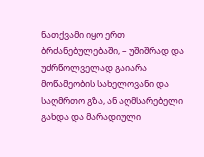ნათქვამი იყო ერთ ბრძანებულებაში, – უშიშრად და უძრწოლველად გაიარა მოწამეობის სახელოვანი და საღმრთო გზა, ან აღმსარებელი გახდა და მარადიული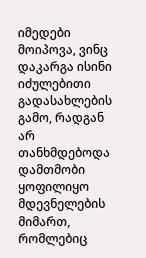იმედები მოიპოვა, ვინც დაკარგა ისინი იძულებითი გადასახლების გამო, რადგან არ თანხმდებოდა დამთმობი ყოფილიყო მდევნელების მიმართ, რომლებიც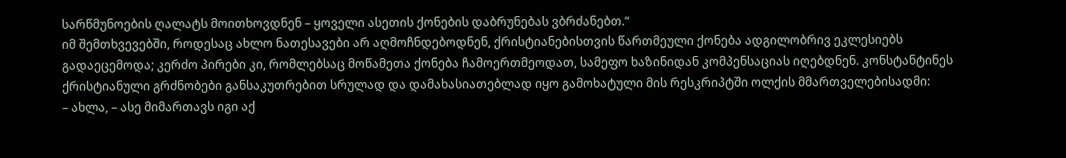სარწმუნოების ღალატს მოითხოვდნენ – ყოველი ასეთის ქონების დაბრუნებას ვბრძანებთ.“
იმ შემთხვევებში, როდესაც ახლო ნათესავები არ აღმოჩნდებოდნენ, ქრისტიანებისთვის წართმეული ქონება ადგილობრივ ეკლესიებს გადაეცემოდა; კერძო პირები კი, რომლებსაც მოწამეთა ქონება ჩამოერთმეოდათ, სამეფო ხაზინიდან კომპენსაციას იღებდნენ. კონსტანტინეს ქრისტიანული გრძნობები განსაკუთრებით სრულად და დამახასიათებლად იყო გამოხატული მის რესკრიპტში ოლქის მმართველებისადმი:
– ახლა, – ასე მიმართავს იგი აქ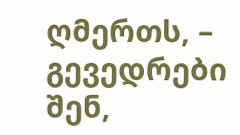ღმერთს, – გევედრები შენ,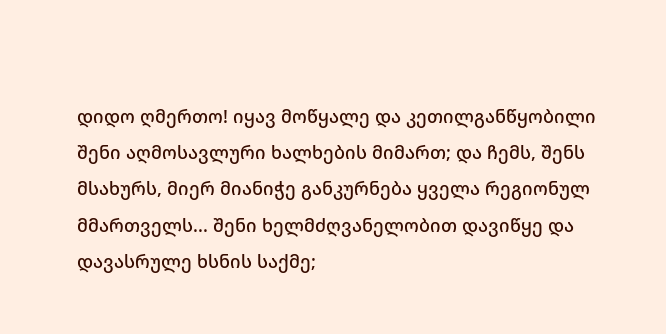დიდო ღმერთო! იყავ მოწყალე და კეთილგანწყობილი შენი აღმოსავლური ხალხების მიმართ; და ჩემს, შენს მსახურს, მიერ მიანიჭე განკურნება ყველა რეგიონულ მმართველს... შენი ხელმძღვანელობით დავიწყე და დავასრულე ხსნის საქმე;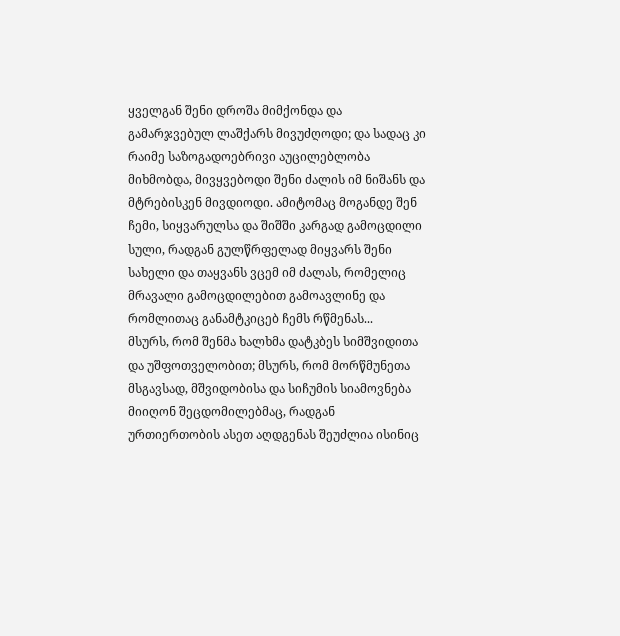ყველგან შენი დროშა მიმქონდა და გამარჯვებულ ლაშქარს მივუძღოდი; და სადაც კი რაიმე საზოგადოებრივი აუცილებლობა მიხმობდა, მივყვებოდი შენი ძალის იმ ნიშანს და მტრებისკენ მივდიოდი. ამიტომაც მოგანდე შენ ჩემი, სიყვარულსა და შიშში კარგად გამოცდილი სული, რადგან გულწრფელად მიყვარს შენი სახელი და თაყვანს ვცემ იმ ძალას, რომელიც მრავალი გამოცდილებით გამოავლინე და რომლითაც განამტკიცებ ჩემს რწმენას...
მსურს, რომ შენმა ხალხმა დატკბეს სიმშვიდითა და უშფოთველობით; მსურს, რომ მორწმუნეთა მსგავსად, მშვიდობისა და სიჩუმის სიამოვნება მიიღონ შეცდომილებმაც, რადგან ურთიერთობის ასეთ აღდგენას შეუძლია ისინიც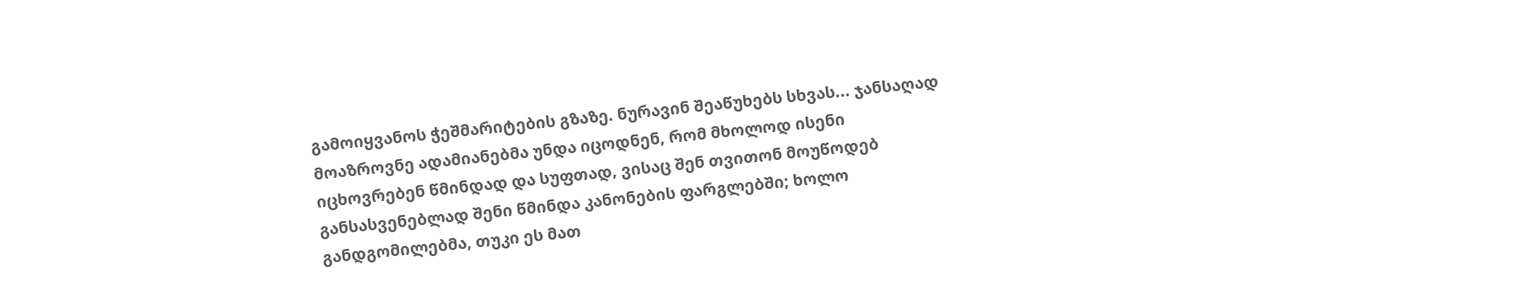გამოიყვანოს ჭეშმარიტების გზაზე. ნურავინ შეაწუხებს სხვას... ჯანსაღად მოაზროვნე ადამიანებმა უნდა იცოდნენ, რომ მხოლოდ ისენი იცხოვრებენ წმინდად და სუფთად, ვისაც შენ თვითონ მოუწოდებ განსასვენებლად შენი წმინდა კანონების ფარგლებში; ხოლო განდგომილებმა, თუკი ეს მათ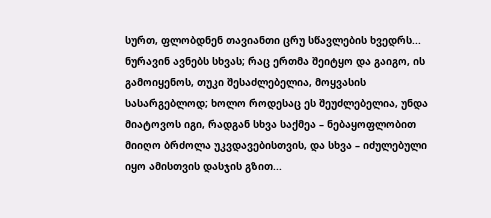სურთ, ფლობდნენ თავიანთი ცრუ სწავლების ხვედრს... ნურავინ ავნებს სხვას; რაც ერთმა შეიტყო და გაიგო, ის გამოიყენოს, თუკი შესაძლებელია, მოყვასის სასარგებლოდ; ხოლო როდესაც ეს შეუძლებელია, უნდა მიატოვოს იგი, რადგან სხვა საქმეა – ნებაყოფლობით მიიღო ბრძოლა უკვდავებისთვის, და სხვა – იძულებული იყო ამისთვის დასჯის გზით...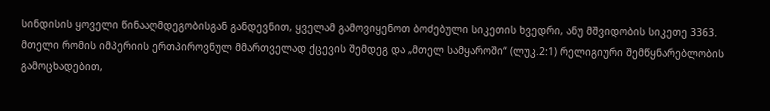სინდისის ყოველი წინააღმდეგობისგან განდევნით, ყველამ გამოვიყენოთ ბოძებული სიკეთის ხვედრი, ანუ მშვიდობის სიკეთე 3363.
მთელი რომის იმპერიის ერთპიროვნულ მმართველად ქცევის შემდეგ და „მთელ სამყაროში“ (ლუკ.2:1) რელიგიური შემწყნარებლობის გამოცხადებით,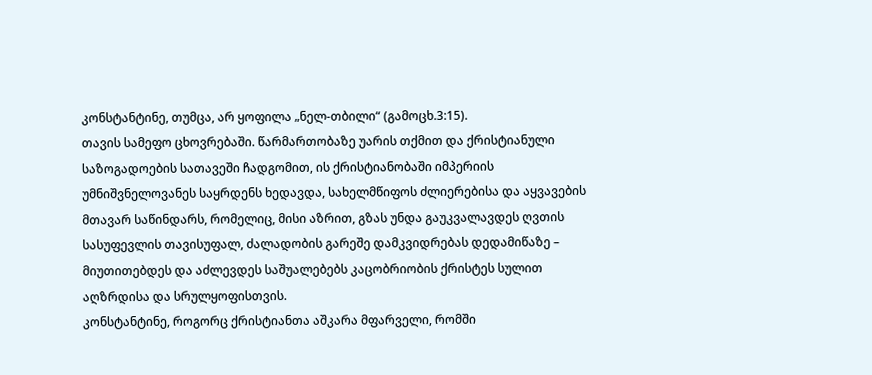კონსტანტინე, თუმცა, არ ყოფილა „ნელ-თბილი“ (გამოცხ.3:15).
თავის სამეფო ცხოვრებაში. წარმართობაზე უარის თქმით და ქრისტიანული საზოგადოების სათავეში ჩადგომით, ის ქრისტიანობაში იმპერიის უმნიშვნელოვანეს საყრდენს ხედავდა, სახელმწიფოს ძლიერებისა და აყვავების მთავარ საწინდარს, რომელიც, მისი აზრით, გზას უნდა გაუკვალავდეს ღვთის სასუფევლის თავისუფალ, ძალადობის გარეშე დამკვიდრებას დედამიწაზე – მიუთითებდეს და აძლევდეს საშუალებებს კაცობრიობის ქრისტეს სულით აღზრდისა და სრულყოფისთვის.
კონსტანტინე, როგორც ქრისტიანთა აშკარა მფარველი, რომში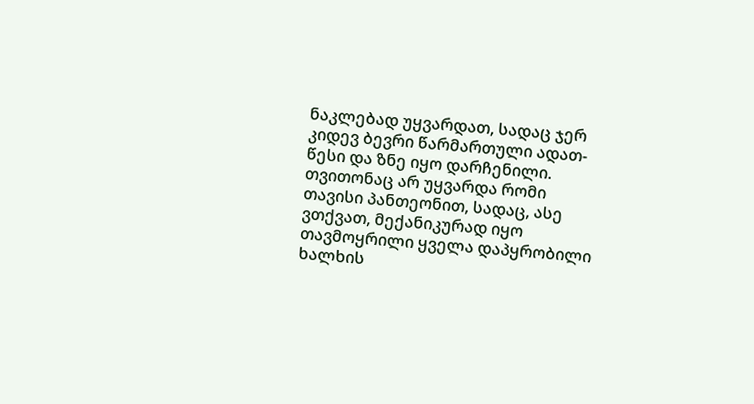ნაკლებად უყვარდათ, სადაც ჯერ კიდევ ბევრი წარმართული ადათ-წესი და ზნე იყო დარჩენილი. თვითონაც არ უყვარდა რომი თავისი პანთეონით, სადაც, ასე ვთქვათ, მექანიკურად იყო თავმოყრილი ყველა დაპყრობილი ხალხის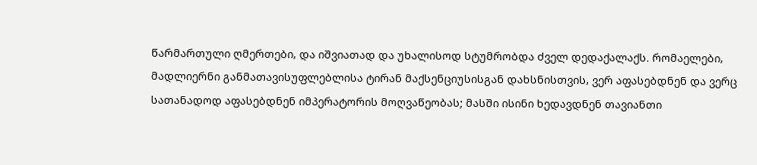წარმართული ღმერთები, და იშვიათად და უხალისოდ სტუმრობდა ძველ დედაქალაქს. რომაელები, მადლიერნი განმათავისუფლებლისა ტირან მაქსენციუსისგან დახსნისთვის, ვერ აფასებდნენ და ვერც სათანადოდ აფასებდნენ იმპერატორის მოღვაწეობას; მასში ისინი ხედავდნენ თავიანთი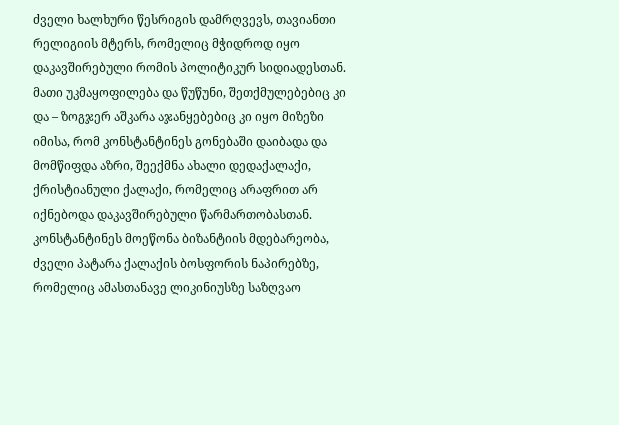ძველი ხალხური წესრიგის დამრღვევს, თავიანთი რელიგიის მტერს, რომელიც მჭიდროდ იყო დაკავშირებული რომის პოლიტიკურ სიდიადესთან. მათი უკმაყოფილება და წუწუნი, შეთქმულებებიც კი და – ზოგჯერ აშკარა აჯანყებებიც კი იყო მიზეზი იმისა, რომ კონსტანტინეს გონებაში დაიბადა და მომწიფდა აზრი, შეექმნა ახალი დედაქალაქი, ქრისტიანული ქალაქი, რომელიც არაფრით არ იქნებოდა დაკავშირებული წარმართობასთან.
კონსტანტინეს მოეწონა ბიზანტიის მდებარეობა, ძველი პატარა ქალაქის ბოსფორის ნაპირებზე, რომელიც ამასთანავე ლიკინიუსზე საზღვაო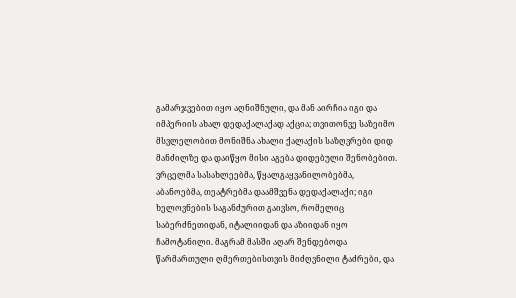გამარჯვებით იყო აღნიშნული, და მან აირჩია იგი და იმპერიის ახალ დედაქალაქად აქცია; თვითონვე საზეიმო მსვლელობით მონიშნა ახალი ქალაქის საზღვრები დიდ მანძილზე და დაიწყო მისი აგება დიდებული შენობებით. ვრცელმა სასახლეებმა, წყალგაყვანილობებმა, აბანოებმა, თეატრებმა დაამშვენა დედაქალაქი; იგი ხელოვნების საგანძურით გაივსო, რომელიც საბერძნეთიდან, იტალიიდან და აზიიდან იყო ჩამოტანილი. მაგრამ მასში აღარ შენდებოდა წარმართული ღმერთებისთვის მიძღვნილი ტაძრები, და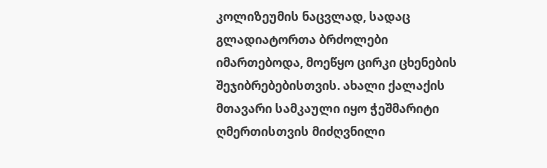კოლიზეუმის ნაცვლად, სადაც გლადიატორთა ბრძოლები იმართებოდა, მოეწყო ცირკი ცხენების შეჯიბრებებისთვის. ახალი ქალაქის მთავარი სამკაული იყო ჭეშმარიტი ღმერთისთვის მიძღვნილი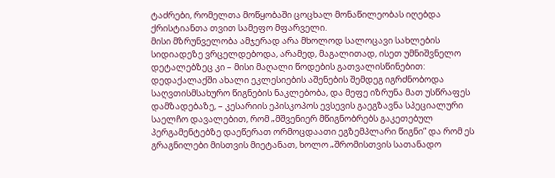ტაძრები, რომელთა მოწყობაში ცოცხალ მონაწილეობას იღებდა ქრისტიანთა თვით სამეფო მფარველი.
მისი მზრუნველობა ამჯერად არა მხოლოდ სალოცავი სახლების სიდიადეზე ვრცელდებოდა, არამედ, მაგალითად, ისეთ უმნიშვნელო დეტალებზეც კი – მისი მაღალი წოდების გათვალისწინებით: დედაქალაქში ახალი ეკლესიების აშენების შემდეგ იგრძნობოდა საღვთისმსახურო წიგნების ნაკლებობა, და მეფე იზრუნა მათ უსწრაფეს დამზადებაზე, – კესარიის ეპისკოპოს ევსევის გაეგზავნა სპეციალური საელჩო დავალებით, რომ „მშვენიერ მწიგნობრებს გაკეთებულ პერგამენტებზე დაეწერათ ორმოცდაათი ეგზემპლარი წიგნი“ და რომ ეს გრაგნილები მისთვის მიეტანათ, ხოლო „შრომისთვის სათანადო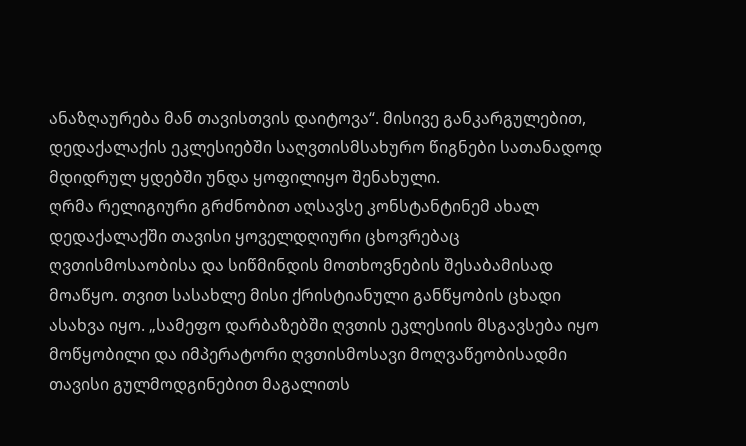ანაზღაურება მან თავისთვის დაიტოვა“. მისივე განკარგულებით, დედაქალაქის ეკლესიებში საღვთისმსახურო წიგნები სათანადოდ მდიდრულ ყდებში უნდა ყოფილიყო შენახული.
ღრმა რელიგიური გრძნობით აღსავსე კონსტანტინემ ახალ დედაქალაქში თავისი ყოველდღიური ცხოვრებაც ღვთისმოსაობისა და სიწმინდის მოთხოვნების შესაბამისად მოაწყო. თვით სასახლე მისი ქრისტიანული განწყობის ცხადი ასახვა იყო. „სამეფო დარბაზებში ღვთის ეკლესიის მსგავსება იყო მოწყობილი და იმპერატორი ღვთისმოსავი მოღვაწეობისადმი თავისი გულმოდგინებით მაგალითს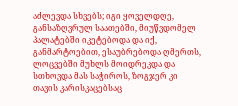აძლევდა სხვებს; იგი ყოველდღე, განსაზღვრულ საათებში, მიუწვდომელ პალატებში იკეტებოდა და იქ, განმარტოებით, ესაუბრებოდა ღმერთს, ლოცვებში მუხლს მოიდრეკდა და სთხოვდა მას საჭიროს, ზოგჯერ კი თავის კარისკაცებსაც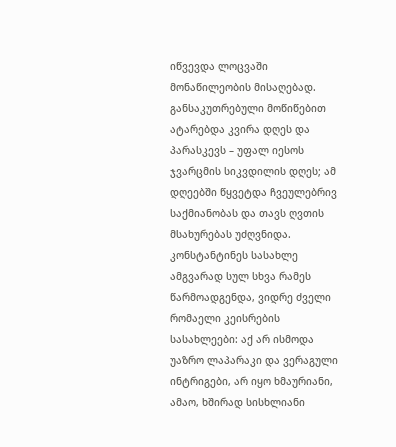იწვევდა ლოცვაში მონაწილეობის მისაღებად. განსაკუთრებული მოწიწებით ატარებდა კვირა დღეს და პარასკევს – უფალ იესოს ჯვარცმის სიკვდილის დღეს; ამ დღეებში წყვეტდა ჩვეულებრივ საქმიანობას და თავს ღვთის მსახურებას უძღვნიდა. კონსტანტინეს სასახლე ამგვარად სულ სხვა რამეს წარმოადგენდა, ვიდრე ძველი რომაელი კეისრების სასახლეები: აქ არ ისმოდა უაზრო ლაპარაკი და ვერაგული ინტრიგები, არ იყო ხმაურიანი, ამაო, ხშირად სისხლიანი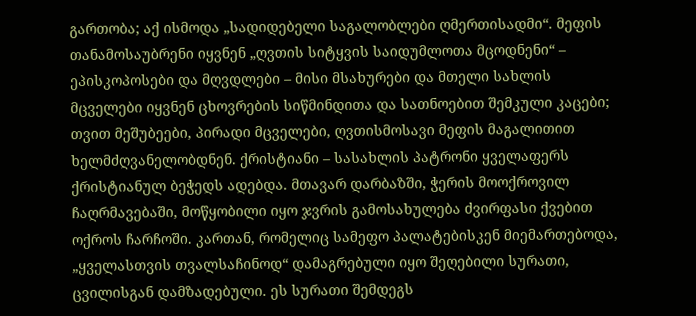გართობა; აქ ისმოდა „სადიდებელი საგალობლები ღმერთისადმი“. მეფის თანამოსაუბრენი იყვნენ „ღვთის სიტყვის საიდუმლოთა მცოდნენი“ – ეპისკოპოსები და მღვდლები – მისი მსახურები და მთელი სახლის მცველები იყვნენ ცხოვრების სიწმინდითა და სათნოებით შემკული კაცები; თვით მეშუბეები, პირადი მცველები, ღვთისმოსავი მეფის მაგალითით ხელმძღვანელობდნენ. ქრისტიანი – სასახლის პატრონი ყველაფერს ქრისტიანულ ბეჭედს ადებდა. მთავარ დარბაზში, ჭერის მოოქროვილ ჩაღრმავებაში, მოწყობილი იყო ჯვრის გამოსახულება ძვირფასი ქვებით ოქროს ჩარჩოში. კართან, რომელიც სამეფო პალატებისკენ მიემართებოდა, „ყველასთვის თვალსაჩინოდ“ დამაგრებული იყო შეღებილი სურათი, ცვილისგან დამზადებული. ეს სურათი შემდეგს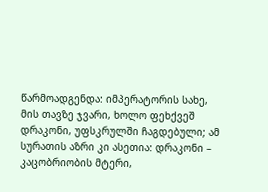წარმოადგენდა: იმპერატორის სახე, მის თავზე ჯვარი, ხოლო ფეხქვეშ დრაკონი, უფსკრულში ჩაგდებული; ამ სურათის აზრი კი ასეთია: დრაკონი – კაცობრიობის მტერი,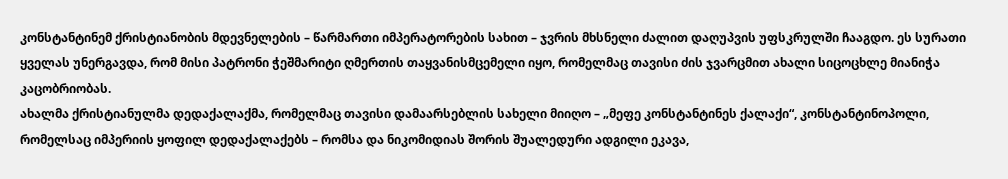კონსტანტინემ ქრისტიანობის მდევნელების – წარმართი იმპერატორების სახით – ჯვრის მხსნელი ძალით დაღუპვის უფსკრულში ჩააგდო. ეს სურათი ყველას უნერგავდა, რომ მისი პატრონი ჭეშმარიტი ღმერთის თაყვანისმცემელი იყო, რომელმაც თავისი ძის ჯვარცმით ახალი სიცოცხლე მიანიჭა კაცობრიობას.
ახალმა ქრისტიანულმა დედაქალაქმა, რომელმაც თავისი დამაარსებლის სახელი მიიღო – „მეფე კონსტანტინეს ქალაქი“, კონსტანტინოპოლი, რომელსაც იმპერიის ყოფილ დედაქალაქებს – რომსა და ნიკომიდიას შორის შუალედური ადგილი ეკავა,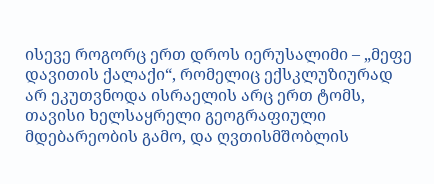ისევე როგორც ერთ დროს იერუსალიმი – „მეფე დავითის ქალაქი“, რომელიც ექსკლუზიურად არ ეკუთვნოდა ისრაელის არც ერთ ტომს, თავისი ხელსაყრელი გეოგრაფიული მდებარეობის გამო, და ღვთისმშობლის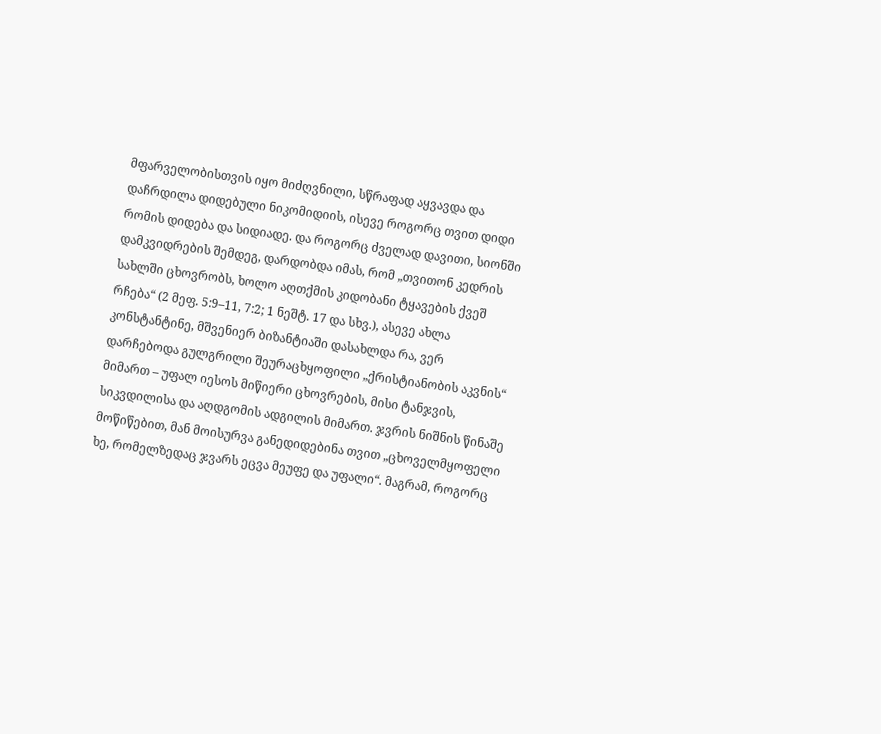მფარველობისთვის იყო მიძღვნილი, სწრაფად აყვავდა და დაჩრდილა დიდებული ნიკომიდიის, ისევე როგორც თვით დიდი რომის დიდება და სიდიადე. და როგორც ძველად დავითი, სიონში დამკვიდრების შემდეგ, დარდობდა იმას, რომ „თვითონ კედრის სახლში ცხოვრობს, ხოლო აღთქმის კიდობანი ტყავების ქვეშ რჩება“ (2 მეფ. 5:9–11, 7:2; 1 ნეშტ. 17 და სხვ.), ასევე ახლა კონსტანტინე, მშვენიერ ბიზანტიაში დასახლდა რა, ვერ დარჩებოდა გულგრილი შეურაცხყოფილი „ქრისტიანობის აკვნის“ მიმართ – უფალ იესოს მიწიერი ცხოვრების, მისი ტანჯვის, სიკვდილისა და აღდგომის ადგილის მიმართ. ჯვრის ნიშნის წინაშე მოწიწებით, მან მოისურვა განედიდებინა თვით „ცხოველმყოფელი ხე, რომელზედაც ჯვარს ეცვა მეუფე და უფალი“. მაგრამ, როგორც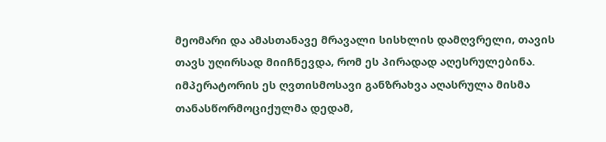მეომარი და ამასთანავე მრავალი სისხლის დამღვრელი, თავის თავს უღირსად მიიჩნევდა, რომ ეს პირადად აღესრულებინა. იმპერატორის ეს ღვთისმოსავი განზრახვა აღასრულა მისმა თანასწორმოციქულმა დედამ,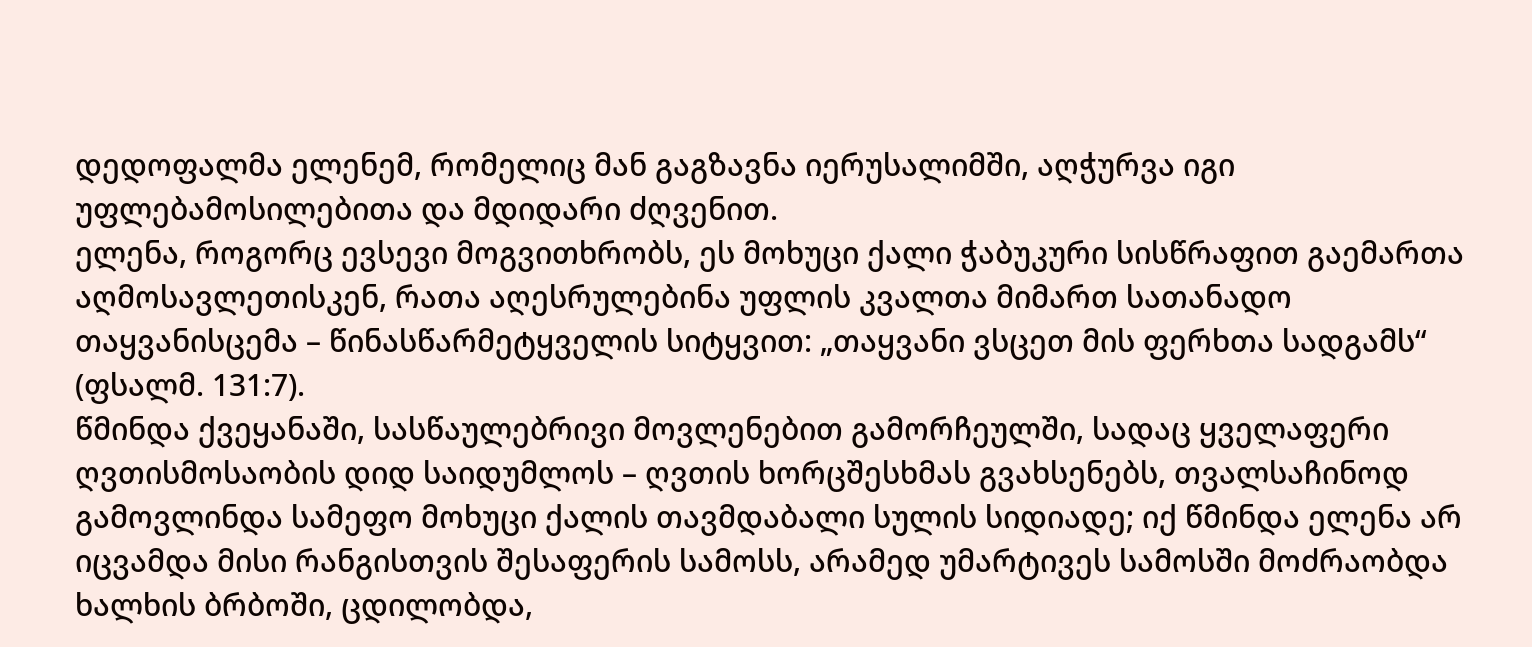დედოფალმა ელენემ, რომელიც მან გაგზავნა იერუსალიმში, აღჭურვა იგი უფლებამოსილებითა და მდიდარი ძღვენით.
ელენა, როგორც ევსევი მოგვითხრობს, ეს მოხუცი ქალი ჭაბუკური სისწრაფით გაემართა აღმოსავლეთისკენ, რათა აღესრულებინა უფლის კვალთა მიმართ სათანადო თაყვანისცემა – წინასწარმეტყველის სიტყვით: „თაყვანი ვსცეთ მის ფერხთა სადგამს“ (ფსალმ. 131:7).
წმინდა ქვეყანაში, სასწაულებრივი მოვლენებით გამორჩეულში, სადაც ყველაფერი ღვთისმოსაობის დიდ საიდუმლოს – ღვთის ხორცშესხმას გვახსენებს, თვალსაჩინოდ გამოვლინდა სამეფო მოხუცი ქალის თავმდაბალი სულის სიდიადე; იქ წმინდა ელენა არ იცვამდა მისი რანგისთვის შესაფერის სამოსს, არამედ უმარტივეს სამოსში მოძრაობდა ხალხის ბრბოში, ცდილობდა,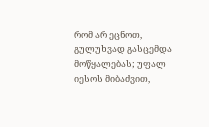რომ არ ეცნოთ, გულუხვად გასცემდა მოწყალებას; უფალ იესოს მიბაძვით,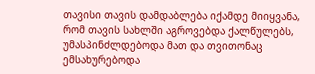თავისი თავის დამდაბლება იქამდე მიიყვანა, რომ თავის სახლში აგროვებდა ქალწულებს, უმასპინძლდებოდა მათ და თვითონაც ემსახურებოდა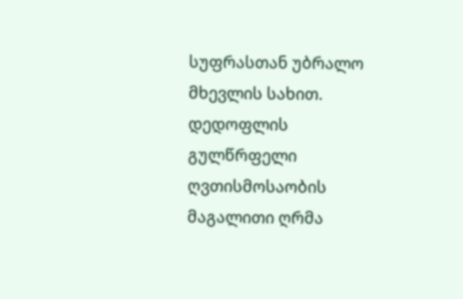სუფრასთან უბრალო მხევლის სახით.
დედოფლის გულწრფელი ღვთისმოსაობის მაგალითი ღრმა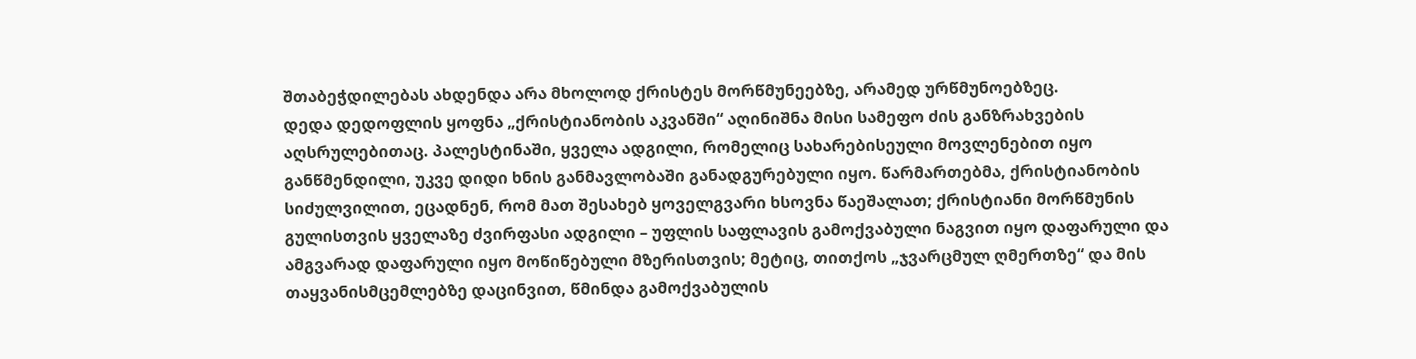შთაბეჭდილებას ახდენდა არა მხოლოდ ქრისტეს მორწმუნეებზე, არამედ ურწმუნოებზეც.
დედა დედოფლის ყოფნა „ქრისტიანობის აკვანში“ აღინიშნა მისი სამეფო ძის განზრახვების აღსრულებითაც. პალესტინაში, ყველა ადგილი, რომელიც სახარებისეული მოვლენებით იყო განწმენდილი, უკვე დიდი ხნის განმავლობაში განადგურებული იყო. წარმართებმა, ქრისტიანობის სიძულვილით, ეცადნენ, რომ მათ შესახებ ყოველგვარი ხსოვნა წაეშალათ; ქრისტიანი მორწმუნის გულისთვის ყველაზე ძვირფასი ადგილი – უფლის საფლავის გამოქვაბული ნაგვით იყო დაფარული და ამგვარად დაფარული იყო მოწიწებული მზერისთვის; მეტიც, თითქოს „ჯვარცმულ ღმერთზე“ და მის თაყვანისმცემლებზე დაცინვით, წმინდა გამოქვაბულის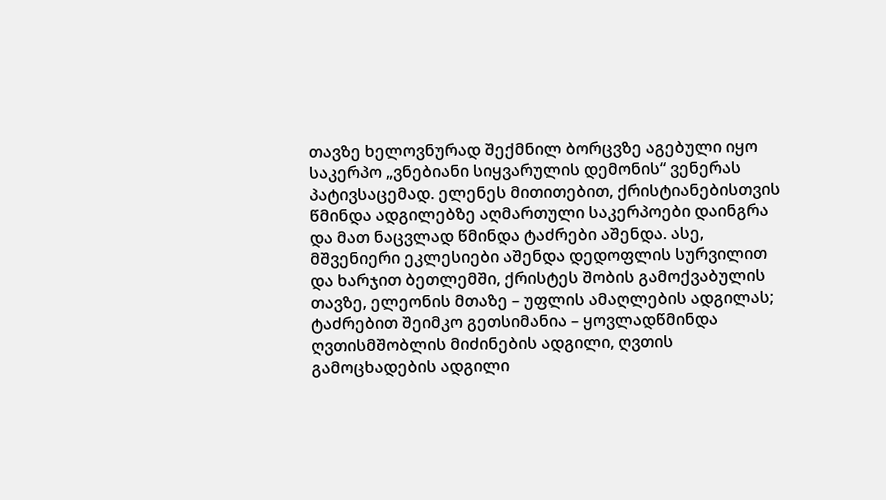თავზე ხელოვნურად შექმნილ ბორცვზე აგებული იყო საკერპო „ვნებიანი სიყვარულის დემონის“ ვენერას პატივსაცემად. ელენეს მითითებით, ქრისტიანებისთვის წმინდა ადგილებზე აღმართული საკერპოები დაინგრა და მათ ნაცვლად წმინდა ტაძრები აშენდა. ასე, მშვენიერი ეკლესიები აშენდა დედოფლის სურვილით და ხარჯით ბეთლემში, ქრისტეს შობის გამოქვაბულის თავზე, ელეონის მთაზე – უფლის ამაღლების ადგილას; ტაძრებით შეიმკო გეთსიმანია – ყოვლადწმინდა ღვთისმშობლის მიძინების ადგილი, ღვთის გამოცხადების ადგილი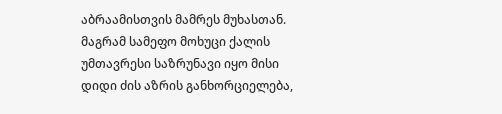აბრაამისთვის მამრეს მუხასთან.
მაგრამ სამეფო მოხუცი ქალის უმთავრესი საზრუნავი იყო მისი დიდი ძის აზრის განხორციელება,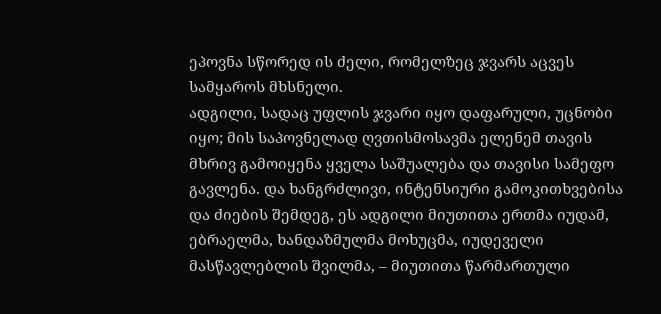ეპოვნა სწორედ ის ძელი, რომელზეც ჯვარს აცვეს სამყაროს მხსნელი.
ადგილი, სადაც უფლის ჯვარი იყო დაფარული, უცნობი იყო; მის საპოვნელად ღვთისმოსავმა ელენემ თავის მხრივ გამოიყენა ყველა საშუალება და თავისი სამეფო გავლენა. და ხანგრძლივი, ინტენსიური გამოკითხვებისა და ძიების შემდეგ, ეს ადგილი მიუთითა ერთმა იუდამ, ებრაელმა, ხანდაზმულმა მოხუცმა, იუდეველი მასწავლებლის შვილმა, – მიუთითა წარმართული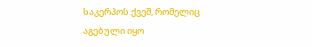საკერპოს ქვეშ, რომელიც აგებული იყო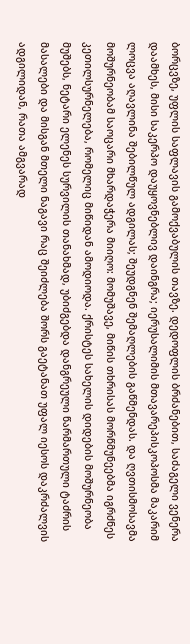ბორცვზე, უფლის საფლავის გამოქვაბულის თავზე. დედოფლის ბრძანებით, საძაგელი ვენერა დაამხეს, მისი საკერპო დაუყოვნებლივ დაინგრა; იერუსალიმის მთავარეპისკოპოსმა მაკარიმ ლოცვა აღავლინა შებილწულ ადგილას; შეუდგნენ შემაღლების გაწმენდას. და ღვთისმოსავმა მოშურნეობამ საოცარი მხარდაჭერა მიიღო: მომუშავე, მიწის თხრისას მორწმუნეებმა იგრძნეს კეთილსურნელება, რომელიც მიწიდან ამოდიოდა. ქრისტეს სახელის დიდების მოშურნეობა მუშებს, ნეტარი ელენეს სურვილის თანახმად, უბიძგებდა დანგრეული წარმართული ტაძრის მასალები და მისგან მთელი ნაგავი რაც შეიძლება შორს გაეტანათ უფალ იესოს დაკრძალვის ადგილიდან, რათა ამგვარად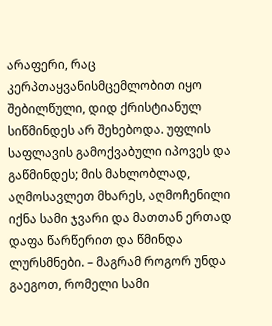არაფერი, რაც კერპთაყვანისმცემლობით იყო შებილწული, დიდ ქრისტიანულ სიწმინდეს არ შეხებოდა. უფლის საფლავის გამოქვაბული იპოვეს და გაწმინდეს; მის მახლობლად, აღმოსავლეთ მხარეს, აღმოჩენილი იქნა სამი ჯვარი და მათთან ერთად დაფა წარწერით და წმინდა ლურსმნები. – მაგრამ როგორ უნდა გაეგოთ, რომელი სამი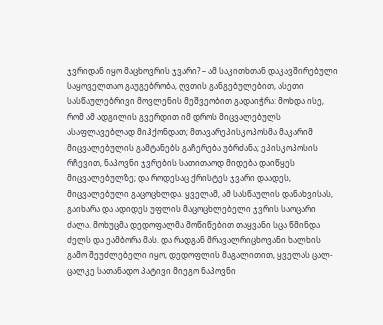ჯვრიდან იყო მაცხოვრის ჯვარი? – ამ საკითხთან დაკავშირებული საყოველთაო გაუგებრობა, ღვთის განგებულებით, ასეთი სასწაულებრივი მოვლენის მეშვეობით გადაიჭრა: მოხდა ისე, რომ ამ ადგილის გვერდით იმ დროს მიცვალებულს ასაფლავებლად მიჰქონდათ; მთავარეპისკოპოსმა მაკარიმ მიცვალებულის გამტანებს გაჩერება უბრძანა; ეპისკოპოსის რჩევით, ნაპოვნი ჯვრების სათითაოდ მიდება დაიწყეს მიცვალებულზე; და როდესაც ქრისტეს ჯვარი დაადეს, მიცვალებული გაცოცხლდა. ყველამ, ამ სასწაულის დანახვისას, გაიხარა და ადიდეს უფლის მაცოცხლებელი ჯვრის საოცარი ძალა. მოხუცმა დედოფალმა მოწიწებით თაყვანი სცა წმინდა ძელს და ეამბორა მას. და რადგან მრავალრიცხოვანი ხალხის გამო შეუძლებელი იყო, დედოფლის მაგალითით, ყველას ცალ-ცალკე სათანადო პატივი მიეგო ნაპოვნი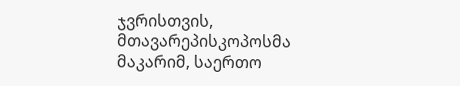ჯვრისთვის, მთავარეპისკოპოსმა მაკარიმ, საერთო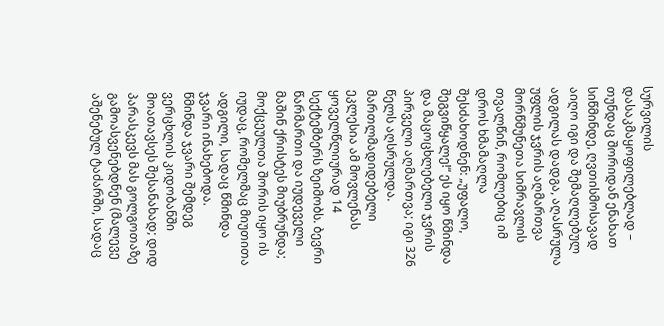სურვილის დასაკმაყოფილებლად – თუნდაც შორიდან ენახათ სიწმინდე, ღვთისმოსავად აიღო იგი და შემაღლებულ ადგილას დადგა, აღასრულა უფლის ჯვრის აღმართვა მორწმუნეთა სიმრავლის თვალწინ, რომლებიც იმ დროს ხმამაღლა შესძახოდნენ: „უფალო, შეგვიწყალე!“ ეს იყო წმინდა და მაცოცხლებელი ჯვრის პირველი აღმართვა; იგი 326 წელს აღსრულდა. მართლმადიდებელი ეკლესია ამ მოვლენას ყოველწლიურად 14 სექტემბერს ზეიმობს. ბევრი წარმართი და იუდეველი მაშინ ქრისტეს მიუბრუნდა; მოქცეულთა შორის იყო ის იუდაც, რომელმაც მიუთითა ადგილი, სადაც წმინდა ჯვარი ინახებოდა.
წმინდა ჯვარი შემდეგ ვერცხლის კიდობანში მოათავსეს შესანახად; დიდ პარასკევს მას გოლგოთაზე გამოასვენებდნენ (მალევე აშენებულ ტაძარში, სადაც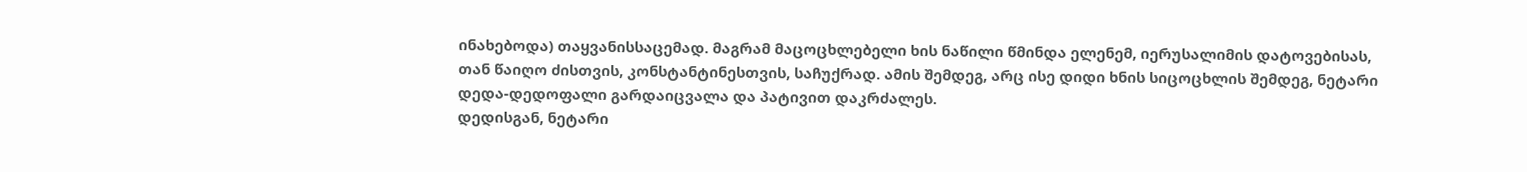ინახებოდა) თაყვანისსაცემად. მაგრამ მაცოცხლებელი ხის ნაწილი წმინდა ელენემ, იერუსალიმის დატოვებისას, თან წაიღო ძისთვის, კონსტანტინესთვის, საჩუქრად. ამის შემდეგ, არც ისე დიდი ხნის სიცოცხლის შემდეგ, ნეტარი დედა-დედოფალი გარდაიცვალა და პატივით დაკრძალეს.
დედისგან, ნეტარი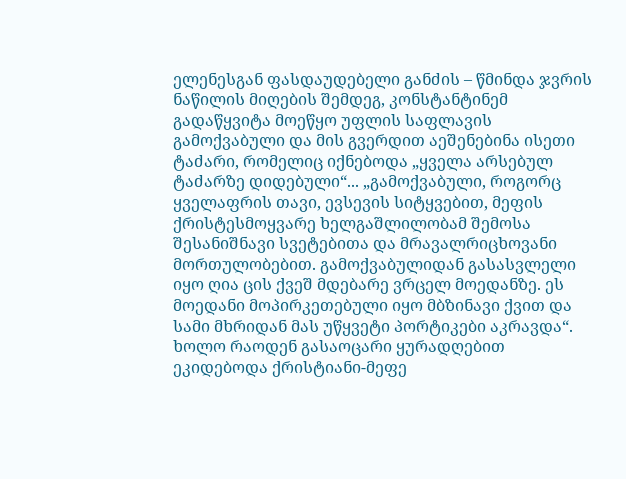ელენესგან ფასდაუდებელი განძის – წმინდა ჯვრის ნაწილის მიღების შემდეგ, კონსტანტინემ გადაწყვიტა მოეწყო უფლის საფლავის გამოქვაბული და მის გვერდით აეშენებინა ისეთი ტაძარი, რომელიც იქნებოდა „ყველა არსებულ ტაძარზე დიდებული“... „გამოქვაბული, როგორც ყველაფრის თავი, ევსევის სიტყვებით, მეფის ქრისტესმოყვარე ხელგაშლილობამ შემოსა შესანიშნავი სვეტებითა და მრავალრიცხოვანი მორთულობებით. გამოქვაბულიდან გასასვლელი იყო ღია ცის ქვეშ მდებარე ვრცელ მოედანზე. ეს მოედანი მოპირკეთებული იყო მბზინავი ქვით და სამი მხრიდან მას უწყვეტი პორტიკები აკრავდა“. ხოლო რაოდენ გასაოცარი ყურადღებით ეკიდებოდა ქრისტიანი-მეფე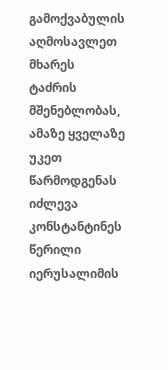გამოქვაბულის აღმოსავლეთ მხარეს ტაძრის მშენებლობას, ამაზე ყველაზე უკეთ წარმოდგენას იძლევა კონსტანტინეს წერილი იერუსალიმის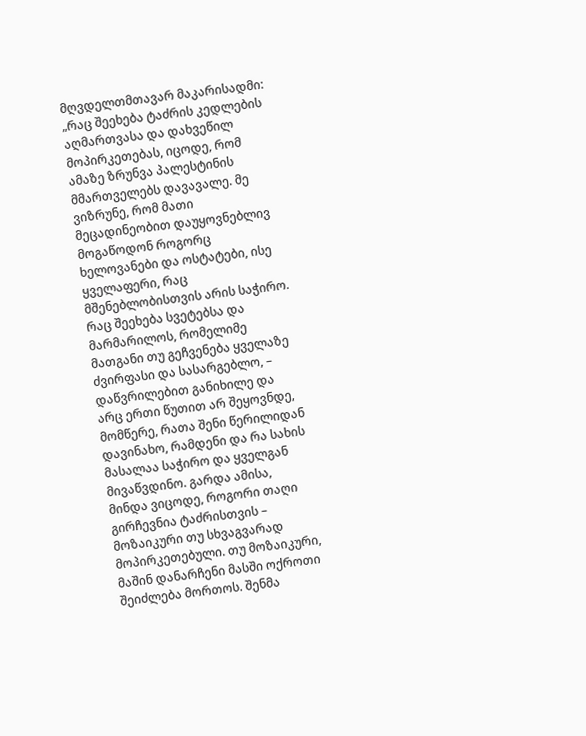მღვდელთმთავარ მაკარისადმი: „რაც შეეხება ტაძრის კედლების აღმართვასა და დახვეწილ მოპირკეთებას, იცოდე, რომ ამაზე ზრუნვა პალესტინის მმართველებს დავავალე. მე ვიზრუნე, რომ მათი მეცადინეობით დაუყოვნებლივ მოგაწოდონ როგორც ხელოვანები და ოსტატები, ისე ყველაფერი, რაც მშენებლობისთვის არის საჭირო. რაც შეეხება სვეტებსა და მარმარილოს, რომელიმე მათგანი თუ გეჩვენება ყველაზე ძვირფასი და სასარგებლო, – დაწვრილებით განიხილე და არც ერთი წუთით არ შეყოვნდე, მომწერე, რათა შენი წერილიდან დავინახო, რამდენი და რა სახის მასალაა საჭირო და ყველგან მივაწვდინო. გარდა ამისა, მინდა ვიცოდე, როგორი თაღი გირჩევნია ტაძრისთვის – მოზაიკური თუ სხვაგვარად მოპირკეთებული. თუ მოზაიკური, მაშინ დანარჩენი მასში ოქროთი შეიძლება მორთოს. შენმა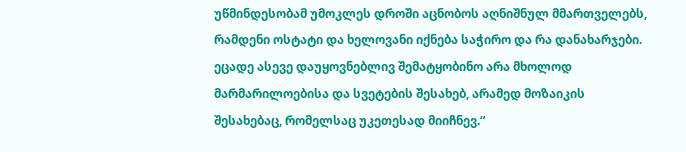უწმინდესობამ უმოკლეს დროში აცნობოს აღნიშნულ მმართველებს, რამდენი ოსტატი და ხელოვანი იქნება საჭირო და რა დანახარჯები. ეცადე ასევე დაუყოვნებლივ შემატყობინო არა მხოლოდ მარმარილოებისა და სვეტების შესახებ, არამედ მოზაიკის შესახებაც, რომელსაც უკეთესად მიიჩნევ.“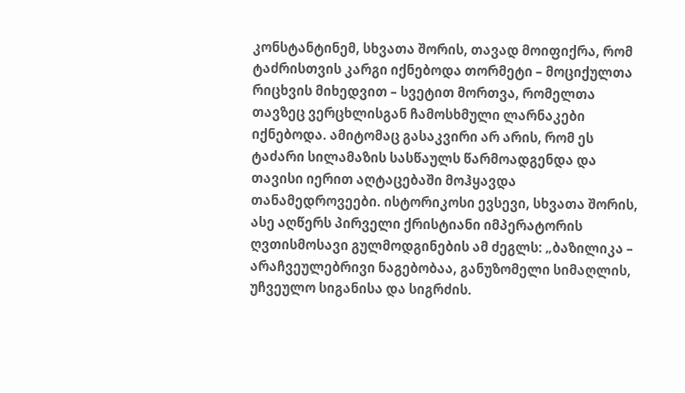კონსტანტინემ, სხვათა შორის, თავად მოიფიქრა, რომ ტაძრისთვის კარგი იქნებოდა თორმეტი – მოციქულთა რიცხვის მიხედვით – სვეტით მორთვა, რომელთა თავზეც ვერცხლისგან ჩამოსხმული ლარნაკები იქნებოდა. ამიტომაც გასაკვირი არ არის, რომ ეს ტაძარი სილამაზის სასწაულს წარმოადგენდა და თავისი იერით აღტაცებაში მოჰყავდა თანამედროვეები. ისტორიკოსი ევსევი, სხვათა შორის, ასე აღწერს პირველი ქრისტიანი იმპერატორის ღვთისმოსავი გულმოდგინების ამ ძეგლს: „ბაზილიკა – არაჩვეულებრივი ნაგებობაა, განუზომელი სიმაღლის, უჩვეულო სიგანისა და სიგრძის.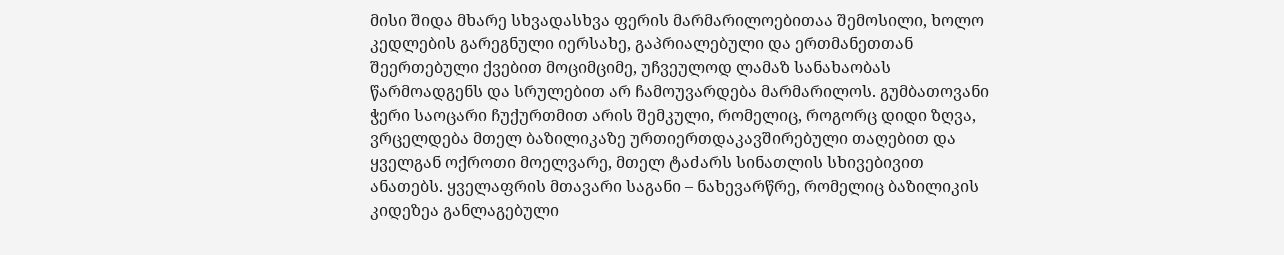მისი შიდა მხარე სხვადასხვა ფერის მარმარილოებითაა შემოსილი, ხოლო კედლების გარეგნული იერსახე, გაპრიალებული და ერთმანეთთან შეერთებული ქვებით მოციმციმე, უჩვეულოდ ლამაზ სანახაობას წარმოადგენს და სრულებით არ ჩამოუვარდება მარმარილოს. გუმბათოვანი ჭერი საოცარი ჩუქურთმით არის შემკული, რომელიც, როგორც დიდი ზღვა, ვრცელდება მთელ ბაზილიკაზე ურთიერთდაკავშირებული თაღებით და ყველგან ოქროთი მოელვარე, მთელ ტაძარს სინათლის სხივებივით ანათებს. ყველაფრის მთავარი საგანი – ნახევარწრე, რომელიც ბაზილიკის კიდეზეა განლაგებული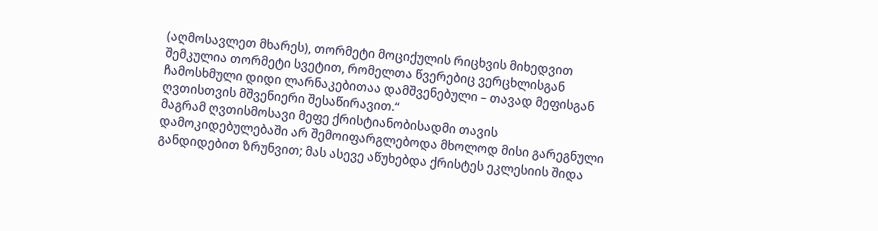(აღმოსავლეთ მხარეს), თორმეტი მოციქულის რიცხვის მიხედვით შემკულია თორმეტი სვეტით, რომელთა წვერებიც ვერცხლისგან ჩამოსხმული დიდი ლარნაკებითაა დამშვენებული – თავად მეფისგან ღვთისთვის მშვენიერი შესაწირავით.“
მაგრამ ღვთისმოსავი მეფე ქრისტიანობისადმი თავის დამოკიდებულებაში არ შემოიფარგლებოდა მხოლოდ მისი გარეგნული განდიდებით ზრუნვით; მას ასევე აწუხებდა ქრისტეს ეკლესიის შიდა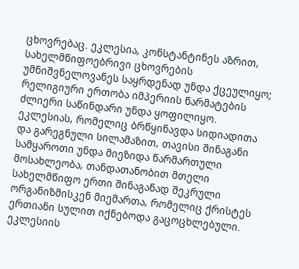ცხოვრებაც. ეკლესია, კონსტანტინეს აზრით, სახელმწიფოებრივი ცხოვრების უმნიშვნელოვანეს საყრდენად უნდა ქცეულიყო; რელიგიური ერთობა იმპერიის წარმატების ძლიერი საწინდარი უნდა ყოფილიყო. ეკლესიას, რომელიც ბრწყინავდა სიდიადითა და გარეგნული სილამაზით, თავისი შინაგანი სამყაროთი უნდა მიეზიდა წარმართული მოსახლეობა, თანდათანობით მთელი სახელმწიფო ერთი შინაგანად შეკრული ორგანიზმისკენ მიემართა, რომელიც ქრისტეს ერთიანი სულით იქნებოდა გაცოცხლებული. ეკლესიის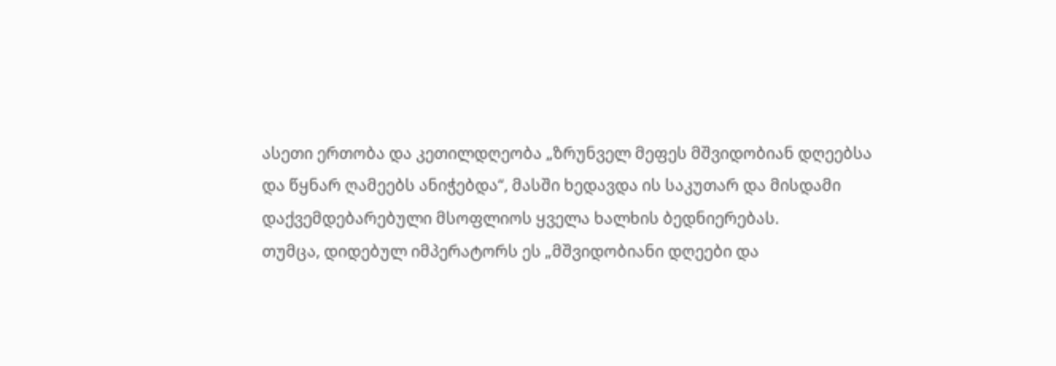ასეთი ერთობა და კეთილდღეობა „ზრუნველ მეფეს მშვიდობიან დღეებსა და წყნარ ღამეებს ანიჭებდა“, მასში ხედავდა ის საკუთარ და მისდამი დაქვემდებარებული მსოფლიოს ყველა ხალხის ბედნიერებას.
თუმცა, დიდებულ იმპერატორს ეს „მშვიდობიანი დღეები და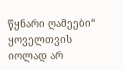წყნარი ღამეები“ ყოველთვის იოლად არ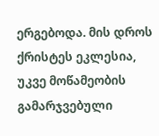ერგებოდა. მის დროს ქრისტეს ეკლესია, უკვე მოწამეობის გამარჯვებული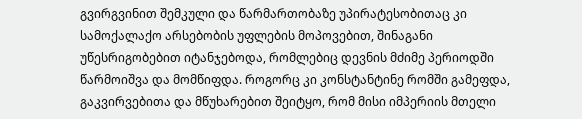გვირგვინით შემკული და წარმართობაზე უპირატესობითაც კი სამოქალაქო არსებობის უფლების მოპოვებით, შინაგანი უწესრიგობებით იტანჯებოდა, რომლებიც დევნის მძიმე პერიოდში წარმოიშვა და მომწიფდა. როგორც კი კონსტანტინე რომში გამეფდა, გაკვირვებითა და მწუხარებით შეიტყო, რომ მისი იმპერიის მთელი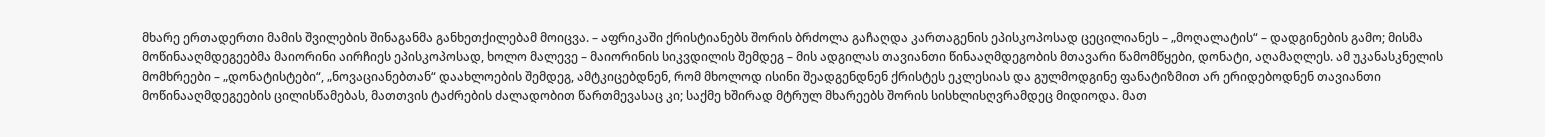მხარე ერთადერთი მამის შვილების შინაგანმა განხეთქილებამ მოიცვა. – აფრიკაში ქრისტიანებს შორის ბრძოლა გაჩაღდა კართაგენის ეპისკოპოსად ცეცილიანეს – „მოღალატის“ – დადგინების გამო; მისმა მოწინააღმდეგეებმა მაიორინი აირჩიეს ეპისკოპოსად, ხოლო მალევე – მაიორინის სიკვდილის შემდეგ – მის ადგილას თავიანთი წინააღმდეგობის მთავარი წამომწყები, დონატი, აღამაღლეს. ამ უკანასკნელის მომხრეები – „დონატისტები“, „ნოვაციანებთან“ დაახლოების შემდეგ, ამტკიცებდნენ, რომ მხოლოდ ისინი შეადგენდნენ ქრისტეს ეკლესიას და გულმოდგინე ფანატიზმით არ ერიდებოდნენ თავიანთი მოწინააღმდეგეების ცილისწამებას, მათთვის ტაძრების ძალადობით წართმევასაც კი; საქმე ხშირად მტრულ მხარეებს შორის სისხლისღვრამდეც მიდიოდა. მათ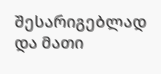შესარიგებლად და მათი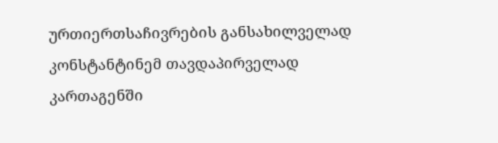ურთიერთსაჩივრების განსახილველად კონსტანტინემ თავდაპირველად კართაგენში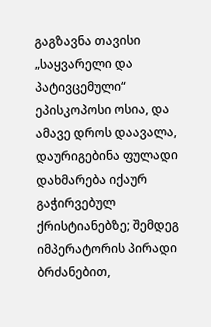გაგზავნა თავისი „საყვარელი და პატივცემული“ ეპისკოპოსი ოსია, და ამავე დროს დაავალა, დაურიგებინა ფულადი დახმარება იქაურ გაჭირვებულ ქრისტიანებზე; შემდეგ იმპერატორის პირადი ბრძანებით,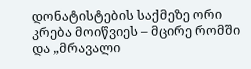დონატისტების საქმეზე ორი კრება მოიწვიეს – მცირე რომში და „მრავალი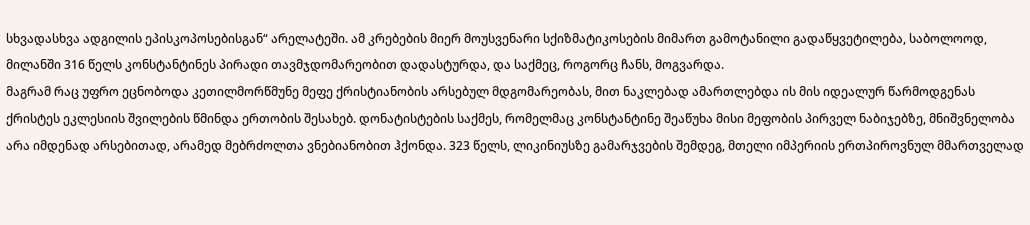სხვადასხვა ადგილის ეპისკოპოსებისგან“ არელატეში. ამ კრებების მიერ მოუსვენარი სქიზმატიკოსების მიმართ გამოტანილი გადაწყვეტილება, საბოლოოდ, მილანში 316 წელს კონსტანტინეს პირადი თავმჯდომარეობით დადასტურდა, და საქმეც, როგორც ჩანს, მოგვარდა.
მაგრამ რაც უფრო ეცნობოდა კეთილმორწმუნე მეფე ქრისტიანობის არსებულ მდგომარეობას, მით ნაკლებად ამართლებდა ის მის იდეალურ წარმოდგენას ქრისტეს ეკლესიის შვილების წმინდა ერთობის შესახებ. დონატისტების საქმეს, რომელმაც კონსტანტინე შეაწუხა მისი მეფობის პირველ ნაბიჯებზე, მნიშვნელობა არა იმდენად არსებითად, არამედ მებრძოლთა ვნებიანობით ჰქონდა. 323 წელს, ლიკინიუსზე გამარჯვების შემდეგ, მთელი იმპერიის ერთპიროვნულ მმართველად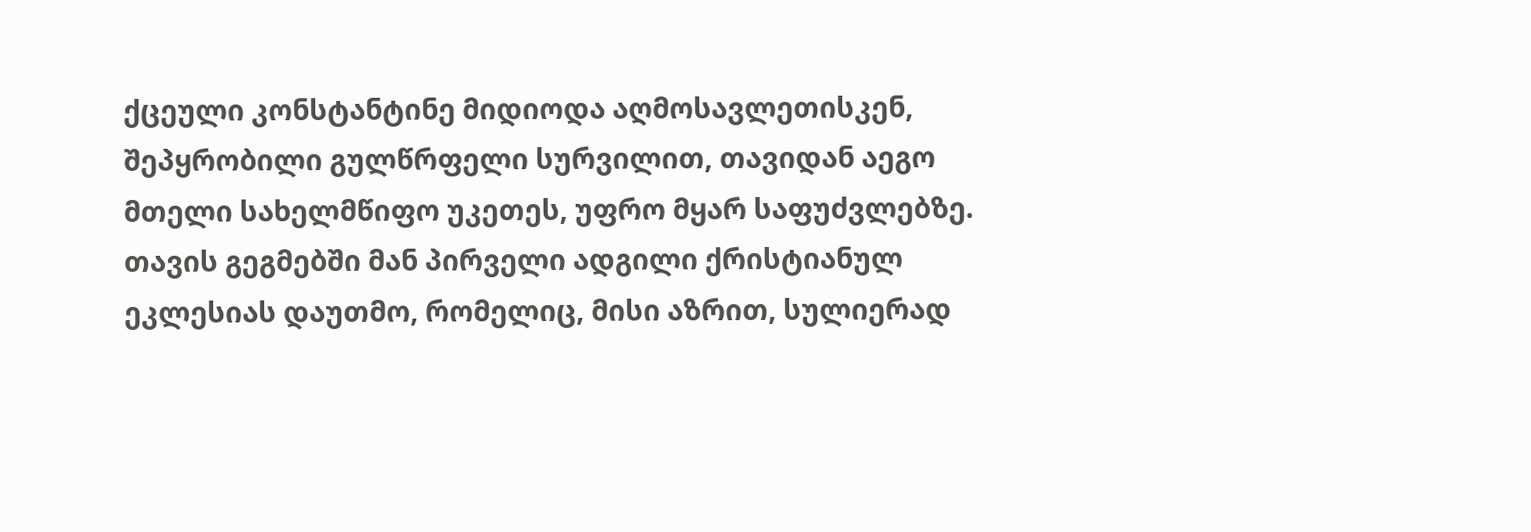ქცეული კონსტანტინე მიდიოდა აღმოსავლეთისკენ, შეპყრობილი გულწრფელი სურვილით, თავიდან აეგო მთელი სახელმწიფო უკეთეს, უფრო მყარ საფუძვლებზე. თავის გეგმებში მან პირველი ადგილი ქრისტიანულ ეკლესიას დაუთმო, რომელიც, მისი აზრით, სულიერად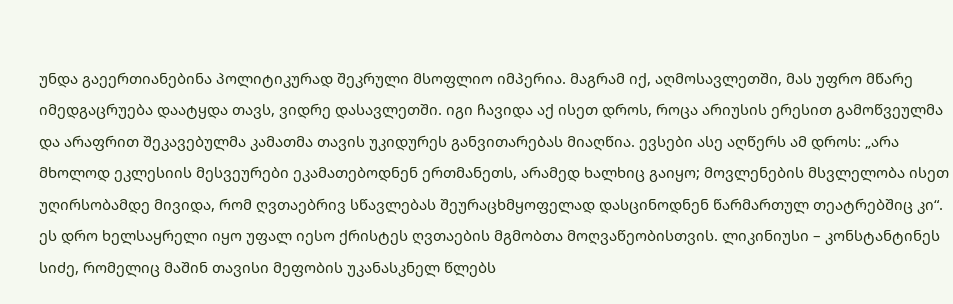უნდა გაეერთიანებინა პოლიტიკურად შეკრული მსოფლიო იმპერია. მაგრამ იქ, აღმოსავლეთში, მას უფრო მწარე იმედგაცრუება დაატყდა თავს, ვიდრე დასავლეთში. იგი ჩავიდა აქ ისეთ დროს, როცა არიუსის ერესით გამოწვეულმა და არაფრით შეკავებულმა კამათმა თავის უკიდურეს განვითარებას მიაღწია. ევსები ასე აღწერს ამ დროს: „არა მხოლოდ ეკლესიის მესვეურები ეკამათებოდნენ ერთმანეთს, არამედ ხალხიც გაიყო; მოვლენების მსვლელობა ისეთ უღირსობამდე მივიდა, რომ ღვთაებრივ სწავლებას შეურაცხმყოფელად დასცინოდნენ წარმართულ თეატრებშიც კი“. ეს დრო ხელსაყრელი იყო უფალ იესო ქრისტეს ღვთაების მგმობთა მოღვაწეობისთვის. ლიკინიუსი – კონსტანტინეს სიძე, რომელიც მაშინ თავისი მეფობის უკანასკნელ წლებს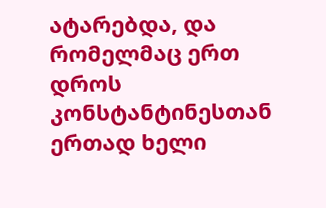ატარებდა, და რომელმაც ერთ დროს კონსტანტინესთან ერთად ხელი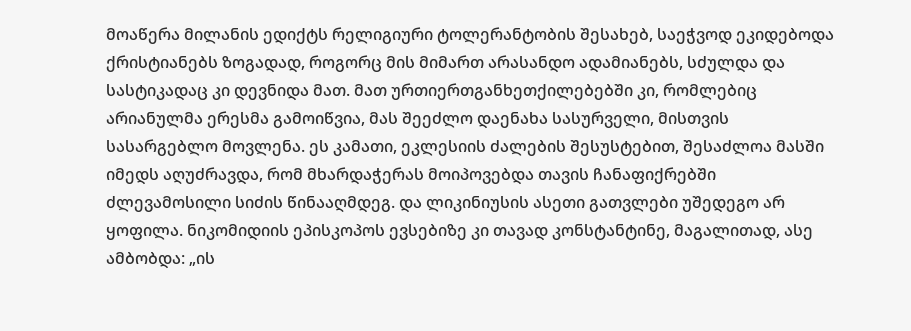მოაწერა მილანის ედიქტს რელიგიური ტოლერანტობის შესახებ, საეჭვოდ ეკიდებოდა ქრისტიანებს ზოგადად, როგორც მის მიმართ არასანდო ადამიანებს, სძულდა და სასტიკადაც კი დევნიდა მათ. მათ ურთიერთგანხეთქილებებში კი, რომლებიც არიანულმა ერესმა გამოიწვია, მას შეეძლო დაენახა სასურველი, მისთვის სასარგებლო მოვლენა. ეს კამათი, ეკლესიის ძალების შესუსტებით, შესაძლოა მასში იმედს აღუძრავდა, რომ მხარდაჭერას მოიპოვებდა თავის ჩანაფიქრებში ძლევამოსილი სიძის წინააღმდეგ. და ლიკინიუსის ასეთი გათვლები უშედეგო არ ყოფილა. ნიკომიდიის ეპისკოპოს ევსებიზე კი თავად კონსტანტინე, მაგალითად, ასე ამბობდა: „ის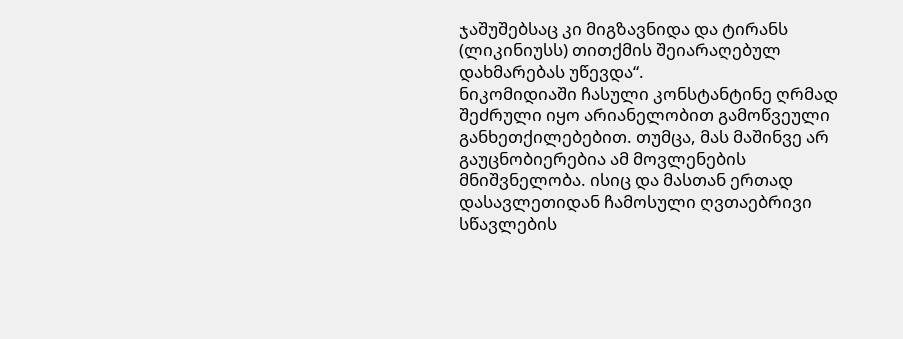ჯაშუშებსაც კი მიგზავნიდა და ტირანს (ლიკინიუსს) თითქმის შეიარაღებულ დახმარებას უწევდა“.
ნიკომიდიაში ჩასული კონსტანტინე ღრმად შეძრული იყო არიანელობით გამოწვეული განხეთქილებებით. თუმცა, მას მაშინვე არ გაუცნობიერებია ამ მოვლენების მნიშვნელობა. ისიც და მასთან ერთად დასავლეთიდან ჩამოსული ღვთაებრივი სწავლების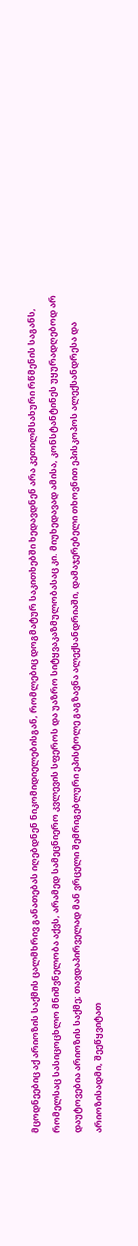მცოდნეებიც აქ არიოზის საქმის ცალმხრივ განათებას იღებდნენ ნიკომიდიელებისგან, რომლებიც დოგმატურ საკითხებში ხედავდნენ არა კეთილმსახური რწმენის საგანს, რომელსაც სასიცოცხლო მნიშვნელობა აქვს, არამედ სამეცნიერო კვლევის სფეროს და უაზრო სიტყვაკაზმულობასაც კი. მიუხედავად ამისა, კონსტანტინეს უყურადღებოდ არ დაუტოვებია არიოზის საქმე; თავდაპირველად მან ვრცელი შემრიგებლური ეპისტოლე გაგზავნა ალექსანდრიაში, დამაჯერებელი თხოვნით ეპისკოპოს ალექსანდრესა და არიოზისადმი, შეეწყვიტათ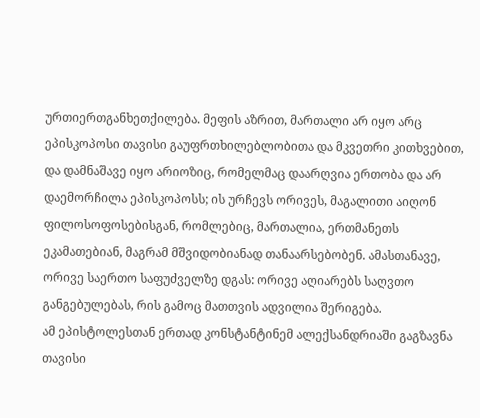ურთიერთგანხეთქილება. მეფის აზრით, მართალი არ იყო არც ეპისკოპოსი თავისი გაუფრთხილებლობითა და მკვეთრი კითხვებით, და დამნაშავე იყო არიოზიც, რომელმაც დაარღვია ერთობა და არ დაემორჩილა ეპისკოპოსს; ის ურჩევს ორივეს, მაგალითი აიღონ ფილოსოფოსებისგან, რომლებიც, მართალია, ერთმანეთს ეკამათებიან, მაგრამ მშვიდობიანად თანაარსებობენ. ამასთანავე, ორივე საერთო საფუძველზე დგას: ორივე აღიარებს საღვთო განგებულებას, რის გამოც მათთვის ადვილია შერიგება.
ამ ეპისტოლესთან ერთად კონსტანტინემ ალექსანდრიაში გაგზავნა თავისი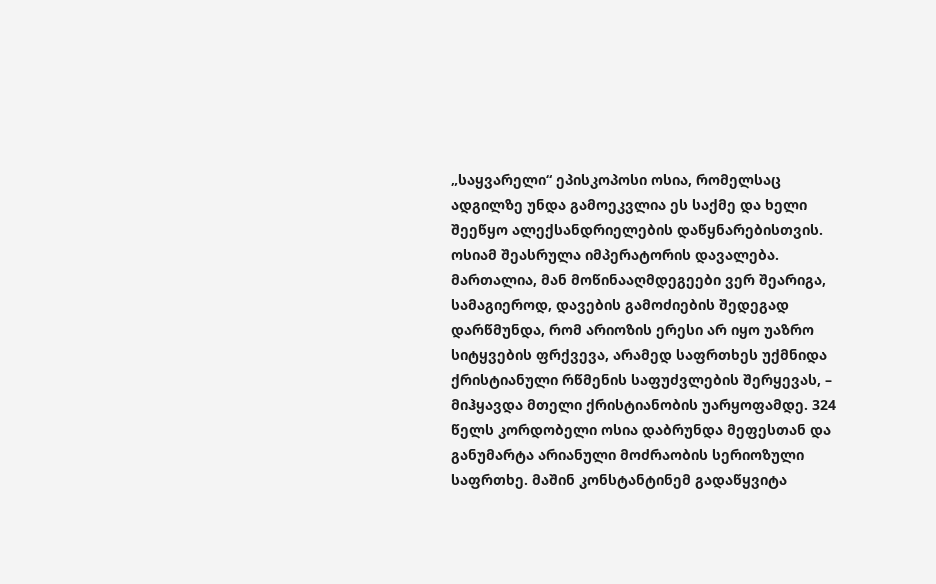„საყვარელი“ ეპისკოპოსი ოსია, რომელსაც ადგილზე უნდა გამოეკვლია ეს საქმე და ხელი შეეწყო ალექსანდრიელების დაწყნარებისთვის. ოსიამ შეასრულა იმპერატორის დავალება. მართალია, მან მოწინააღმდეგეები ვერ შეარიგა, სამაგიეროდ, დავების გამოძიების შედეგად დარწმუნდა, რომ არიოზის ერესი არ იყო უაზრო სიტყვების ფრქვევა, არამედ საფრთხეს უქმნიდა ქრისტიანული რწმენის საფუძვლების შერყევას, – მიჰყავდა მთელი ქრისტიანობის უარყოფამდე. 324 წელს კორდობელი ოსია დაბრუნდა მეფესთან და განუმარტა არიანული მოძრაობის სერიოზული საფრთხე. მაშინ კონსტანტინემ გადაწყვიტა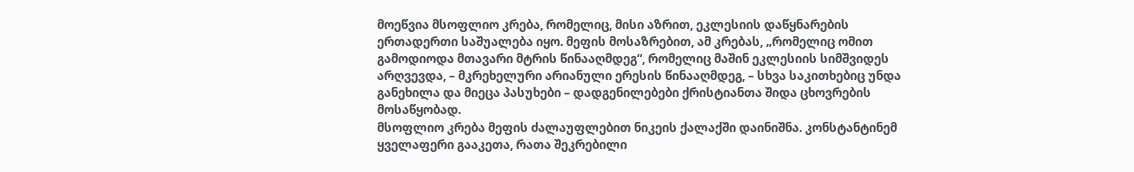მოეწვია მსოფლიო კრება, რომელიც, მისი აზრით, ეკლესიის დაწყნარების ერთადერთი საშუალება იყო. მეფის მოსაზრებით, ამ კრებას, „რომელიც ომით გამოდიოდა მთავარი მტრის წინააღმდეგ“, რომელიც მაშინ ეკლესიის სიმშვიდეს არღვევდა, – მკრეხელური არიანული ერესის წინააღმდეგ, – სხვა საკითხებიც უნდა განეხილა და მიეცა პასუხები – დადგენილებები ქრისტიანთა შიდა ცხოვრების მოსაწყობად.
მსოფლიო კრება მეფის ძალაუფლებით ნიკეის ქალაქში დაინიშნა. კონსტანტინემ ყველაფერი გააკეთა, რათა შეკრებილი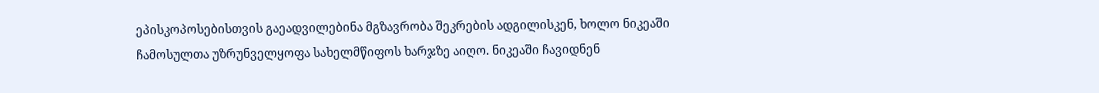ეპისკოპოსებისთვის გაეადვილებინა მგზავრობა შეკრების ადგილისკენ, ხოლო ნიკეაში ჩამოსულთა უზრუნველყოფა სახელმწიფოს ხარჯზე აიღო. ნიკეაში ჩავიდნენ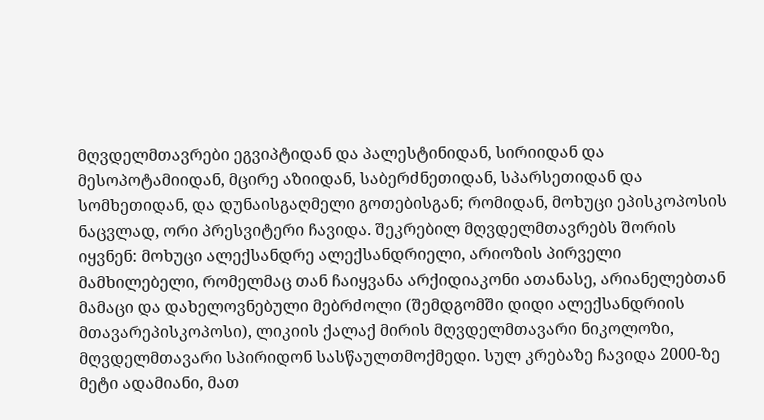მღვდელმთავრები ეგვიპტიდან და პალესტინიდან, სირიიდან და მესოპოტამიიდან, მცირე აზიიდან, საბერძნეთიდან, სპარსეთიდან და სომხეთიდან, და დუნაისგაღმელი გოთებისგან; რომიდან, მოხუცი ეპისკოპოსის ნაცვლად, ორი პრესვიტერი ჩავიდა. შეკრებილ მღვდელმთავრებს შორის იყვნენ: მოხუცი ალექსანდრე ალექსანდრიელი, არიოზის პირველი მამხილებელი, რომელმაც თან ჩაიყვანა არქიდიაკონი ათანასე, არიანელებთან მამაცი და დახელოვნებული მებრძოლი (შემდგომში დიდი ალექსანდრიის მთავარეპისკოპოსი), ლიკიის ქალაქ მირის მღვდელმთავარი ნიკოლოზი, მღვდელმთავარი სპირიდონ სასწაულთმოქმედი. სულ კრებაზე ჩავიდა 2000-ზე მეტი ადამიანი, მათ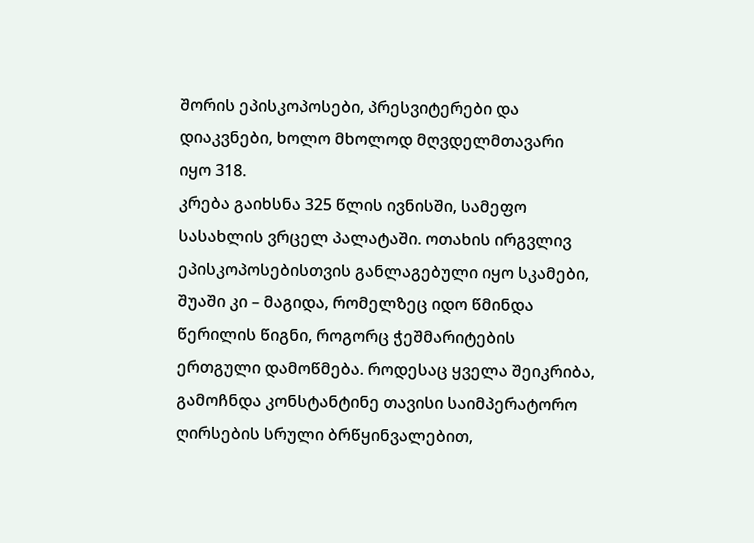შორის ეპისკოპოსები, პრესვიტერები და დიაკვნები, ხოლო მხოლოდ მღვდელმთავარი იყო 318.
კრება გაიხსნა 325 წლის ივნისში, სამეფო სასახლის ვრცელ პალატაში. ოთახის ირგვლივ ეპისკოპოსებისთვის განლაგებული იყო სკამები, შუაში კი – მაგიდა, რომელზეც იდო წმინდა წერილის წიგნი, როგორც ჭეშმარიტების ერთგული დამოწმება. როდესაც ყველა შეიკრიბა, გამოჩნდა კონსტანტინე თავისი საიმპერატორო ღირსების სრული ბრწყინვალებით,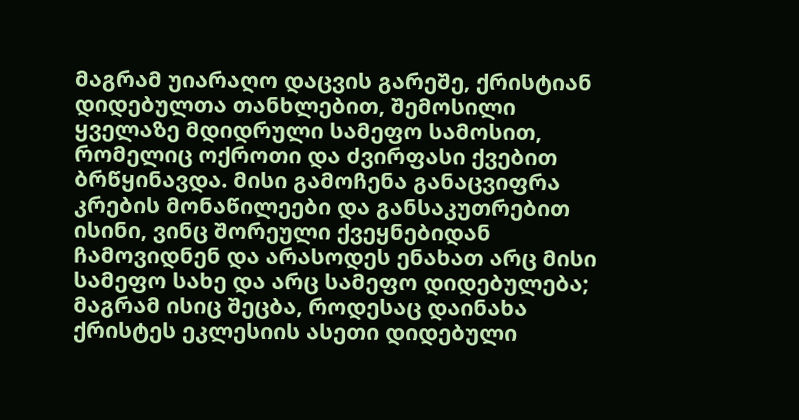მაგრამ უიარაღო დაცვის გარეშე, ქრისტიან დიდებულთა თანხლებით, შემოსილი ყველაზე მდიდრული სამეფო სამოსით, რომელიც ოქროთი და ძვირფასი ქვებით ბრწყინავდა. მისი გამოჩენა განაცვიფრა კრების მონაწილეები და განსაკუთრებით ისინი, ვინც შორეული ქვეყნებიდან ჩამოვიდნენ და არასოდეს ენახათ არც მისი სამეფო სახე და არც სამეფო დიდებულება; მაგრამ ისიც შეცბა, როდესაც დაინახა ქრისტეს ეკლესიის ასეთი დიდებული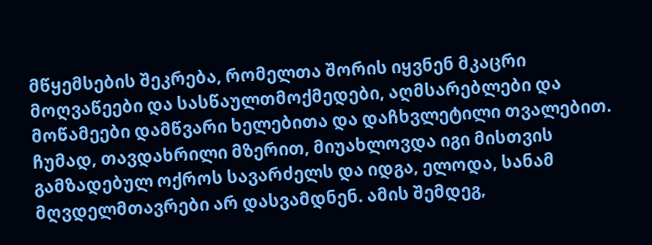მწყემსების შეკრება, რომელთა შორის იყვნენ მკაცრი მოღვაწეები და სასწაულთმოქმედები, აღმსარებლები და მოწამეები დამწვარი ხელებითა და დაჩხვლეტილი თვალებით.
ჩუმად, თავდახრილი მზერით, მიუახლოვდა იგი მისთვის გამზადებულ ოქროს სავარძელს და იდგა, ელოდა, სანამ მღვდელმთავრები არ დასვამდნენ. ამის შემდეგ,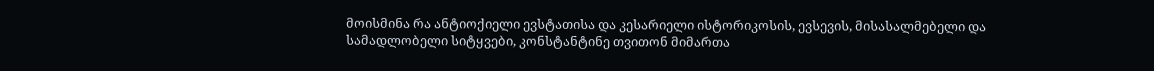მოისმინა რა ანტიოქიელი ევსტათისა და კესარიელი ისტორიკოსის, ევსევის, მისასალმებელი და სამადლობელი სიტყვები, კონსტანტინე თვითონ მიმართა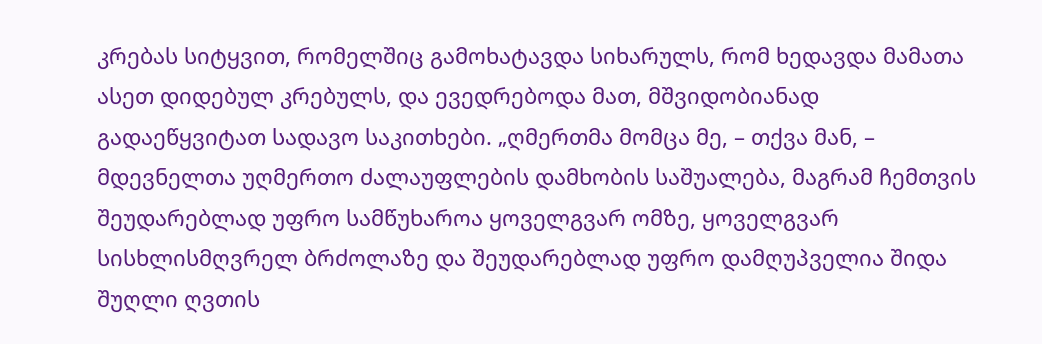კრებას სიტყვით, რომელშიც გამოხატავდა სიხარულს, რომ ხედავდა მამათა ასეთ დიდებულ კრებულს, და ევედრებოდა მათ, მშვიდობიანად გადაეწყვიტათ სადავო საკითხები. „ღმერთმა მომცა მე, – თქვა მან, – მდევნელთა უღმერთო ძალაუფლების დამხობის საშუალება, მაგრამ ჩემთვის შეუდარებლად უფრო სამწუხაროა ყოველგვარ ომზე, ყოველგვარ სისხლისმღვრელ ბრძოლაზე და შეუდარებლად უფრო დამღუპველია შიდა შუღლი ღვთის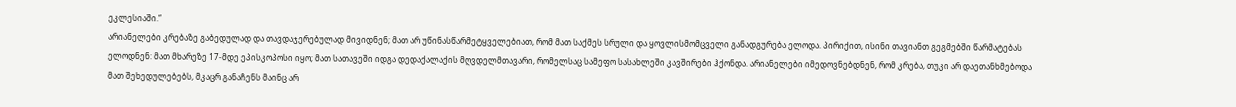ეკლესიაში.“
არიანელები კრებაზე გაბედულად და თავდაჯერებულად მივიდნენ; მათ არ უწინასწარმეტყველებიათ, რომ მათ საქმეს სრული და ყოვლისმომცველი განადგურება ელოდა. პირიქით, ისინი თავიანთ გეგმებში წარმატებას ელოდნენ: მათ მხარეზე 17-მდე ეპისკოპოსი იყო; მათ სათავეში იდგა დედაქალაქის მღვდელმთავარი, რომელსაც სამეფო სასახლეში კავშირები ჰქონდა. არიანელები იმედოვნებდნენ, რომ კრება, თუკი არ დაეთანხმებოდა მათ შეხედულებებს, მკაცრ განაჩენს მაინც არ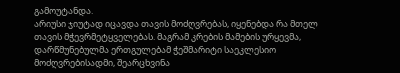გამოუტანდა.
არიუსი ჯიუტად იცავდა თავის მოძღვრებას, იყენებდა რა მთელ თავის მჭევრმეტყველებას. მაგრამ კრების მამების ურყევმა, დარწმუნებულმა ერთგულებამ ჭეშმარიტი საეკლესიო მოძღვრებისადმი, შეარცხვინა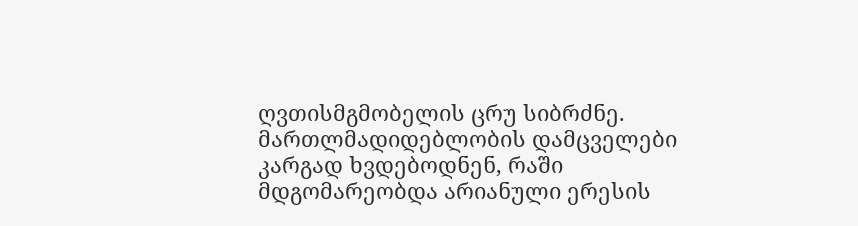ღვთისმგმობელის ცრუ სიბრძნე. მართლმადიდებლობის დამცველები კარგად ხვდებოდნენ, რაში მდგომარეობდა არიანული ერესის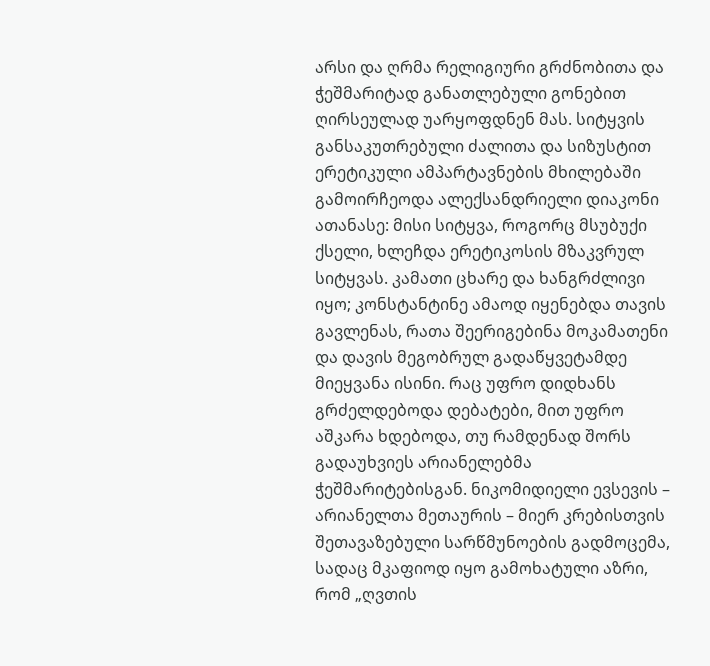არსი და ღრმა რელიგიური გრძნობითა და ჭეშმარიტად განათლებული გონებით ღირსეულად უარყოფდნენ მას. სიტყვის განსაკუთრებული ძალითა და სიზუსტით ერეტიკული ამპარტავნების მხილებაში გამოირჩეოდა ალექსანდრიელი დიაკონი ათანასე: მისი სიტყვა, როგორც მსუბუქი ქსელი, ხლეჩდა ერეტიკოსის მზაკვრულ სიტყვას. კამათი ცხარე და ხანგრძლივი იყო; კონსტანტინე ამაოდ იყენებდა თავის გავლენას, რათა შეერიგებინა მოკამათენი და დავის მეგობრულ გადაწყვეტამდე მიეყვანა ისინი. რაც უფრო დიდხანს გრძელდებოდა დებატები, მით უფრო აშკარა ხდებოდა, თუ რამდენად შორს გადაუხვიეს არიანელებმა ჭეშმარიტებისგან. ნიკომიდიელი ევსევის – არიანელთა მეთაურის – მიერ კრებისთვის შეთავაზებული სარწმუნოების გადმოცემა, სადაც მკაფიოდ იყო გამოხატული აზრი, რომ „ღვთის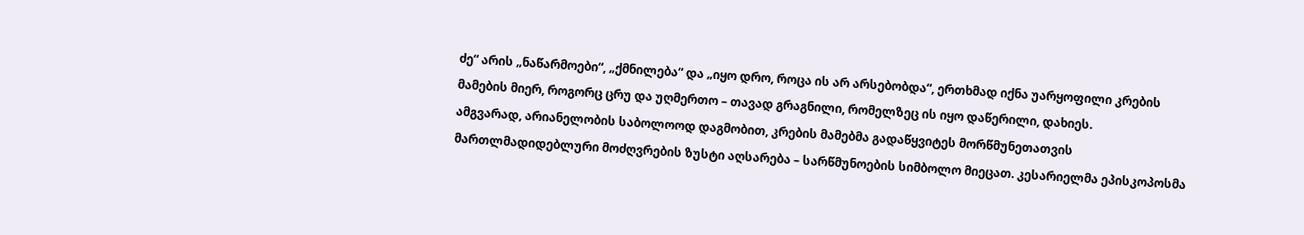ძე“ არის „ნაწარმოები“, „ქმნილება“ და „იყო დრო, როცა ის არ არსებობდა“, ერთხმად იქნა უარყოფილი კრების მამების მიერ, როგორც ცრუ და უღმერთო – თავად გრაგნილი, რომელზეც ის იყო დაწერილი, დახიეს.
ამგვარად, არიანელობის საბოლოოდ დაგმობით, კრების მამებმა გადაწყვიტეს მორწმუნეთათვის მართლმადიდებლური მოძღვრების ზუსტი აღსარება – სარწმუნოების სიმბოლო მიეცათ. კესარიელმა ეპისკოპოსმა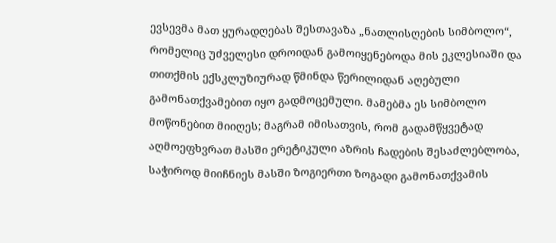ევსევმა მათ ყურადღებას შესთავაზა „ნათლისღების სიმბოლო“, რომელიც უძველესი დროიდან გამოიყენებოდა მის ეკლესიაში და თითქმის ექსკლუზიურად წმინდა წერილიდან აღებული გამონათქვამებით იყო გადმოცემული. მამებმა ეს სიმბოლო მოწონებით მიიღეს; მაგრამ იმისათვის, რომ გადამწყვეტად აღმოეფხვრათ მასში ერეტიკული აზრის ჩადების შესაძლებლობა, საჭიროდ მიიჩნიეს მასში ზოგიერთი ზოგადი გამონათქვამის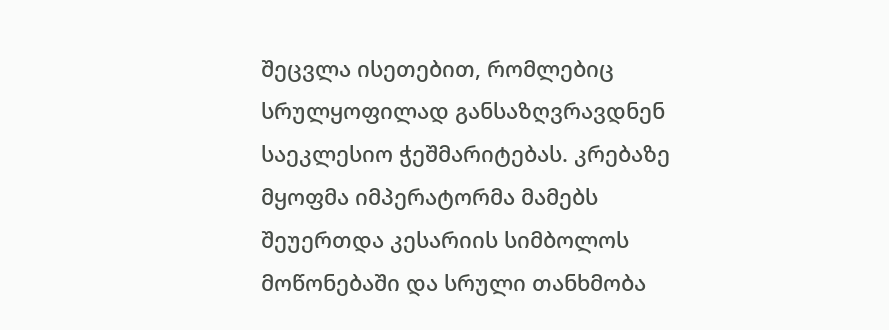შეცვლა ისეთებით, რომლებიც სრულყოფილად განსაზღვრავდნენ საეკლესიო ჭეშმარიტებას. კრებაზე მყოფმა იმპერატორმა მამებს შეუერთდა კესარიის სიმბოლოს მოწონებაში და სრული თანხმობა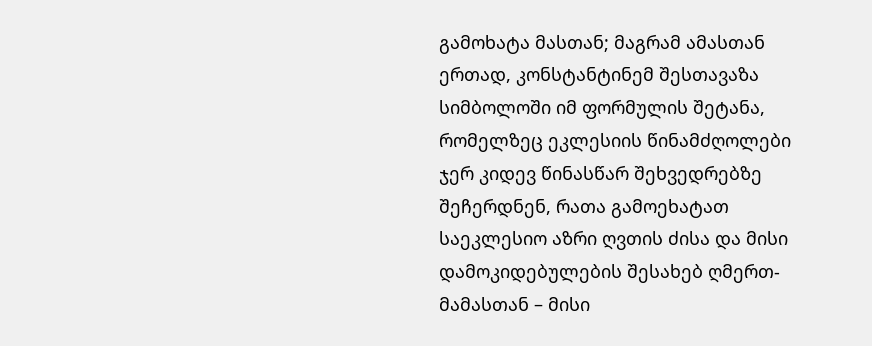გამოხატა მასთან; მაგრამ ამასთან ერთად, კონსტანტინემ შესთავაზა სიმბოლოში იმ ფორმულის შეტანა, რომელზეც ეკლესიის წინამძღოლები ჯერ კიდევ წინასწარ შეხვედრებზე შეჩერდნენ, რათა გამოეხატათ საეკლესიო აზრი ღვთის ძისა და მისი დამოკიდებულების შესახებ ღმერთ-მამასთან – მისი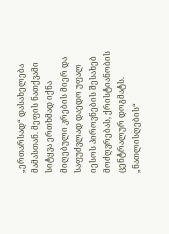„ერთარსად“ დასახელება მამასთან. მეფის ნათქვამი სიტყვა ერთხმად იქნა მიღებული კრების მიერ და საფუძვლად დაედო უფალ იესოს პიროვნების შესახებ მოძღვრებას, ქრისტიანობის ცენტრალურ დოგმატს.
„ნათლისღების“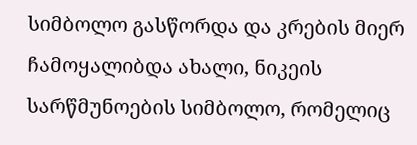სიმბოლო გასწორდა და კრების მიერ ჩამოყალიბდა ახალი, ნიკეის სარწმუნოების სიმბოლო, რომელიც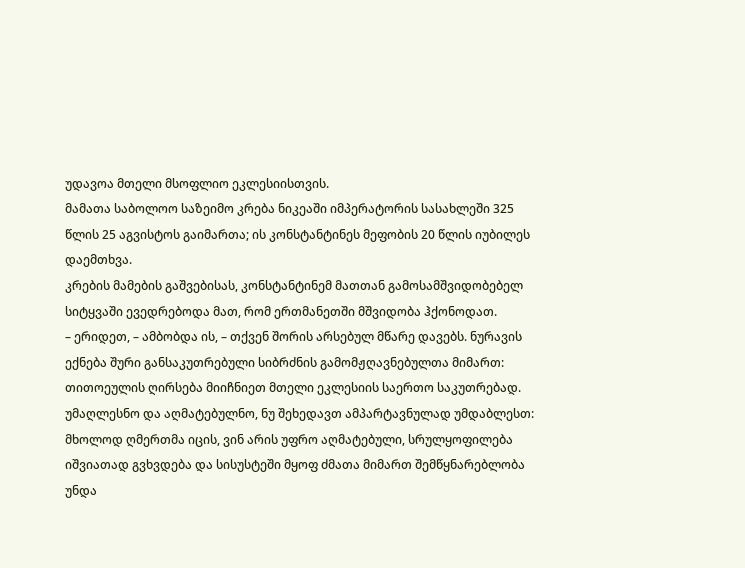უდავოა მთელი მსოფლიო ეკლესიისთვის.
მამათა საბოლოო საზეიმო კრება ნიკეაში იმპერატორის სასახლეში 325 წლის 25 აგვისტოს გაიმართა; ის კონსტანტინეს მეფობის 20 წლის იუბილეს დაემთხვა.
კრების მამების გაშვებისას, კონსტანტინემ მათთან გამოსამშვიდობებელ სიტყვაში ევედრებოდა მათ, რომ ერთმანეთში მშვიდობა ჰქონოდათ.
– ერიდეთ, – ამბობდა ის, – თქვენ შორის არსებულ მწარე დავებს. ნურავის ექნება შური განსაკუთრებული სიბრძნის გამომჟღავნებულთა მიმართ: თითოეულის ღირსება მიიჩნიეთ მთელი ეკლესიის საერთო საკუთრებად. უმაღლესნო და აღმატებულნო, ნუ შეხედავთ ამპარტავნულად უმდაბლესთ: მხოლოდ ღმერთმა იცის, ვინ არის უფრო აღმატებული, სრულყოფილება იშვიათად გვხვდება და სისუსტეში მყოფ ძმათა მიმართ შემწყნარებლობა უნდა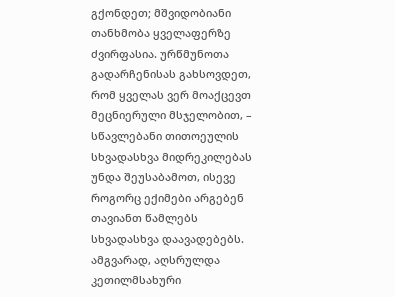გქონდეთ; მშვიდობიანი თანხმობა ყველაფერზე ძვირფასია. ურწმუნოთა გადარჩენისას გახსოვდეთ, რომ ყველას ვერ მოაქცევთ მეცნიერული მსჯელობით, – სწავლებანი თითოეულის სხვადასხვა მიდრეკილებას უნდა შეუსაბამოთ, ისევე როგორც ექიმები არგებენ თავიანთ წამლებს სხვადასხვა დაავადებებს.
ამგვარად, აღსრულდა კეთილმსახური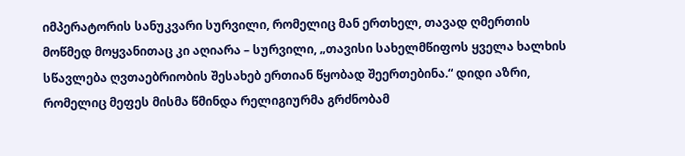იმპერატორის სანუკვარი სურვილი, რომელიც მან ერთხელ, თავად ღმერთის მოწმედ მოყვანითაც კი აღიარა – სურვილი, „თავისი სახელმწიფოს ყველა ხალხის სწავლება ღვთაებრიობის შესახებ ერთიან წყობად შეერთებინა.“ დიდი აზრი, რომელიც მეფეს მისმა წმინდა რელიგიურმა გრძნობამ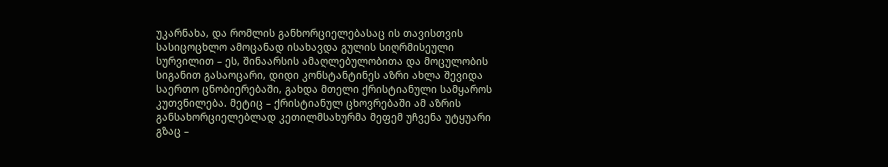უკარნახა, და რომლის განხორციელებასაც ის თავისთვის სასიცოცხლო ამოცანად ისახავდა გულის სიღრმისეული სურვილით – ეს, შინაარსის ამაღლებულობითა და მოცულობის სიგანით გასაოცარი, დიდი კონსტანტინეს აზრი ახლა შევიდა საერთო ცნობიერებაში, გახდა მთელი ქრისტიანული სამყაროს კუთვნილება. მეტიც – ქრისტიანულ ცხოვრებაში ამ აზრის განსახორციელებლად კეთილმსახურმა მეფემ უჩვენა უტყუარი გზაც –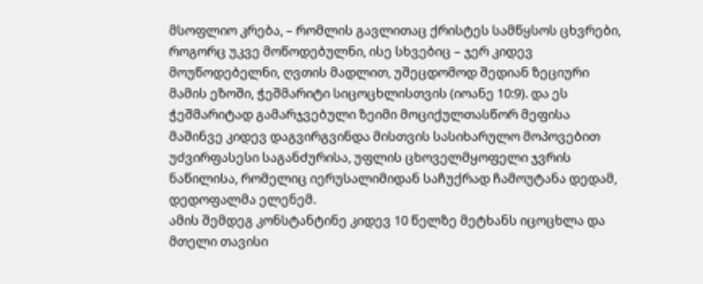მსოფლიო კრება, – რომლის გავლითაც ქრისტეს სამწყსოს ცხვრები, როგორც უკვე მოწოდებულნი, ისე სხვებიც – ჯერ კიდევ მოუწოდებელნი, ღვთის მადლით, უშეცდომოდ შედიან ზეციური მამის ეზოში, ჭეშმარიტი სიცოცხლისთვის (იოანე 10:9). და ეს ჭეშმარიტად გამარჯვებული ზეიმი მოციქულთასწორ მეფისა მაშინვე კიდევ დაგვირგვინდა მისთვის სასიხარულო მოპოვებით უძვირფასესი საგანძურისა, უფლის ცხოველმყოფელი ჯვრის ნაწილისა, რომელიც იერუსალიმიდან საჩუქრად ჩამოუტანა დედამ, დედოფალმა ელენემ.
ამის შემდეგ კონსტანტინე კიდევ 10 წელზე მეტხანს იცოცხლა და მთელი თავისი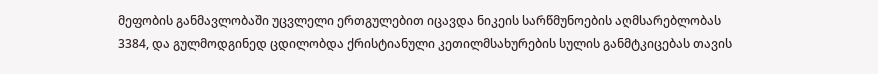მეფობის განმავლობაში უცვლელი ერთგულებით იცავდა ნიკეის სარწმუნოების აღმსარებლობას 3384, და გულმოდგინედ ცდილობდა ქრისტიანული კეთილმსახურების სულის განმტკიცებას თავის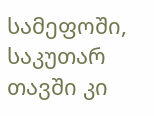სამეფოში, საკუთარ თავში კი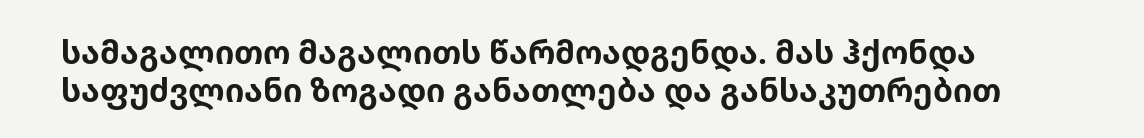სამაგალითო მაგალითს წარმოადგენდა. მას ჰქონდა საფუძვლიანი ზოგადი განათლება და განსაკუთრებით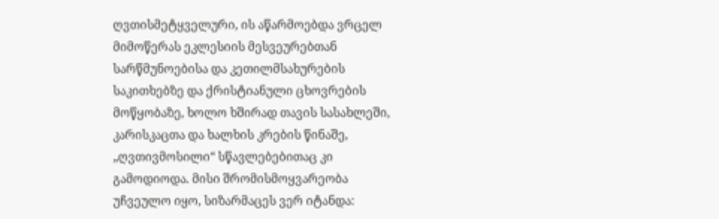ღვთისმეტყველური, ის აწარმოებდა ვრცელ მიმოწერას ეკლესიის მესვეურებთან სარწმუნოებისა და კეთილმსახურების საკითხებზე და ქრისტიანული ცხოვრების მოწყობაზე, ხოლო ხშირად თავის სასახლეში, კარისკაცთა და ხალხის კრების წინაშე, „ღვთივმოსილი“ სწავლებებითაც კი გამოდიოდა. მისი შრომისმოყვარეობა უჩვეულო იყო, სიზარმაცეს ვერ იტანდა: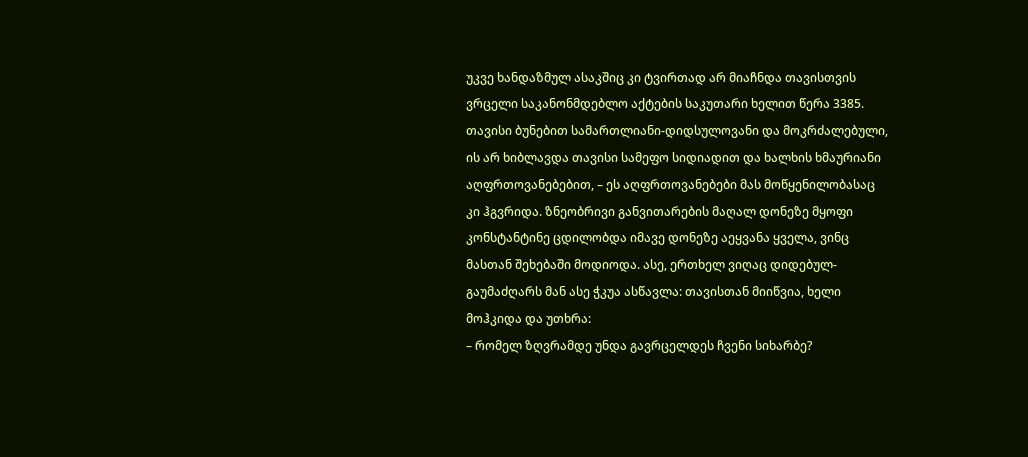უკვე ხანდაზმულ ასაკშიც კი ტვირთად არ მიაჩნდა თავისთვის ვრცელი საკანონმდებლო აქტების საკუთარი ხელით წერა 3385. თავისი ბუნებით სამართლიანი-დიდსულოვანი და მოკრძალებული, ის არ ხიბლავდა თავისი სამეფო სიდიადით და ხალხის ხმაურიანი აღფრთოვანებებით, – ეს აღფრთოვანებები მას მოწყენილობასაც კი ჰგვრიდა. ზნეობრივი განვითარების მაღალ დონეზე მყოფი კონსტანტინე ცდილობდა იმავე დონეზე აეყვანა ყველა, ვინც მასთან შეხებაში მოდიოდა. ასე, ერთხელ ვიღაც დიდებულ-გაუმაძღარს მან ასე ჭკუა ასწავლა: თავისთან მიიწვია, ხელი მოჰკიდა და უთხრა:
– რომელ ზღვრამდე უნდა გავრცელდეს ჩვენი სიხარბე?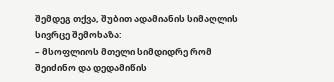შემდეგ თქვა, შუბით ადამიანის სიმაღლის სივრცე შემოხაზა:
– მსოფლიოს მთელი სიმდიდრე რომ შეიძინო და დედამიწის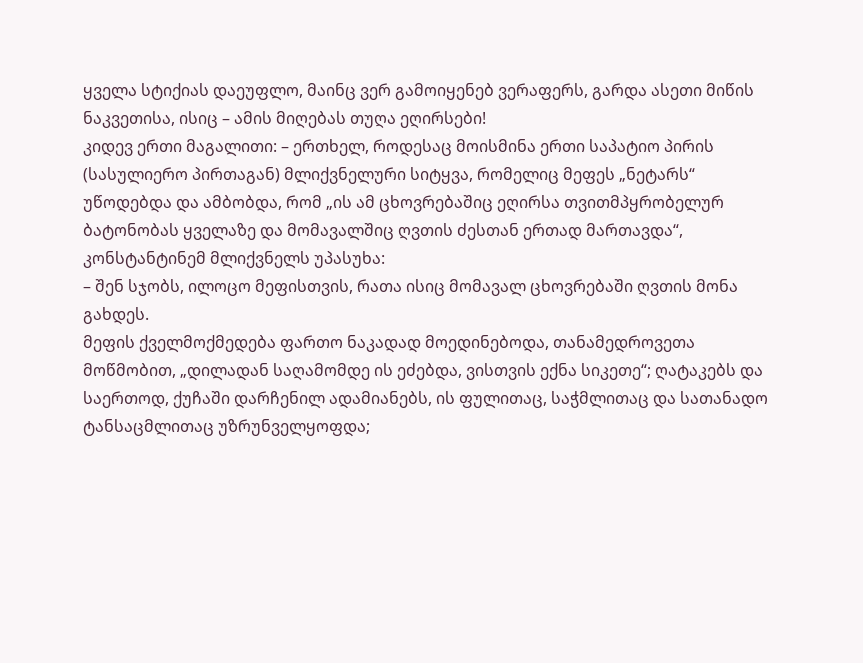ყველა სტიქიას დაეუფლო, მაინც ვერ გამოიყენებ ვერაფერს, გარდა ასეთი მიწის ნაკვეთისა, ისიც – ამის მიღებას თუღა ეღირსები!
კიდევ ერთი მაგალითი: – ერთხელ, როდესაც მოისმინა ერთი საპატიო პირის (სასულიერო პირთაგან) მლიქვნელური სიტყვა, რომელიც მეფეს „ნეტარს“ უწოდებდა და ამბობდა, რომ „ის ამ ცხოვრებაშიც ეღირსა თვითმპყრობელურ ბატონობას ყველაზე და მომავალშიც ღვთის ძესთან ერთად მართავდა“, კონსტანტინემ მლიქვნელს უპასუხა:
– შენ სჯობს, ილოცო მეფისთვის, რათა ისიც მომავალ ცხოვრებაში ღვთის მონა გახდეს.
მეფის ქველმოქმედება ფართო ნაკადად მოედინებოდა, თანამედროვეთა მოწმობით, „დილადან საღამომდე ის ეძებდა, ვისთვის ექნა სიკეთე“; ღატაკებს და საერთოდ, ქუჩაში დარჩენილ ადამიანებს, ის ფულითაც, საჭმლითაც და სათანადო ტანსაცმლითაც უზრუნველყოფდა;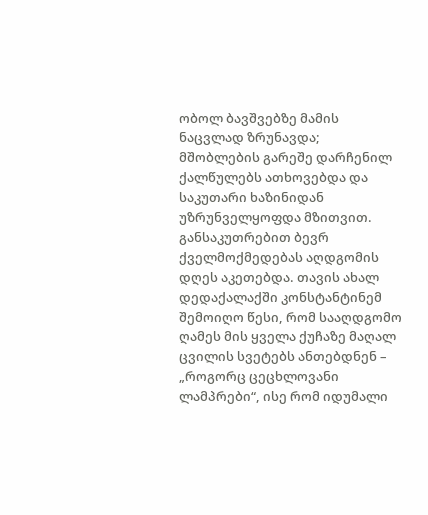ობოლ ბავშვებზე მამის ნაცვლად ზრუნავდა; მშობლების გარეშე დარჩენილ ქალწულებს ათხოვებდა და საკუთარი ხაზინიდან უზრუნველყოფდა მზითვით. განსაკუთრებით ბევრ ქველმოქმედებას აღდგომის დღეს აკეთებდა. თავის ახალ დედაქალაქში კონსტანტინემ შემოიღო წესი, რომ სააღდგომო ღამეს მის ყველა ქუჩაზე მაღალ ცვილის სვეტებს ანთებდნენ – „როგორც ცეცხლოვანი ლამპრები“, ისე რომ იდუმალი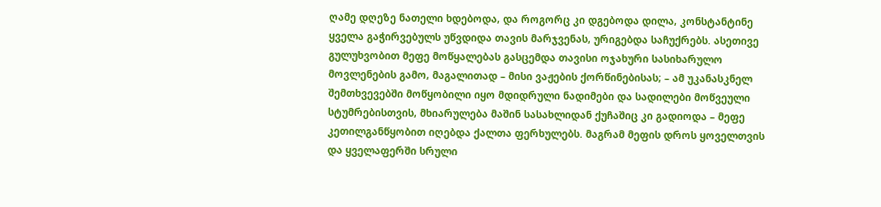ღამე დღეზე ნათელი ხდებოდა, და როგორც კი დგებოდა დილა, კონსტანტინე ყველა გაჭირვებულს უწვდიდა თავის მარჯვენას, ურიგებდა საჩუქრებს. ასეთივე გულუხვობით მეფე მოწყალებას გასცემდა თავისი ოჯახური სასიხარულო მოვლენების გამო, მაგალითად – მისი ვაჟების ქორწინებისას; – ამ უკანასკნელ შემთხვევებში მოწყობილი იყო მდიდრული ნადიმები და სადილები მოწვეული სტუმრებისთვის, მხიარულება მაშინ სასახლიდან ქუჩაშიც კი გადიოდა – მეფე კეთილგანწყობით იღებდა ქალთა ფერხულებს. მაგრამ მეფის დროს ყოველთვის და ყველაფერში სრული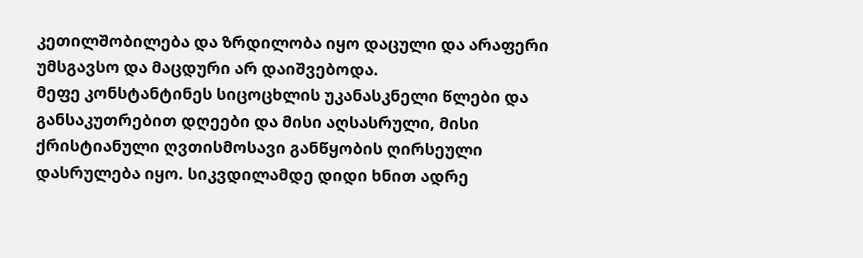კეთილშობილება და ზრდილობა იყო დაცული და არაფერი უმსგავსო და მაცდური არ დაიშვებოდა.
მეფე კონსტანტინეს სიცოცხლის უკანასკნელი წლები და განსაკუთრებით დღეები და მისი აღსასრული, მისი ქრისტიანული ღვთისმოსავი განწყობის ღირსეული დასრულება იყო. სიკვდილამდე დიდი ხნით ადრე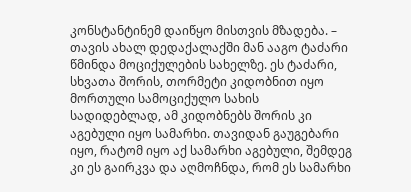კონსტანტინემ დაიწყო მისთვის მზადება. – თავის ახალ დედაქალაქში მან ააგო ტაძარი წმინდა მოციქულების სახელზე. ეს ტაძარი, სხვათა შორის, თორმეტი კიდობნით იყო მორთული სამოციქულო სახის სადიდებლად, ამ კიდობნებს შორის კი აგებული იყო სამარხი. თავიდან გაუგებარი იყო, რატომ იყო აქ სამარხი აგებული, შემდეგ კი ეს გაირკვა და აღმოჩნდა, რომ ეს სამარხი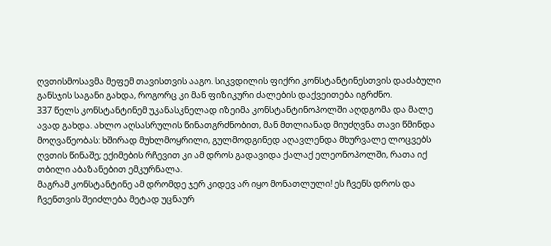ღვთისმოსავმა მეფემ თავისთვის ააგო. სიკვდილის ფიქრი კონსტანტინესთვის დაძაბული განსჯის საგანი გახდა, როგორც კი მან ფიზიკური ძალების დაქვეითება იგრძნო.
337 წელს კონსტანტინემ უკანასკნელად იზეიმა კონსტანტინოპოლში აღდგომა და მალე ავად გახდა. ახლო აღსასრულის წინათგრძნობით, მან მთლიანად მიუძღვნა თავი წმინდა მოღვაწეობას: ხშირად მუხლმოყრილი, გულმოდგინედ აღავლენდა მხურვალე ლოცვებს ღვთის წინაშე; ექიმების რჩევით კი ამ დროს გადავიდა ქალაქ ელეონოპოლში, რათა იქ თბილი აბაზანებით ემკურნალა.
მაგრამ კონსტანტინე ამ დრომდე ჯერ კიდევ არ იყო მონათლული! ეს ჩვენს დროს და ჩვენთვის შეიძლება მეტად უცნაურ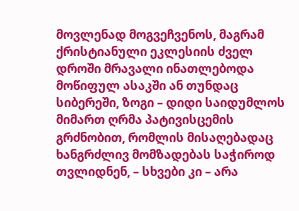მოვლენად მოგვეჩვენოს, მაგრამ ქრისტიანული ეკლესიის ძველ დროში მრავალი ინათლებოდა მოწიფულ ასაკში ან თუნდაც სიბერეში, ზოგი – დიდი საიდუმლოს მიმართ ღრმა პატივისცემის გრძნობით, რომლის მისაღებადაც ხანგრძლივ მომზადებას საჭიროდ თვლიდნენ, – სხვები კი – არა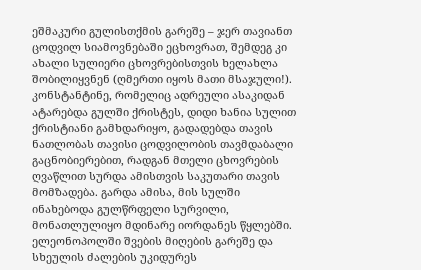ეშმაკური გულისთქმის გარეშე – ჯერ თავიანთ ცოდვილ სიამოვნებაში ეცხოვრათ, შემდეგ კი ახალი სულიერი ცხოვრებისთვის ხელახლა შობილიყვნენ (ღმერთი იყოს მათი მსაჯული!). კონსტანტინე, რომელიც ადრეული ასაკიდან ატარებდა გულში ქრისტეს, დიდი ხანია სულით ქრისტიანი გამხდარიყო, გადადებდა თავის ნათლობას თავისი ცოდვილობის თავმდაბალი გაცნობიერებით, რადგან მთელი ცხოვრების ღვაწლით სურდა ამისთვის საკუთარი თავის მომზადება. გარდა ამისა, მის სულში ინახებოდა გულწრფელი სურვილი, მონათლულიყო მდინარე იორდანეს წყლებში.
ელეონოპოლში შვების მიღების გარეშე და სხეულის ძალების უკიდურეს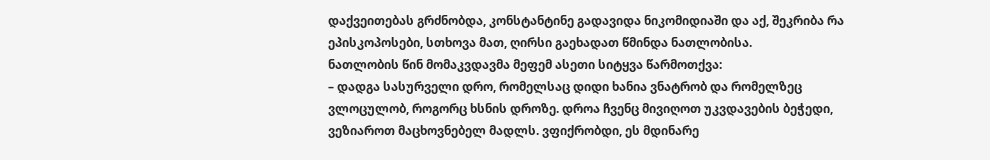დაქვეითებას გრძნობდა, კონსტანტინე გადავიდა ნიკომიდიაში და აქ, შეკრიბა რა ეპისკოპოსები, სთხოვა მათ, ღირსი გაეხადათ წმინდა ნათლობისა.
ნათლობის წინ მომაკვდავმა მეფემ ასეთი სიტყვა წარმოთქვა:
– დადგა სასურველი დრო, რომელსაც დიდი ხანია ვნატრობ და რომელზეც ვლოცულობ, როგორც ხსნის დროზე. დროა ჩვენც მივიღოთ უკვდავების ბეჭედი, ვეზიაროთ მაცხოვნებელ მადლს. ვფიქრობდი, ეს მდინარე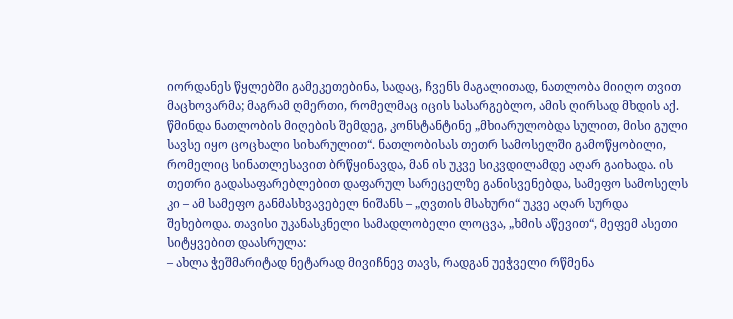იორდანეს წყლებში გამეკეთებინა, სადაც, ჩვენს მაგალითად, ნათლობა მიიღო თვით მაცხოვარმა; მაგრამ ღმერთი, რომელმაც იცის სასარგებლო, ამის ღირსად მხდის აქ.
წმინდა ნათლობის მიღების შემდეგ, კონსტანტინე „მხიარულობდა სულით, მისი გული სავსე იყო ცოცხალი სიხარულით“. ნათლობისას თეთრ სამოსელში გამოწყობილი, რომელიც სინათლესავით ბრწყინავდა, მან ის უკვე სიკვდილამდე აღარ გაიხადა. ის თეთრი გადასაფარებლებით დაფარულ სარეცელზე განისვენებდა, სამეფო სამოსელს კი – ამ სამეფო განმასხვავებელ ნიშანს – „ღვთის მსახური“ უკვე აღარ სურდა შეხებოდა. თავისი უკანასკნელი სამადლობელი ლოცვა, „ხმის აწევით“, მეფემ ასეთი სიტყვებით დაასრულა:
– ახლა ჭეშმარიტად ნეტარად მივიჩნევ თავს, რადგან უეჭველი რწმენა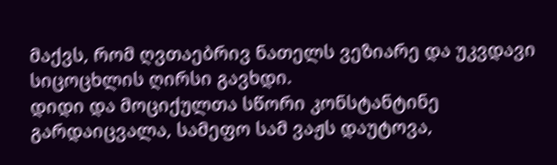მაქვს, რომ ღვთაებრივ ნათელს ვეზიარე და უკვდავი სიცოცხლის ღირსი გავხდი.
დიდი და მოციქულთა სწორი კონსტანტინე გარდაიცვალა, სამეფო სამ ვაჟს დაუტოვა,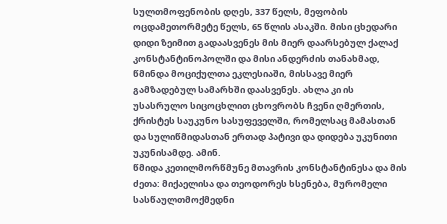სულთმოფენობის დღეს, 337 წელს, მეფობის ოცდამეთორმეტე წელს, 65 წლის ასაკში. მისი ცხედარი დიდი ზეიმით გადაასვენეს მის მიერ დაარსებულ ქალაქ კონსტანტინოპოლში და მისი ანდერძის თანახმად, წმინდა მოციქულთა ეკლესიაში, მისსავე მიერ გამზადებულ სამარხში დაასვენეს. ახლა კი ის უსასრულო სიცოცხლით ცხოვრობს ჩვენი ღმერთის, ქრისტეს საუკუნო სასუფეველში, რომელსაც მამასთან და სულიწმიდასთან ერთად პატივი და დიდება უკუნითი უკუნისამდე. ამინ.
წმიდა კეთილმორწმუნე მთავრის კონსტანტინესა და მის ძეთა: მიქაელისა და თეოდორეს ხსენება, მურომელი სასწაულთმოქმედნი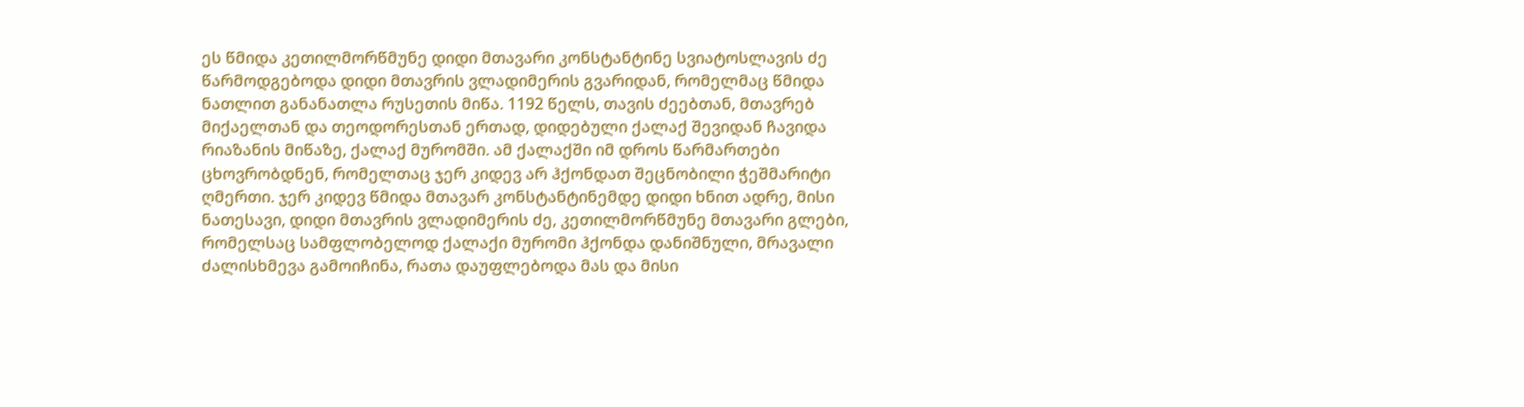ეს წმიდა კეთილმორწმუნე დიდი მთავარი კონსტანტინე სვიატოსლავის ძე წარმოდგებოდა დიდი მთავრის ვლადიმერის გვარიდან, რომელმაც წმიდა ნათლით განანათლა რუსეთის მიწა. 1192 წელს, თავის ძეებთან, მთავრებ მიქაელთან და თეოდორესთან ერთად, დიდებული ქალაქ შევიდან ჩავიდა რიაზანის მიწაზე, ქალაქ მურომში. ამ ქალაქში იმ დროს წარმართები ცხოვრობდნენ, რომელთაც ჯერ კიდევ არ ჰქონდათ შეცნობილი ჭეშმარიტი ღმერთი. ჯერ კიდევ წმიდა მთავარ კონსტანტინემდე დიდი ხნით ადრე, მისი ნათესავი, დიდი მთავრის ვლადიმერის ძე, კეთილმორწმუნე მთავარი გლები, რომელსაც სამფლობელოდ ქალაქი მურომი ჰქონდა დანიშნული, მრავალი ძალისხმევა გამოიჩინა, რათა დაუფლებოდა მას და მისი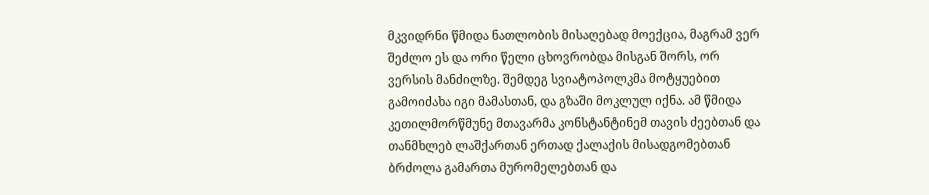მკვიდრნი წმიდა ნათლობის მისაღებად მოექცია, მაგრამ ვერ შეძლო ეს და ორი წელი ცხოვრობდა მისგან შორს, ორ ვერსის მანძილზე. შემდეგ სვიატოპოლკმა მოტყუებით გამოიძახა იგი მამასთან, და გზაში მოკლულ იქნა. ამ წმიდა კეთილმორწმუნე მთავარმა კონსტანტინემ თავის ძეებთან და თანმხლებ ლაშქართან ერთად ქალაქის მისადგომებთან ბრძოლა გამართა მურომელებთან და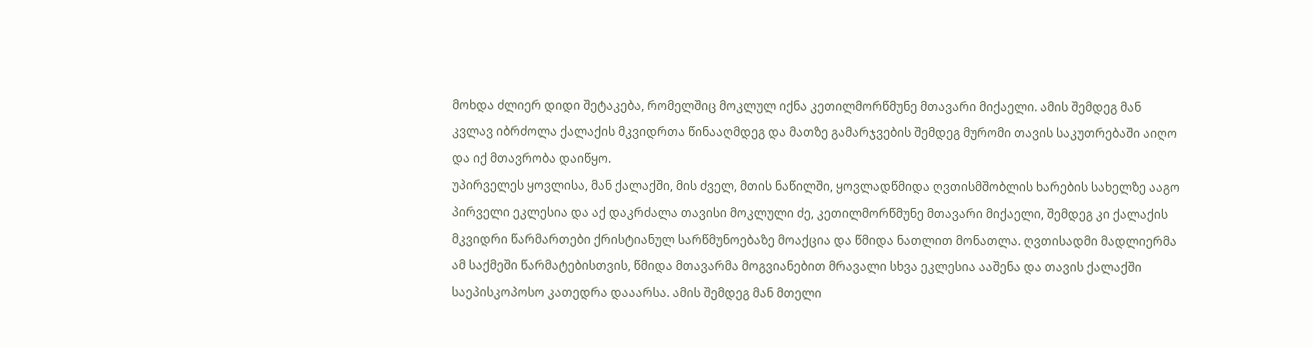მოხდა ძლიერ დიდი შეტაკება, რომელშიც მოკლულ იქნა კეთილმორწმუნე მთავარი მიქაელი. ამის შემდეგ მან კვლავ იბრძოლა ქალაქის მკვიდრთა წინააღმდეგ და მათზე გამარჯვების შემდეგ მურომი თავის საკუთრებაში აიღო და იქ მთავრობა დაიწყო.
უპირველეს ყოვლისა, მან ქალაქში, მის ძველ, მთის ნაწილში, ყოვლადწმიდა ღვთისმშობლის ხარების სახელზე ააგო პირველი ეკლესია და აქ დაკრძალა თავისი მოკლული ძე, კეთილმორწმუნე მთავარი მიქაელი, შემდეგ კი ქალაქის მკვიდრი წარმართები ქრისტიანულ სარწმუნოებაზე მოაქცია და წმიდა ნათლით მონათლა. ღვთისადმი მადლიერმა ამ საქმეში წარმატებისთვის, წმიდა მთავარმა მოგვიანებით მრავალი სხვა ეკლესია ააშენა და თავის ქალაქში საეპისკოპოსო კათედრა დააარსა. ამის შემდეგ მან მთელი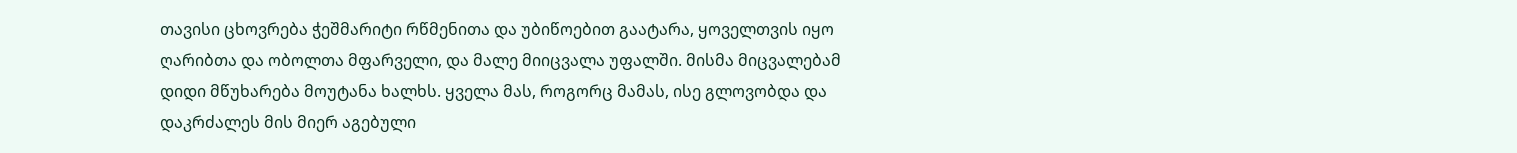თავისი ცხოვრება ჭეშმარიტი რწმენითა და უბიწოებით გაატარა, ყოველთვის იყო ღარიბთა და ობოლთა მფარველი, და მალე მიიცვალა უფალში. მისმა მიცვალებამ დიდი მწუხარება მოუტანა ხალხს. ყველა მას, როგორც მამას, ისე გლოვობდა და დაკრძალეს მის მიერ აგებული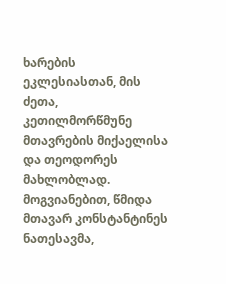ხარების ეკლესიასთან, მის ძეთა, კეთილმორწმუნე მთავრების მიქაელისა და თეოდორეს მახლობლად.
მოგვიანებით, წმიდა მთავარ კონსტანტინეს ნათესავმა,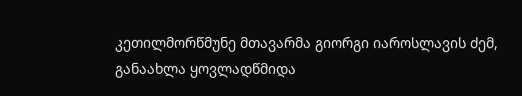კეთილმორწმუნე მთავარმა გიორგი იაროსლავის ძემ, განაახლა ყოვლადწმიდა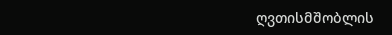ღვთისმშობლის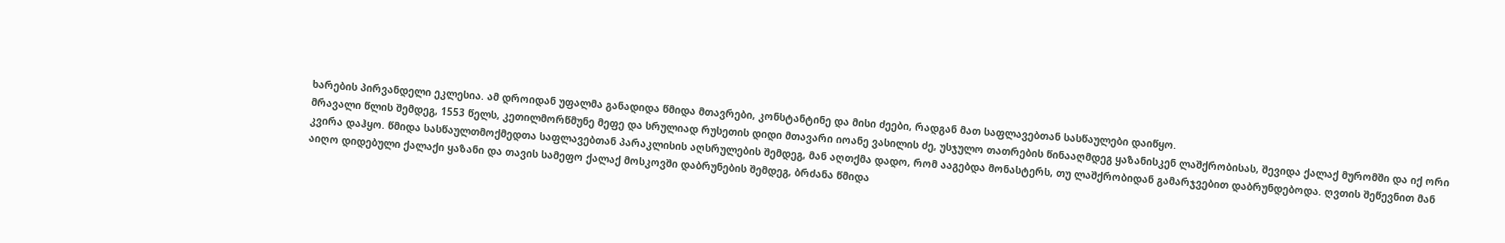ხარების პირვანდელი ეკლესია. ამ დროიდან უფალმა განადიდა წმიდა მთავრები, კონსტანტინე და მისი ძეები, რადგან მათ საფლავებთან სასწაულები დაიწყო.
მრავალი წლის შემდეგ, 1553 წელს, კეთილმორწმუნე მეფე და სრულიად რუსეთის დიდი მთავარი იოანე ვასილის ძე, უსჯულო თათრების წინააღმდეგ ყაზანისკენ ლაშქრობისას, შევიდა ქალაქ მურომში და იქ ორი კვირა დაჰყო. წმიდა სასწაულთმოქმედთა საფლავებთან პარაკლისის აღსრულების შემდეგ, მან აღთქმა დადო, რომ ააგებდა მონასტერს, თუ ლაშქრობიდან გამარჯვებით დაბრუნდებოდა. ღვთის შეწევნით მან აიღო დიდებული ქალაქი ყაზანი და თავის სამეფო ქალაქ მოსკოვში დაბრუნების შემდეგ, ბრძანა წმიდა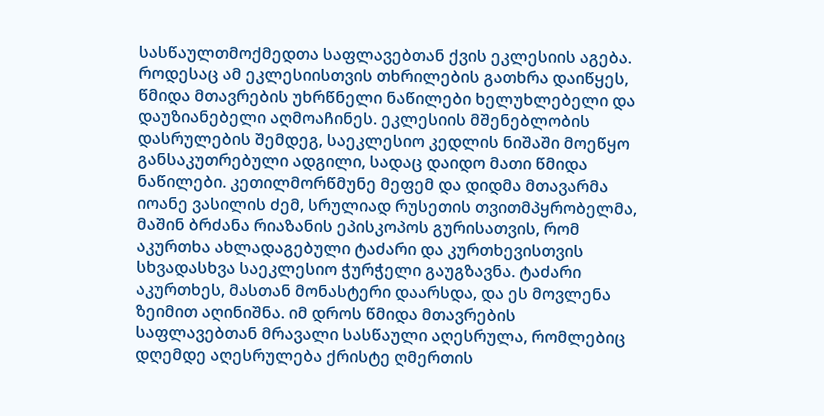სასწაულთმოქმედთა საფლავებთან ქვის ეკლესიის აგება. როდესაც ამ ეკლესიისთვის თხრილების გათხრა დაიწყეს, წმიდა მთავრების უხრწნელი ნაწილები ხელუხლებელი და დაუზიანებელი აღმოაჩინეს. ეკლესიის მშენებლობის დასრულების შემდეგ, საეკლესიო კედლის ნიშაში მოეწყო განსაკუთრებული ადგილი, სადაც დაიდო მათი წმიდა ნაწილები. კეთილმორწმუნე მეფემ და დიდმა მთავარმა იოანე ვასილის ძემ, სრულიად რუსეთის თვითმპყრობელმა, მაშინ ბრძანა რიაზანის ეპისკოპოს გურისათვის, რომ აკურთხა ახლადაგებული ტაძარი და კურთხევისთვის სხვადასხვა საეკლესიო ჭურჭელი გაუგზავნა. ტაძარი აკურთხეს, მასთან მონასტერი დაარსდა, და ეს მოვლენა ზეიმით აღინიშნა. იმ დროს წმიდა მთავრების საფლავებთან მრავალი სასწაული აღესრულა, რომლებიც დღემდე აღესრულება ქრისტე ღმერთის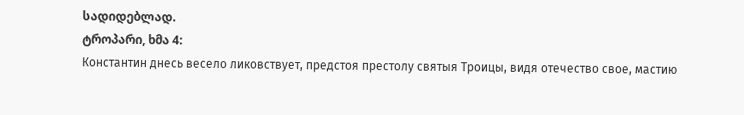სადიდებლად.
ტროპარი, ხმა 4:
Константин днесь весело ликовствует, предстоя престолу святыя Троицы, видя отечество свое, мастию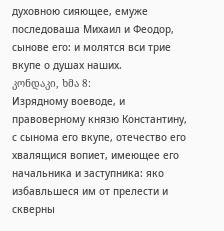духовною сияющее, емуже последоваша Михаил и Феодор, сынове его: и молятся вси трие вкупе о душах наших.
კონდაკი, ხმა 8:
Изрядному воеводе, и правоверному князю Константину, с сынома его вкупе, отечество его хвалящися вопиет, имеющее его начальника и заступника: яко избавльшеся им от прелести и скверны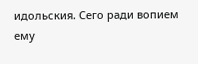идольския. Сего ради вопием ему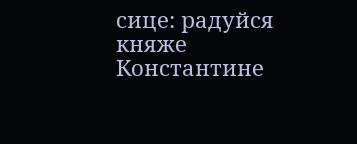сице: радуйся княже Константине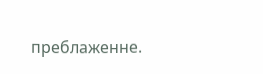преблаженне.